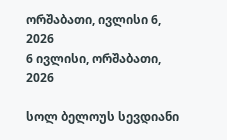ორშაბათი, ივლისი 6, 2026
6 ივლისი, ორშაბათი, 2026

სოლ ბელოუს სევდიანი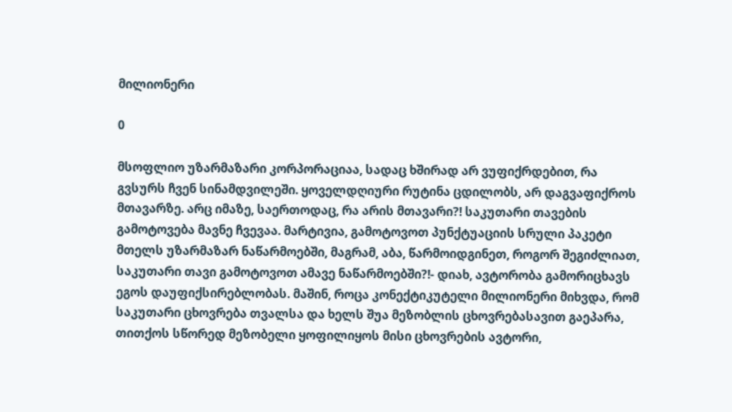მილიონერი

0

მსოფლიო უზარმაზარი კორპორაციაა, სადაც ხშირად არ ვუფიქრდებით, რა გვსურს ჩვენ სინამდვილეში. ყოველდღიური რუტინა ცდილობს, არ დაგვაფიქროს მთავარზე. არც იმაზე, საერთოდაც, რა არის მთავარი?! საკუთარი თავების გამოტოვება მავნე ჩვევაა. მარტივია, გამოტოვოთ პუნქტუაციის სრული პაკეტი მთელს უზარმაზარ ნაწარმოებში, მაგრამ, აბა, წარმოიდგინეთ, როგორ შეგიძლიათ, საკუთარი თავი გამოტოვოთ ამავე ნაწარმოებში?!- დიახ, ავტორობა გამორიცხავს ეგოს დაუფიქსირებლობას. მაშინ, როცა კონექტიკუტელი მილიონერი მიხვდა, რომ საკუთარი ცხოვრება თვალსა და ხელს შუა მეზობლის ცხოვრებასავით გაეპარა, თითქოს სწორედ მეზობელი ყოფილიყოს მისი ცხოვრების ავტორი,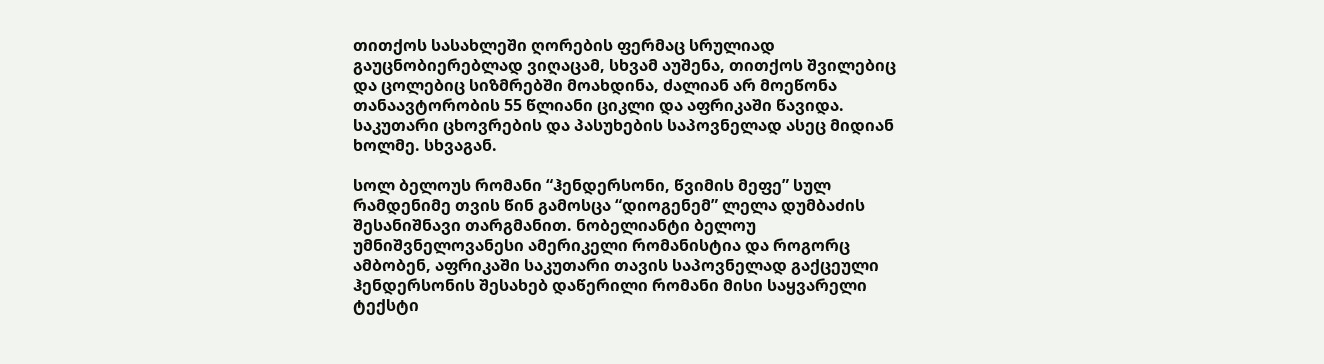თითქოს სასახლეში ღორების ფერმაც სრულიად გაუცნობიერებლად ვიღაცამ, სხვამ აუშენა, თითქოს შვილებიც და ცოლებიც სიზმრებში მოახდინა, ძალიან არ მოეწონა თანაავტორობის 55 წლიანი ციკლი და აფრიკაში წავიდა. საკუთარი ცხოვრების და პასუხების საპოვნელად ასეც მიდიან ხოლმე. სხვაგან.

სოლ ბელოუს რომანი “ჰენდერსონი, წვიმის მეფე” სულ რამდენიმე თვის წინ გამოსცა “დიოგენემ” ლელა დუმბაძის შესანიშნავი თარგმანით. ნობელიანტი ბელოუ უმნიშვნელოვანესი ამერიკელი რომანისტია და როგორც ამბობენ, აფრიკაში საკუთარი თავის საპოვნელად გაქცეული ჰენდერსონის შესახებ დაწერილი რომანი მისი საყვარელი ტექსტი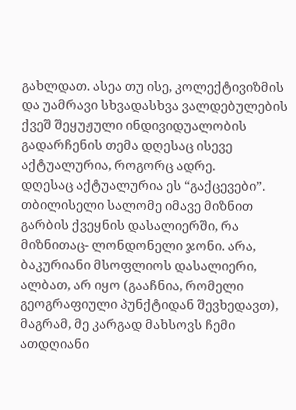გახლდათ. ასეა თუ ისე, კოლექტივიზმის და უამრავი სხვადასხვა ვალდებულების ქვეშ შეყუჟული ინდივიდუალობის გადარჩენის თემა დღესაც ისევე აქტუალურია, როგორც ადრე.
დღესაც აქტუალურია ეს “გაქცევები”. თბილისელი სალომე იმავე მიზნით გარბის ქვეყნის დასალიერში, რა მიზნითაც- ლონდონელი ჯონი. არა, ბაკურიანი მსოფლიოს დასალიერი, ალბათ, არ იყო (გააჩნია, რომელი გეოგრაფიული პუნქტიდან შევხედავთ), მაგრამ, მე კარგად მახსოვს ჩემი ათდღიანი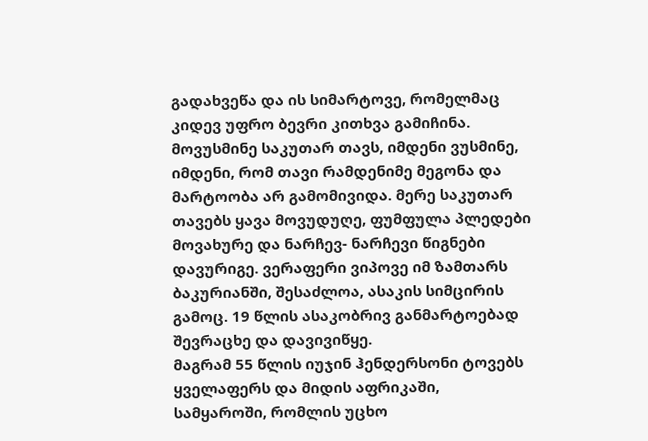გადახვეწა და ის სიმარტოვე, რომელმაც კიდევ უფრო ბევრი კითხვა გამიჩინა. მოვუსმინე საკუთარ თავს, იმდენი ვუსმინე, იმდენი, რომ თავი რამდენიმე მეგონა და მარტოობა არ გამომივიდა. მერე საკუთარ თავებს ყავა მოვუდუღე, ფუმფულა პლედები მოვახურე და ნარჩევ- ნარჩევი წიგნები დავურიგე. ვერაფერი ვიპოვე იმ ზამთარს ბაკურიანში, შესაძლოა, ასაკის სიმცირის გამოც. 19 წლის ასაკობრივ განმარტოებად შევრაცხე და დავივიწყე.
მაგრამ 55 წლის იუჯინ ჰენდერსონი ტოვებს ყველაფერს და მიდის აფრიკაში, სამყაროში, რომლის უცხო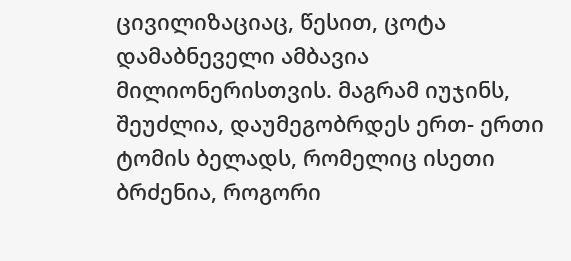ცივილიზაციაც, წესით, ცოტა დამაბნეველი ამბავია მილიონერისთვის. მაგრამ იუჯინს, შეუძლია, დაუმეგობრდეს ერთ- ერთი ტომის ბელადს, რომელიც ისეთი ბრძენია, როგორი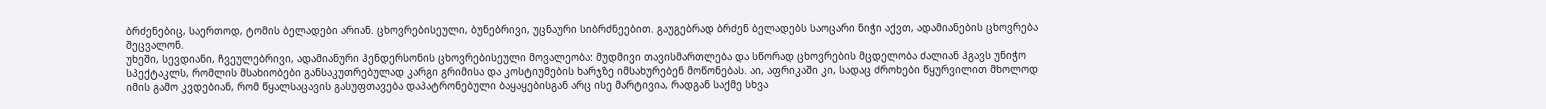ბრძენებიც, საერთოდ, ტომის ბელადები არიან. ცხოვრებისეული, ბუნებრივი, უცნაური სიბრძნეებით. გაუგებრად ბრძენ ბელადებს საოცარი ნიჭი აქვთ, ადამიანების ცხოვრება შეცვალონ.
უხეში, სევდიანი, ჩვეულებრივი, ადამიანური ჰენდერსონის ცხოვრებისეული მოვალეობა: მუდმივი თავისმართლება და სწორად ცხოვრების მცდელობა ძალიან ჰგავს უნიჭო სპექტაკლს, რომლის მსახიობები განსაკუთრებულად კარგი გრიმისა და კოსტიუმების ხარჯზე იმსახურებენ მოწონებას. აი, აფრიკაში კი, სადაც ძროხები წყურვილით მხოლოდ იმის გამო კვდებიან, რომ წყალსაცავის გასუფთავება დაპატრონებული ბაყაყებისგან არც ისე მარტივია, რადგან საქმე სხვა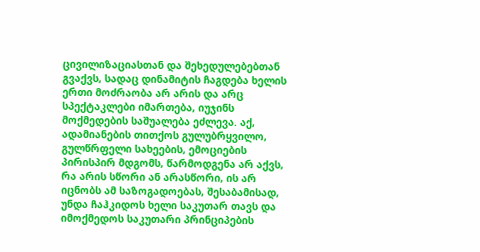ცივილიზაციასთან და შეხედულებებთან გვაქვს, სადაც დინამიტის ჩაგდება ხელის ერთი მოძრაობა არ არის და არც სპექტაკლები იმართება, იუჯინს მოქმედების საშუალება ეძლევა. აქ, ადამიანების თითქოს გულუბრყვილო, გულწრფელი სახეების, ემოციების პირისპირ მდგომს, წარმოდგენა არ აქვს, რა არის სწორი ან არასწორი, ის არ იცნობს ამ საზოგადოებას, შესაბამისად, უნდა ჩაჰკიდოს ხელი საკუთარ თავს და იმოქმედოს საკუთარი პრინციპების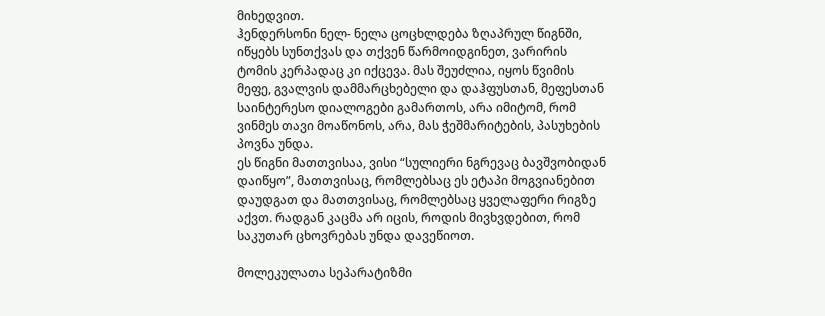მიხედვით.
ჰენდერსონი ნელ- ნელა ცოცხლდება ზღაპრულ წიგნში, იწყებს სუნთქვას და თქვენ წარმოიდგინეთ, ვარირის ტომის კერპადაც კი იქცევა. მას შეუძლია, იყოს წვიმის მეფე, გვალვის დამმარცხებელი და დაჰფუსთან, მეფესთან საინტერესო დიალოგები გამართოს, არა იმიტომ, რომ ვინმეს თავი მოაწონოს, არა, მას ჭეშმარიტების, პასუხების პოვნა უნდა.
ეს წიგნი მათთვისაა, ვისი “სულიერი ნგრევაც ბავშვობიდან დაიწყო”, მათთვისაც, რომლებსაც ეს ეტაპი მოგვიანებით დაუდგათ და მათთვისაც, რომლებსაც ყველაფერი რიგზე აქვთ. რადგან კაცმა არ იცის, როდის მივხვდებით, რომ საკუთარ ცხოვრებას უნდა დავეწიოთ.

მოლეკულათა სეპარატიზმი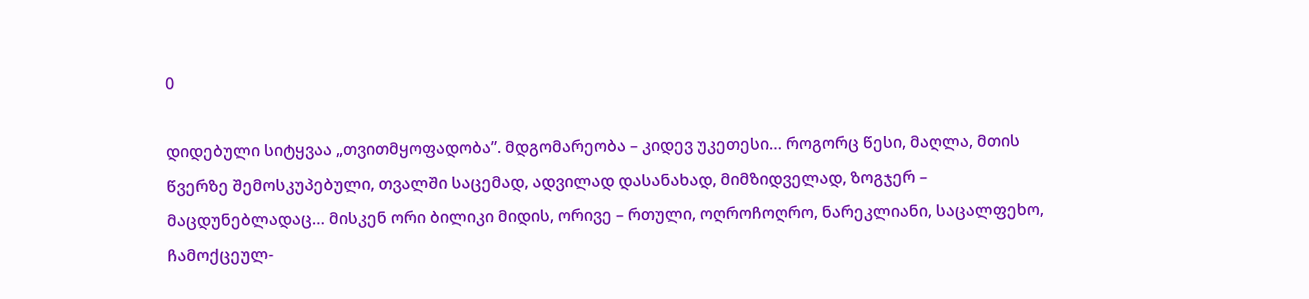0

დიდებული სიტყვაა „თვითმყოფადობა”. მდგომარეობა – კიდევ უკეთესი… როგორც წესი, მაღლა, მთის წვერზე შემოსკუპებული, თვალში საცემად, ადვილად დასანახად, მიმზიდველად, ზოგჯერ – მაცდუნებლადაც… მისკენ ორი ბილიკი მიდის, ორივე – რთული, ოღროჩოღრო, ნარეკლიანი, საცალფეხო, ჩამოქცეულ-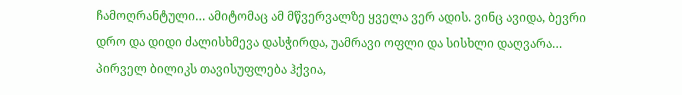ჩამოღრანტული… ამიტომაც ამ მწვერვალზე ყველა ვერ ადის. ვინც ავიდა, ბევრი დრო და დიდი ძალისხმევა დასჭირდა, უამრავი ოფლი და სისხლი დაღვარა… პირველ ბილიკს თავისუფლება ჰქვია,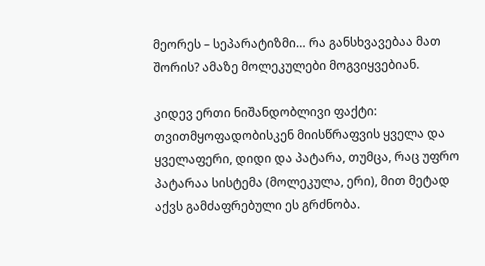მეორეს – სეპარატიზმი… რა განსხვავებაა მათ შორის? ამაზე მოლეკულები მოგვიყვებიან.

კიდევ ერთი ნიშანდობლივი ფაქტი: თვითმყოფადობისკენ მიისწრაფვის ყველა და ყველაფერი, დიდი და პატარა, თუმცა, რაც უფრო პატარაა სისტემა (მოლეკულა, ერი), მით მეტად აქვს გამძაფრებული ეს გრძნობა.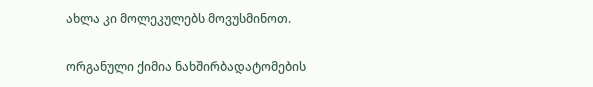ახლა კი მოლეკულებს მოვუსმინოთ.

ორგანული ქიმია ნახშირბადატომების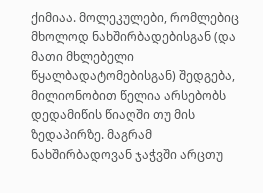ქიმიაა. მოლეკულები, რომლებიც მხოლოდ ნახშირბადებისგან (და მათი მხლებელი წყალბადატომებისგან) შედგება, მილიონობით წელია არსებობს დედამიწის წიაღში თუ მის ზედაპირზე. მაგრამ ნახშირბადოვან ჯაჭვში არცთუ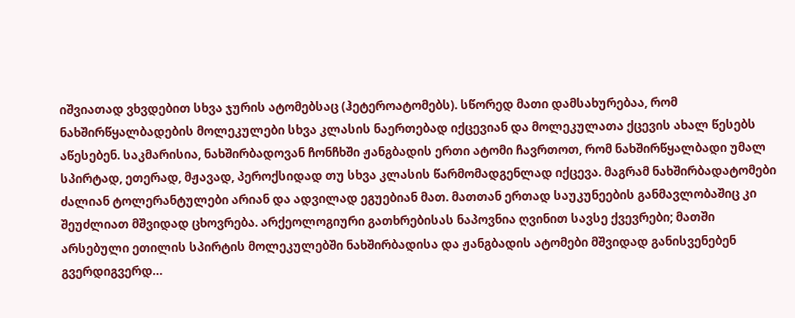იშვიათად ვხვდებით სხვა ჯურის ატომებსაც (ჰეტეროატომებს). სწორედ მათი დამსახურებაა, რომ ნახშირწყალბადების მოლეკულები სხვა კლასის ნაერთებად იქცევიან და მოლეკულათა ქცევის ახალ წესებს აწესებენ. საკმარისია, ნახშირბადოვან ჩონჩხში ჟანგბადის ერთი ატომი ჩავრთოთ, რომ ნახშირწყალბადი უმალ სპირტად, ეთერად, მჟავად, პეროქსიდად თუ სხვა კლასის წარმომადგენლად იქცევა. მაგრამ ნახშირბადატომები ძალიან ტოლერანტულები არიან და ადვილად ეგუებიან მათ. მათთან ერთად საუკუნეების განმავლობაშიც კი შეუძლიათ მშვიდად ცხოვრება. არქეოლოგიური გათხრებისას ნაპოვნია ღვინით სავსე ქვევრები; მათში არსებული ეთილის სპირტის მოლეკულებში ნახშირბადისა და ჟანგბადის ატომები მშვიდად განისვენებენ გვერდიგვერდ…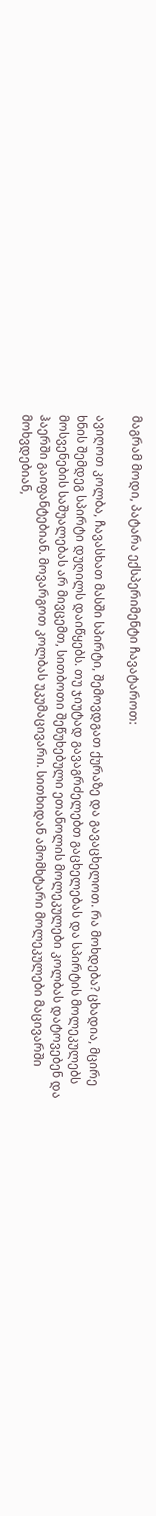მაგრამ მოდი, პატარა ექსპერიმენტი ჩავატაროთ:

ავიღოთ კოლბა, ჩავასხათ მასში სპირტი, შემოვდგათ ქურაზე და გავაცხელოთ. რა მოხდება? ცხადია, მცირე ხნის შემდეგ სპირტი დუღილს დაიწყებს. თუ ჯიუტად გავაგრძელებთ გაცხელებას და სპირტის მოლეკულებს მოსვენების საშუალებას არ მივცემთ, სითბოთი შეწუხებული ეთანოლის მოლეკულები კოლბას დატოვებენ და ჰაერში გაიფანტებიან. მოვარგოთ კოლბას უკუმაცივარი. სითხიდან ამომხტარი მოლეკულები მაცივარში მოხვდებიან,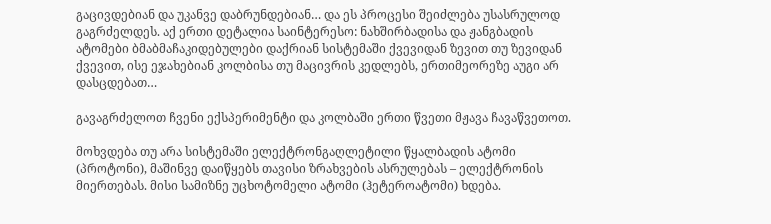გაცივდებიან და უკანვე დაბრუნდებიან… და ეს პროცესი შეიძლება უსასრულოდ გაგრძელდეს. აქ ერთი დეტალია საინტერესო: ნახშირბადისა და ჟანგბადის ატომები ბმაბმაჩაკიდებულები დაქრიან სისტემაში ქვევიდან ზევით თუ ზევიდან ქვევით, ისე ეჯახებიან კოლბისა თუ მაცივრის კედლებს, ერთიმეორეზე აუგი არ დასცდებათ…

გავაგრძელოთ ჩვენი ექსპერიმენტი და კოლბაში ერთი წვეთი მჟავა ჩავაწვეთოთ.

მოხვდება თუ არა სისტემაში ელექტრონგაღლეტილი წყალბადის ატომი (პროტონი), მაშინვე დაიწყებს თავისი ზრახვების ასრულებას – ელექტრონის მიერთებას. მისი სამიზნე უცხოტომელი ატომი (ჰეტეროატომი) ხდება.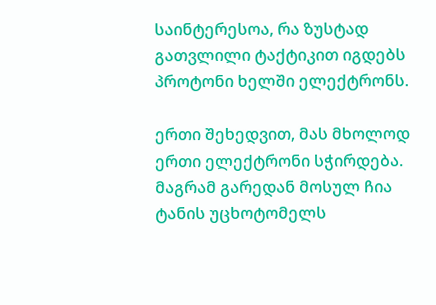საინტერესოა, რა ზუსტად გათვლილი ტაქტიკით იგდებს პროტონი ხელში ელექტრონს.

ერთი შეხედვით, მას მხოლოდ ერთი ელექტრონი სჭირდება. მაგრამ გარედან მოსულ ჩია ტანის უცხოტომელს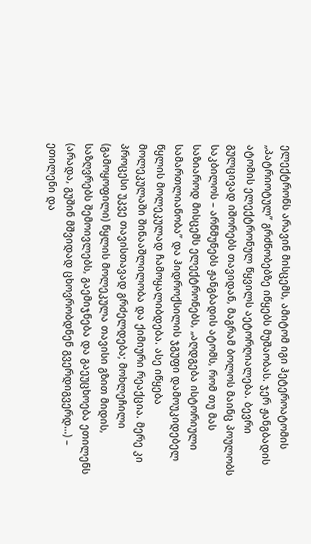ელექტრონს არავინ მისცემს, ამიტომ იგი ჰეტეროატომის „პატრიოტულ” გრძნობებზე იწყებს მუშაობას. ჯერ ჟანგბადის ატომის ელექტრონულ წყვილს აეტორღიალება. ბევრი გულცივად იშორებს თავიდან, მაგრამ ბოლოს მაინც პოულობს საკბილოს – არწმუნებს ჟანგბადის ატომს, რომ თუ მას საზიაროდ მისცემს ელექტრონებს, „აღდგება ისტორიული სამართლიანობა” და ჰიდროქსილის ჯგუფი დამოუკიდებელ წყლის მოლეკულად ჩამოყალიბდება. ასე იწყება მოლეკულაში შინააშლილობა და ქიმიური რეაქცია. მერე კი პროცესი უკვე თავისთავად გრძელდება; მოხლეჩილი (გამოყოფილი) წყლის მოლეკულა თავისი გზით მიდის, საზღვრებს შემოივლებს, გაემიჯნება და გაეუცხოება ეთილენს (არადა, გუშინ მშვიდად ცხოვრობდნენ გვერდიგვერდ…) – ეთილენი და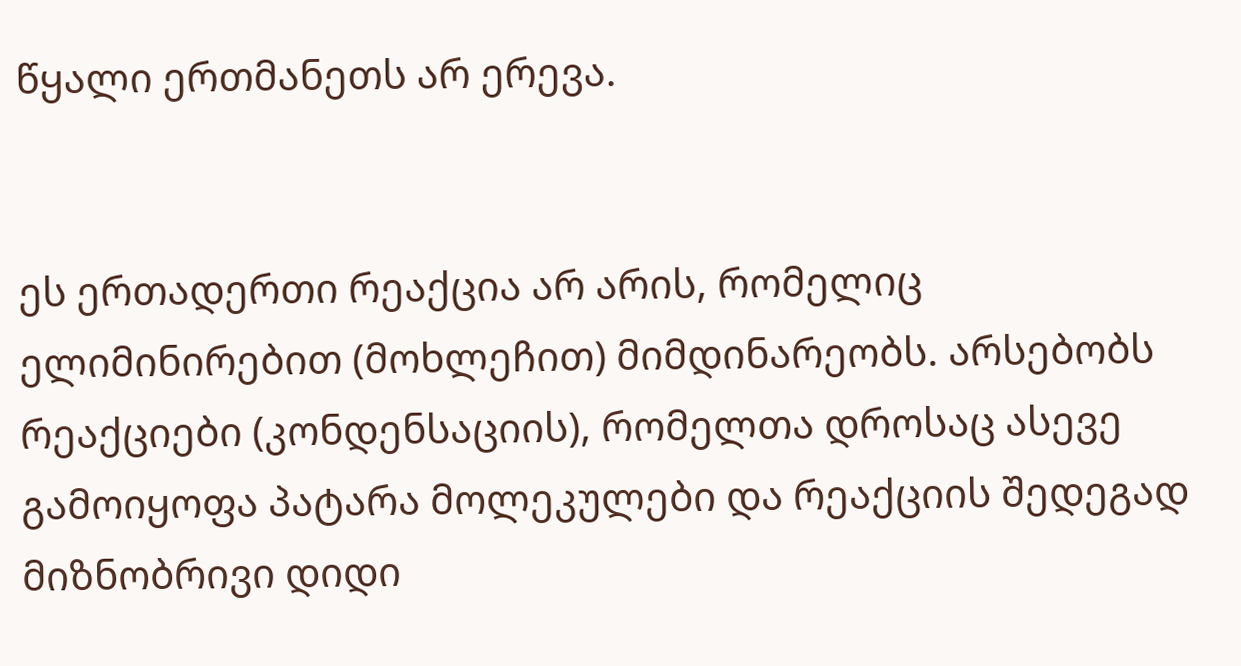წყალი ერთმანეთს არ ერევა.


ეს ერთადერთი რეაქცია არ არის, რომელიც ელიმინირებით (მოხლეჩით) მიმდინარეობს. არსებობს რეაქციები (კონდენსაციის), რომელთა დროსაც ასევე გამოიყოფა პატარა მოლეკულები და რეაქციის შედეგად მიზნობრივი დიდი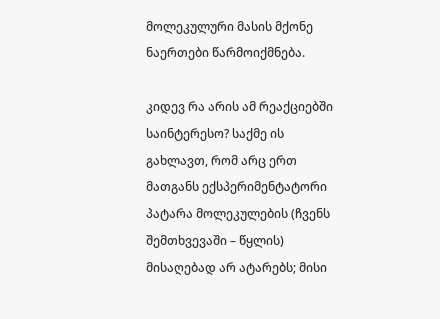მოლეკულური მასის მქონე ნაერთები წარმოიქმნება.

კიდევ რა არის ამ რეაქციებში საინტერესო? საქმე ის გახლავთ, რომ არც ერთ მათგანს ექსპერიმენტატორი პატარა მოლეკულების (ჩვენს შემთხვევაში – წყლის) მისაღებად არ ატარებს; მისი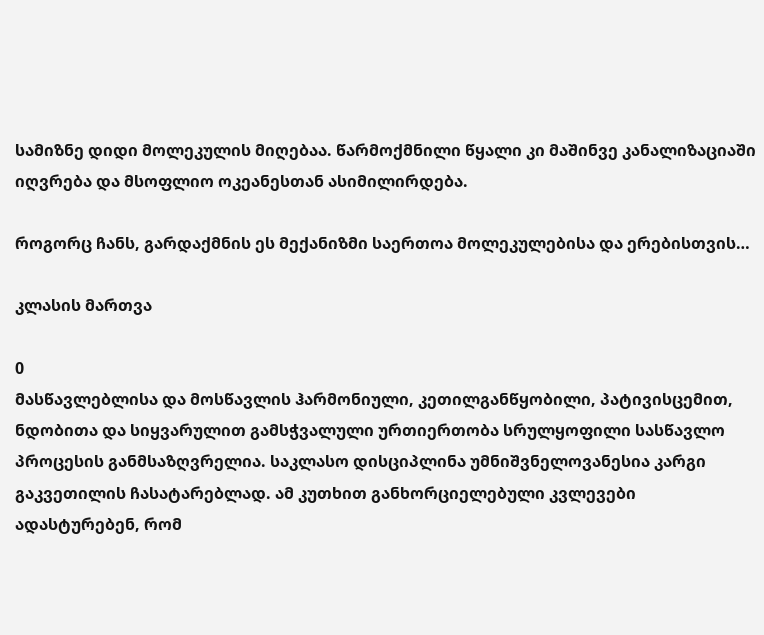სამიზნე დიდი მოლეკულის მიღებაა. წარმოქმნილი წყალი კი მაშინვე კანალიზაციაში იღვრება და მსოფლიო ოკეანესთან ასიმილირდება.

როგორც ჩანს, გარდაქმნის ეს მექანიზმი საერთოა მოლეკულებისა და ერებისთვის…

კლასის მართვა

0
მასწავლებლისა და მოსწავლის ჰარმონიული, კეთილგანწყობილი, პატივისცემით, ნდობითა და სიყვარულით გამსჭვალული ურთიერთობა სრულყოფილი სასწავლო პროცესის განმსაზღვრელია. საკლასო დისციპლინა უმნიშვნელოვანესია კარგი გაკვეთილის ჩასატარებლად. ამ კუთხით განხორციელებული კვლევები ადასტურებენ, რომ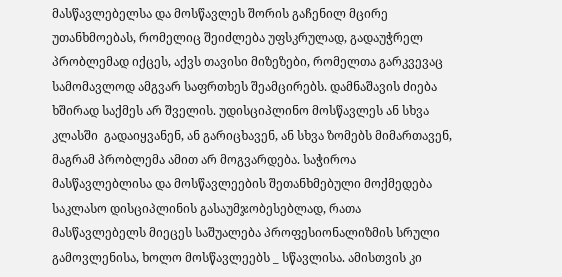მასწავლებელსა და მოსწავლეს შორის გაჩენილ მცირე უთანხმოებას, რომელიც შეიძლება უფსკრულად, გადაუჭრელ პრობლემად იქცეს, აქვს თავისი მიზეზები, რომელთა გარკვევაც სამომავლოდ ამგვარ საფრთხეს შეამცირებს. დამნაშავის ძიება ხშირად საქმეს არ შველის. უდისციპლინო მოსწავლეს ან სხვა კლასში  გადაიყვანენ, ან გარიცხავენ, ან სხვა ზომებს მიმართავენ, მაგრამ პრობლემა ამით არ მოგვარდება. საჭიროა მასწავლებლისა და მოსწავლეების შეთანხმებული მოქმედება საკლასო დისციპლინის გასაუმჯობესებლად, რათა მასწავლებელს მიეცეს საშუალება პროფესიონალიზმის სრული გამოვლენისა, ხოლო მოსწავლეებს _ სწავლისა. ამისთვის კი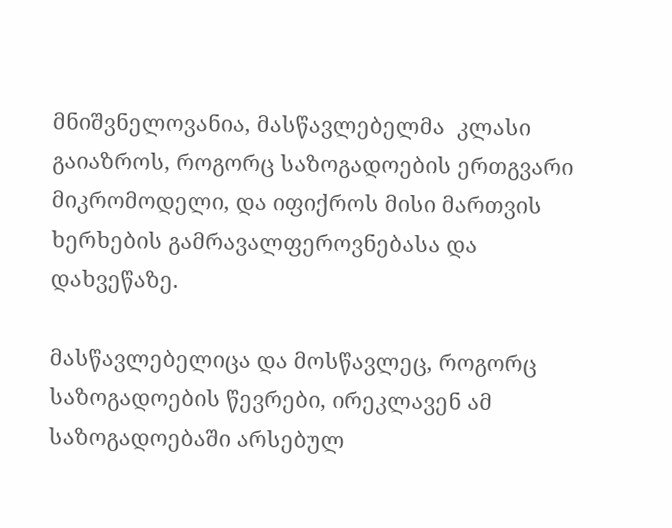მნიშვნელოვანია, მასწავლებელმა  კლასი გაიაზროს, როგორც საზოგადოების ერთგვარი მიკრომოდელი, და იფიქროს მისი მართვის ხერხების გამრავალფეროვნებასა და დახვეწაზე.

მასწავლებელიცა და მოსწავლეც, როგორც საზოგადოების წევრები, ირეკლავენ ამ საზოგადოებაში არსებულ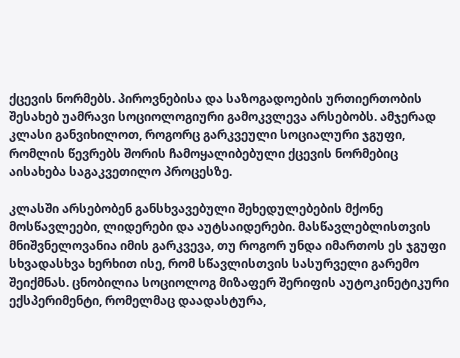ქცევის ნორმებს. პიროვნებისა და საზოგადოების ურთიერთობის შესახებ უამრავი სოციოლოგიური გამოკვლევა არსებობს. ამჯერად კლასი განვიხილოთ, როგორც გარკვეული სოციალური ჯგუფი, რომლის წევრებს შორის ჩამოყალიბებული ქცევის ნორმებიც აისახება საგაკვეთილო პროცესზე.

კლასში არსებობენ განსხვავებული შეხედულებების მქონე მოსწავლეები, ლიდერები და აუტსაიდერები. მასწავლებლისთვის მნიშვნელოვანია იმის გარკვევა, თუ როგორ უნდა იმართოს ეს ჯგუფი სხვადასხვა ხერხით ისე, რომ სწავლისთვის სასურველი გარემო შეიქმნას. ცნობილია სოციოლოგ მიზაფერ შერიფის აუტოკინეტიკური ექსპერიმენტი, რომელმაც დაადასტურა,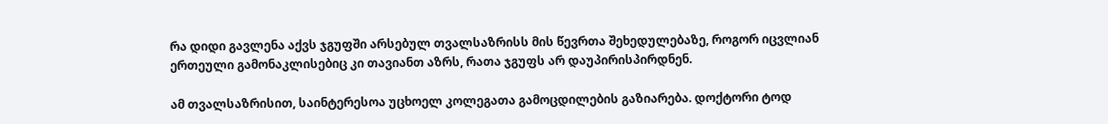რა დიდი გავლენა აქვს ჯგუფში არსებულ თვალსაზრისს მის წევრთა შეხედულებაზე, როგორ იცვლიან ერთეული გამონაკლისებიც კი თავიანთ აზრს, რათა ჯგუფს არ დაუპირისპირდნენ.

ამ თვალსაზრისით, საინტერესოა უცხოელ კოლეგათა გამოცდილების გაზიარება. დოქტორი ტოდ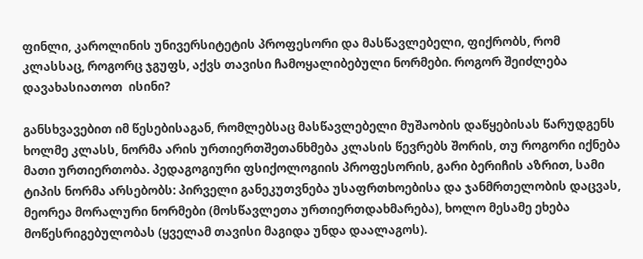ფინლი, კაროლინის უნივერსიტეტის პროფესორი და მასწავლებელი, ფიქრობს, რომ კლასსაც, როგორც ჯგუფს, აქვს თავისი ჩამოყალიბებული ნორმები. როგორ შეიძლება დავახასიათოთ  ისინი?

განსხვავებით იმ წესებისაგან, რომლებსაც მასწავლებელი მუშაობის დაწყებისას წარუდგენს ხოლმე კლასს, ნორმა არის ურთიერთშეთანხმება კლასის წევრებს შორის, თუ როგორი იქნება მათი ურთიერთობა. პედაგოგიური ფსიქოლოგიის პროფესორის, გარი ბერიჩის აზრით, სამი ტიპის ნორმა არსებობს: პირველი განეკუთვნება უსაფრთხოებისა და ჯანმრთელობის დაცვას, მეორეა მორალური ნორმები (მოსწავლეთა ურთიერთდახმარება), ხოლო მესამე ეხება მოწესრიგებულობას (ყველამ თავისი მაგიდა უნდა დაალაგოს).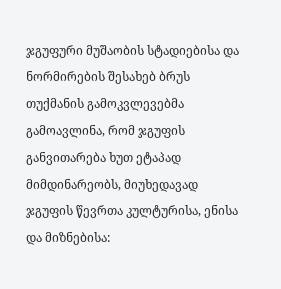ჯგუფური მუშაობის სტადიებისა და ნორმირების შესახებ ბრუს თუქმანის გამოკვლევებმა გამოავლინა, რომ ჯგუფის განვითარება ხუთ ეტაპად მიმდინარეობს, მიუხედავად ჯგუფის წევრთა კულტურისა, ენისა და მიზნებისა: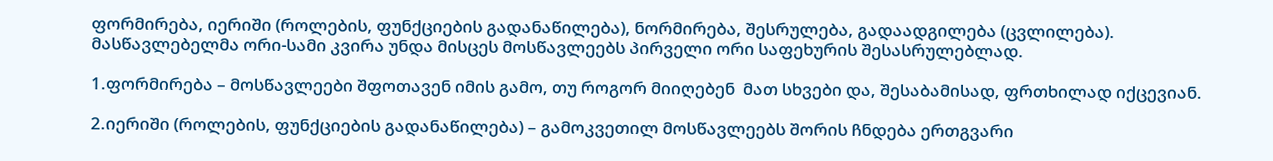ფორმირება, იერიში (როლების, ფუნქციების გადანაწილება), ნორმირება, შესრულება, გადაადგილება (ცვლილება). მასწავლებელმა ორი-სამი კვირა უნდა მისცეს მოსწავლეებს პირველი ორი საფეხურის შესასრულებლად.

1.ფორმირება – მოსწავლეები შფოთავენ იმის გამო, თუ როგორ მიიღებენ  მათ სხვები და, შესაბამისად, ფრთხილად იქცევიან.

2.იერიში (როლების, ფუნქციების გადანაწილება) – გამოკვეთილ მოსწავლეებს შორის ჩნდება ერთგვარი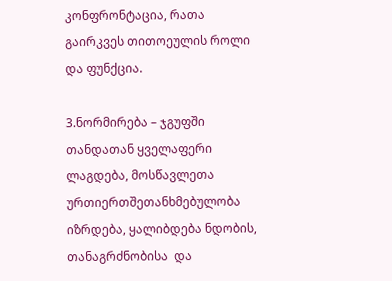კონფრონტაცია, რათა გაირკვეს თითოეულის როლი და ფუნქცია.

3.ნორმირება – ჯგუფში თანდათან ყველაფერი ლაგდება, მოსწავლეთა ურთიერთშეთანხმებულობა იზრდება, ყალიბდება ნდობის, თანაგრძნობისა  და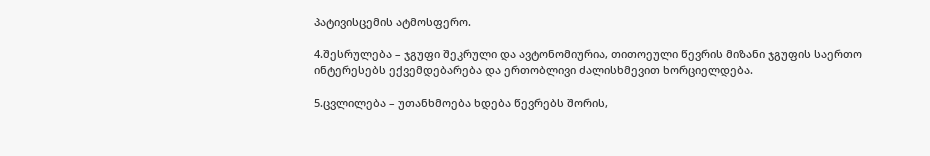პატივისცემის ატმოსფერო.

4.შესრულება – ჯგუფი შეკრული და ავტონომიურია, თითოეული წევრის მიზანი ჯგუფის საერთო ინტერესებს ექვემდებარება და ერთობლივი ძალისხმევით ხორციელდება.

5.ცვლილება – უთანხმოება ხდება წევრებს შორის,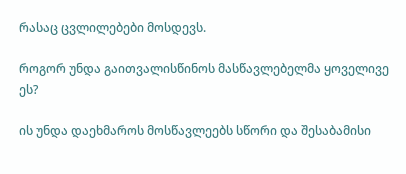რასაც ცვლილებები მოსდევს.

როგორ უნდა გაითვალისწინოს მასწავლებელმა ყოველივე ეს?

ის უნდა დაეხმაროს მოსწავლეებს სწორი და შესაბამისი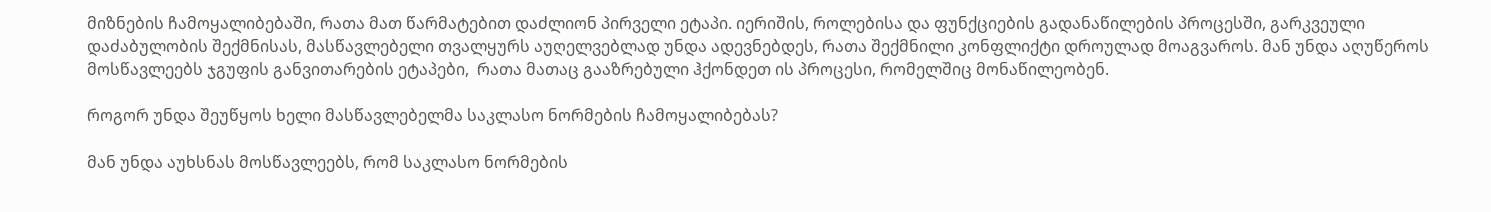მიზნების ჩამოყალიბებაში, რათა მათ წარმატებით დაძლიონ პირველი ეტაპი. იერიშის, როლებისა და ფუნქციების გადანაწილების პროცესში, გარკვეული დაძაბულობის შექმნისას, მასწავლებელი თვალყურს აუღელვებლად უნდა ადევნებდეს, რათა შექმნილი კონფლიქტი დროულად მოაგვაროს. მან უნდა აღუწეროს მოსწავლეებს ჯგუფის განვითარების ეტაპები,  რათა მათაც გააზრებული ჰქონდეთ ის პროცესი, რომელშიც მონაწილეობენ.

როგორ უნდა შეუწყოს ხელი მასწავლებელმა საკლასო ნორმების ჩამოყალიბებას?

მან უნდა აუხსნას მოსწავლეებს, რომ საკლასო ნორმების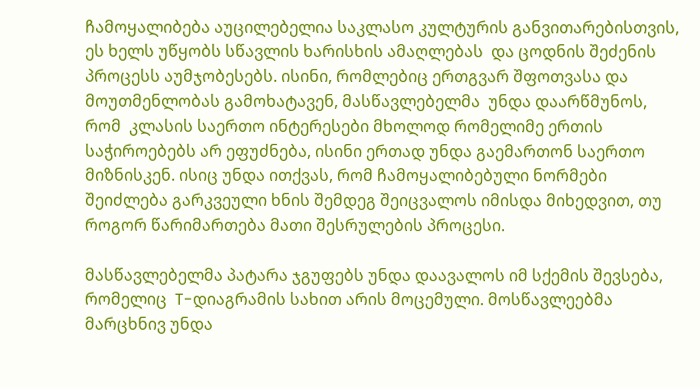ჩამოყალიბება აუცილებელია საკლასო კულტურის განვითარებისთვის, ეს ხელს უწყობს სწავლის ხარისხის ამაღლებას  და ცოდნის შეძენის პროცესს აუმჯობესებს. ისინი, რომლებიც ერთგვარ შფოთვასა და მოუთმენლობას გამოხატავენ, მასწავლებელმა  უნდა დაარწმუნოს, რომ  კლასის საერთო ინტერესები მხოლოდ რომელიმე ერთის საჭიროებებს არ ეფუძნება, ისინი ერთად უნდა გაემართონ საერთო მიზნისკენ. ისიც უნდა ითქვას, რომ ჩამოყალიბებული ნორმები შეიძლება გარკვეული ხნის შემდეგ შეიცვალოს იმისდა მიხედვით, თუ როგორ წარიმართება მათი შესრულების პროცესი.

მასწავლებელმა პატარა ჯგუფებს უნდა დაავალოს იმ სქემის შევსება, რომელიც  T-დიაგრამის სახით არის მოცემული. მოსწავლეებმა მარცხნივ უნდა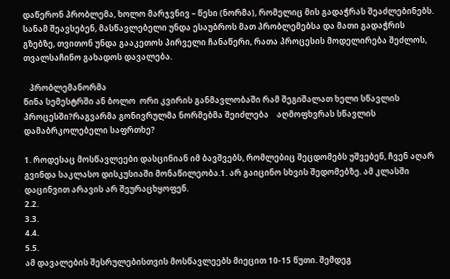დაწერონ პრობლემა, ხოლო მარჯვნივ – წესი (ნორმა), რომელიც მის გადაჭრას შეაძლებინებს. სანამ შეავსებენ, მასწავლებელი უნდა ესაუბროს მათ პრობლემებსა და მათი გადაჭრის გზებზე, თვითონ უნდა გააკეთოს პირველი ჩანაწერი, რათა პროცესის მოდელირება შეძლოს, თვალსაჩინო გახადოს დავალება.

   პრობლემანორმა
წინა სემესტრში ან ბოლო  ორი კვირის განმავლობაში რამ შეგიშალათ ხელი სწავლის პროცესში?რაგვარმა გონივრულმა ნორმებმა შეიძლება    აღმოფხვრას სწავლის დამაბრკოლებელი საფრთხე?

1. როდესაც მოსწავლეები დასცინიან იმ ბავშვებს, რომლებიც შეცდომებს უშვებენ, ჩვენ აღარ გვინდა საკლასო დისკუსიაში მონაწილეობა.1. არ გაიცინო სხვის შედომებზე. ამ კლასში  დაცინვით არავის არ შეურაცხყოფენ.
2.2.
3.3.
4.4.
5.5.
ამ დავალების შესრულებისთვის მოსწავლეებს მიეცით 10-15 წუთი. შემდეგ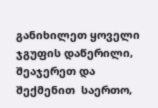განიხილეთ ყოველი ჯგუფის დაწერილი, შეაჯერეთ და შექმენით  საერთო,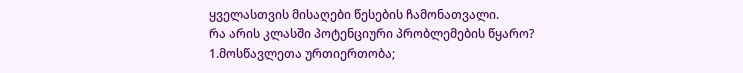ყველასთვის მისაღები წესების ჩამონათვალი.
რა არის კლასში პოტენციური პრობლემების წყარო?
1.მოსწავლეთა ურთიერთობა;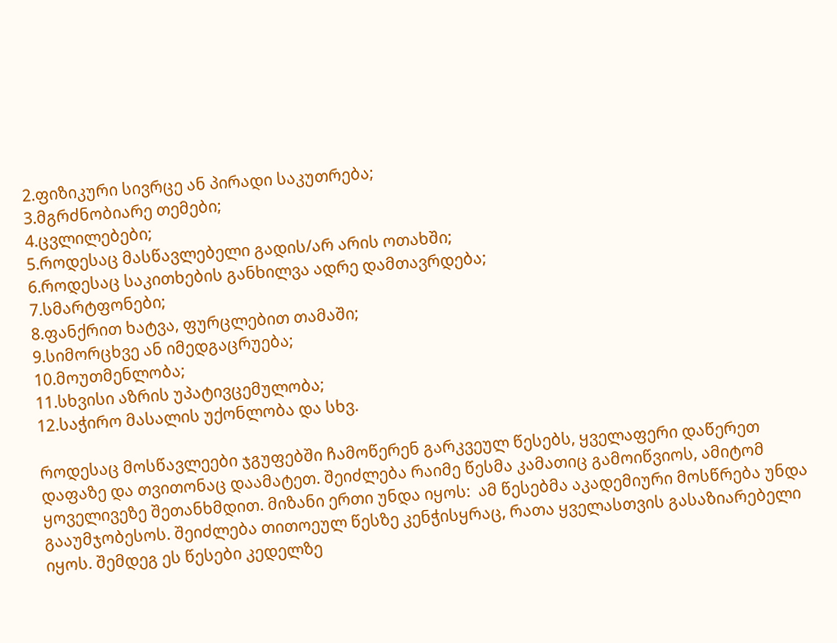2.ფიზიკური სივრცე ან პირადი საკუთრება;
3.მგრძნობიარე თემები;
4.ცვლილებები;
5.როდესაც მასწავლებელი გადის/არ არის ოთახში;
6.როდესაც საკითხების განხილვა ადრე დამთავრდება;
7.სმარტფონები;
8.ფანქრით ხატვა, ფურცლებით თამაში;
9.სიმორცხვე ან იმედგაცრუება;
10.მოუთმენლობა;
11.სხვისი აზრის უპატივცემულობა;
12.საჭირო მასალის უქონლობა და სხვ.

როდესაც მოსწავლეები ჯგუფებში ჩამოწერენ გარკვეულ წესებს, ყველაფერი დაწერეთ დაფაზე და თვითონაც დაამატეთ. შეიძლება რაიმე წესმა კამათიც გამოიწვიოს, ამიტომ ყოველივეზე შეთანხმდით. მიზანი ერთი უნდა იყოს:  ამ წესებმა აკადემიური მოსწრება უნდა გააუმჯობესოს. შეიძლება თითოეულ წესზე კენჭისყრაც, რათა ყველასთვის გასაზიარებელი იყოს. შემდეგ ეს წესები კედელზე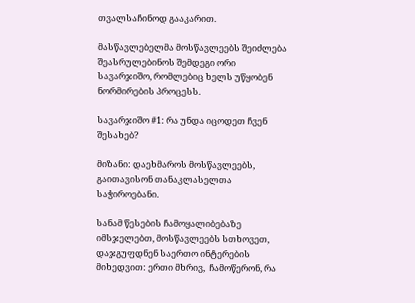თვალსაჩინოდ გააკარით.

მასწავლებელმა მოსწავლეებს შეიძლება შეასრულებინოს შემდეგი ორი სავარჯიშო, რომლებიც ხელს უწყობენ ნორმირების პროცესს.

სავარჯიშო #1: რა უნდა იცოდეთ ჩვენ შესახებ?

მიზანი: დაეხმაროს მოსწავლეებს, გაითავისონ თანაკლასელთა საჭიროებანი.

სანამ წესების ჩამოყალიბებაზე იმსჯელებთ, მოსწავლეებს სთხოვეთ, დაჯგუფდნენ საერთო ინტერების მიხედვით: ერთი მხრივ,  ჩამოწერონ, რა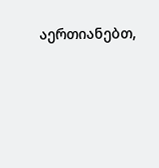აერთიანებთ,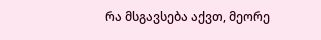რა მსგავსება აქვთ, მეორე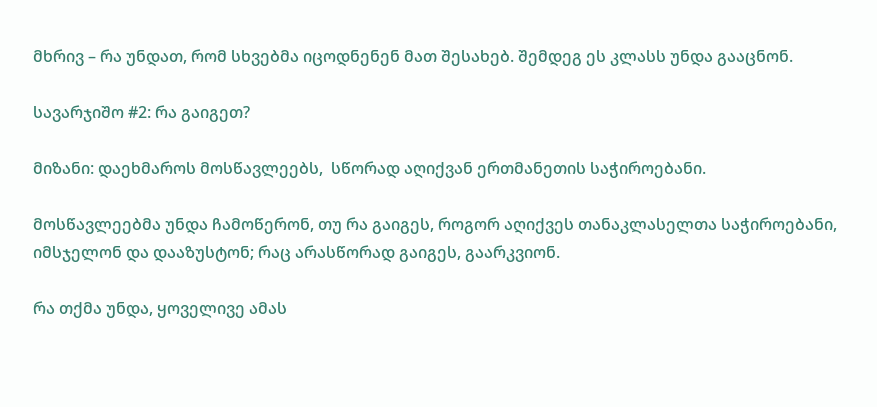მხრივ – რა უნდათ, რომ სხვებმა იცოდნენენ მათ შესახებ. შემდეგ ეს კლასს უნდა გააცნონ.

სავარჯიშო #2: რა გაიგეთ?

მიზანი: დაეხმაროს მოსწავლეებს,  სწორად აღიქვან ერთმანეთის საჭიროებანი.

მოსწავლეებმა უნდა ჩამოწერონ, თუ რა გაიგეს, როგორ აღიქვეს თანაკლასელთა საჭიროებანი, იმსჯელონ და დააზუსტონ; რაც არასწორად გაიგეს, გაარკვიონ.

რა თქმა უნდა, ყოველივე ამას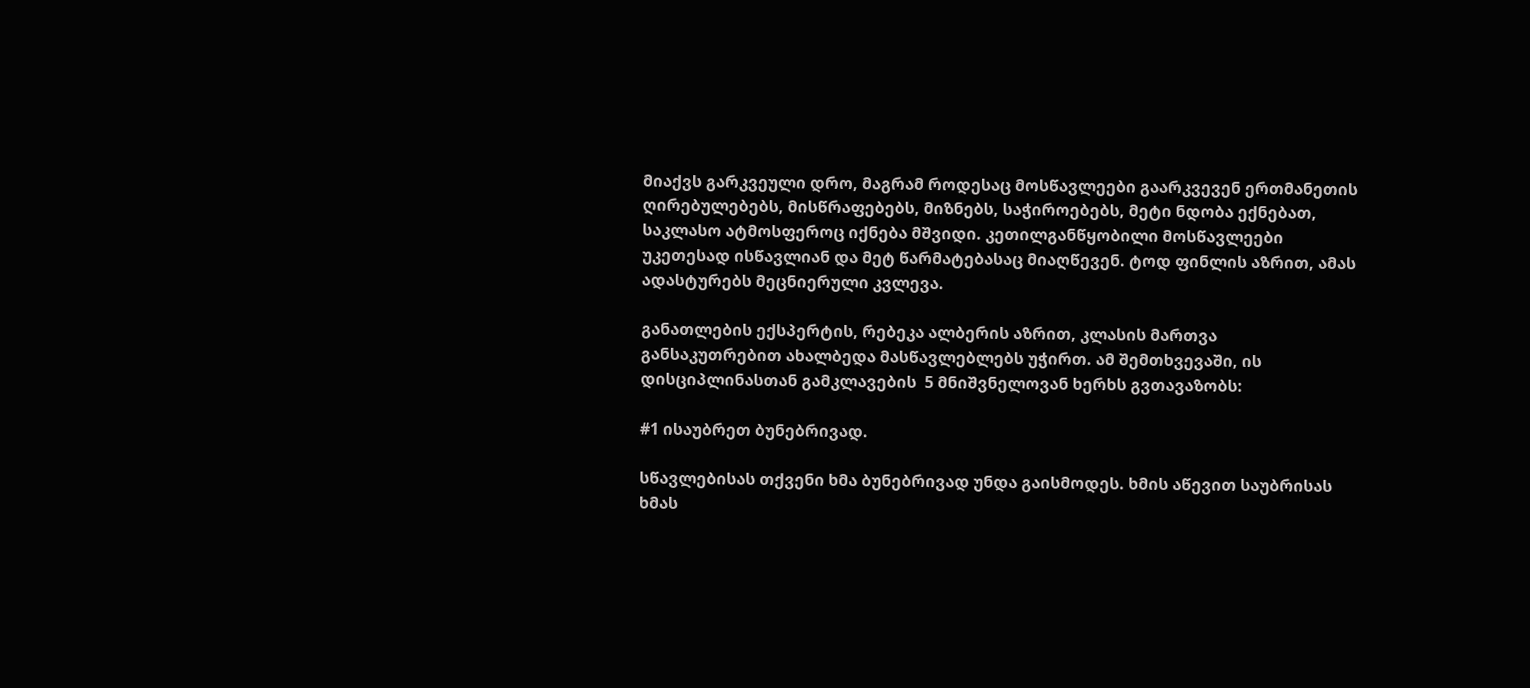მიაქვს გარკვეული დრო, მაგრამ როდესაც მოსწავლეები გაარკვევენ ერთმანეთის ღირებულებებს, მისწრაფებებს, მიზნებს, საჭიროებებს, მეტი ნდობა ექნებათ, საკლასო ატმოსფეროც იქნება მშვიდი. კეთილგანწყობილი მოსწავლეები  უკეთესად ისწავლიან და მეტ წარმატებასაც მიაღწევენ. ტოდ ფინლის აზრით, ამას ადასტურებს მეცნიერული კვლევა.

განათლების ექსპერტის, რებეკა ალბერის აზრით, კლასის მართვა განსაკუთრებით ახალბედა მასწავლებლებს უჭირთ. ამ შემთხვევაში, ის დისციპლინასთან გამკლავების  5 მნიშვნელოვან ხერხს გვთავაზობს:

#1 ისაუბრეთ ბუნებრივად.

სწავლებისას თქვენი ხმა ბუნებრივად უნდა გაისმოდეს. ხმის აწევით საუბრისას ხმას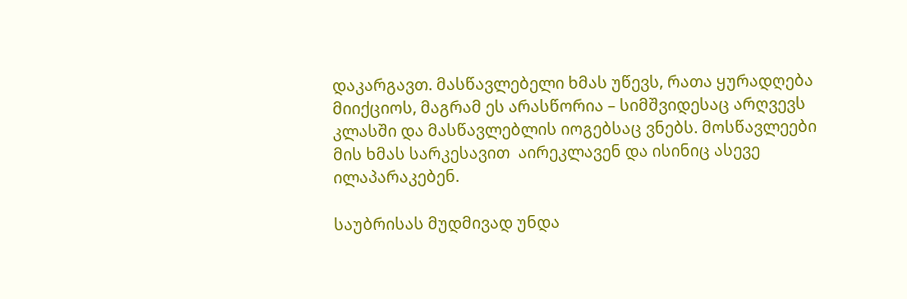დაკარგავთ. მასწავლებელი ხმას უწევს, რათა ყურადღება მიიქციოს, მაგრამ ეს არასწორია – სიმშვიდესაც არღვევს კლასში და მასწავლებლის იოგებსაც ვნებს. მოსწავლეები მის ხმას სარკესავით  აირეკლავენ და ისინიც ასევე ილაპარაკებენ.

საუბრისას მუდმივად უნდა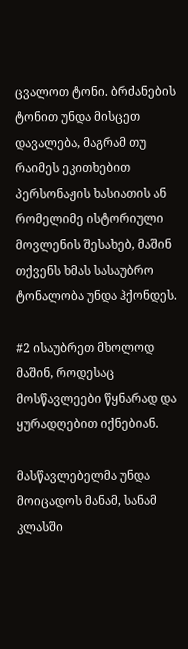ცვალოთ ტონი. ბრძანების ტონით უნდა მისცეთ დავალება, მაგრამ თუ რაიმეს ეკითხებით პერსონაჟის ხასიათის ან რომელიმე ისტორიული მოვლენის შესახებ, მაშინ თქვენს ხმას სასაუბრო ტონალობა უნდა ჰქონდეს.

#2 ისაუბრეთ მხოლოდ მაშინ, როდესაც მოსწავლეები წყნარად და ყურადღებით იქნებიან.

მასწავლებელმა უნდა მოიცადოს მანამ, სანამ კლასში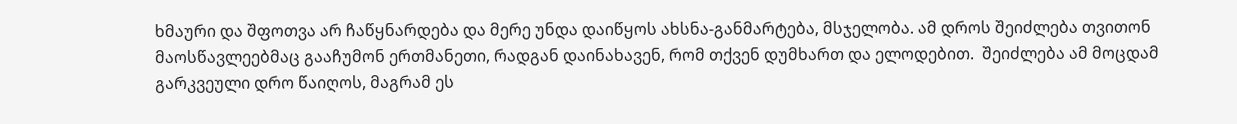ხმაური და შფოთვა არ ჩაწყნარდება და მერე უნდა დაიწყოს ახსნა-განმარტება, მსჯელობა. ამ დროს შეიძლება თვითონ მაოსწავლეებმაც გააჩუმონ ერთმანეთი, რადგან დაინახავენ, რომ თქვენ დუმხართ და ელოდებით.  შეიძლება ამ მოცდამ გარკვეული დრო წაიღოს, მაგრამ ეს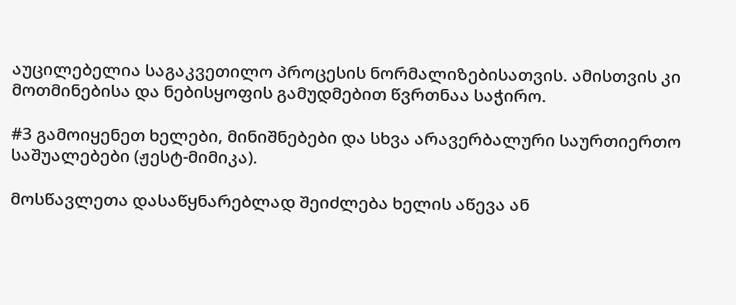აუცილებელია საგაკვეთილო პროცესის ნორმალიზებისათვის. ამისთვის კი მოთმინებისა და ნებისყოფის გამუდმებით წვრთნაა საჭირო.

#3 გამოიყენეთ ხელები, მინიშნებები და სხვა არავერბალური საურთიერთო საშუალებები (ჟესტ-მიმიკა).

მოსწავლეთა დასაწყნარებლად შეიძლება ხელის აწევა ან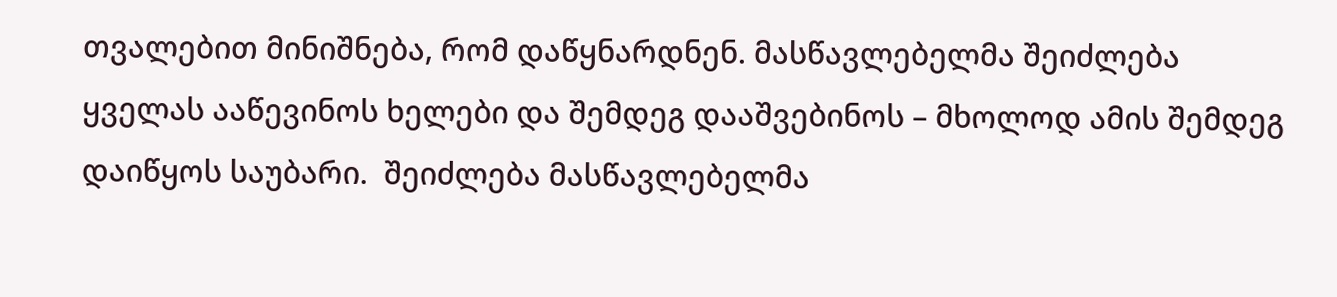თვალებით მინიშნება, რომ დაწყნარდნენ. მასწავლებელმა შეიძლება ყველას ააწევინოს ხელები და შემდეგ დააშვებინოს – მხოლოდ ამის შემდეგ დაიწყოს საუბარი.  შეიძლება მასწავლებელმა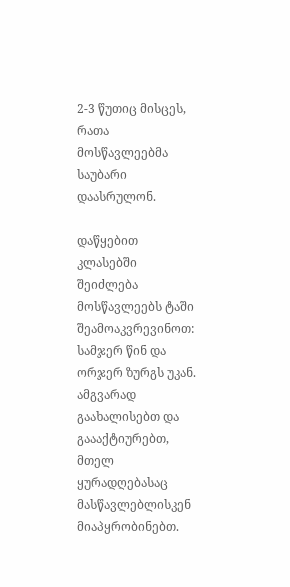2-3 წუთიც მისცეს, რათა მოსწავლეებმა საუბარი დაასრულონ.

დაწყებით კლასებში შეიძლება მოსწავლეებს ტაში შეამოაკვრევინოთ: სამჯერ წინ და ორჯერ ზურგს უკან. ამგვარად გაახალისებთ და გაააქტიურებთ, მთელ ყურადღებასაც მასწავლებლისკენ მიაპყრობინებთ.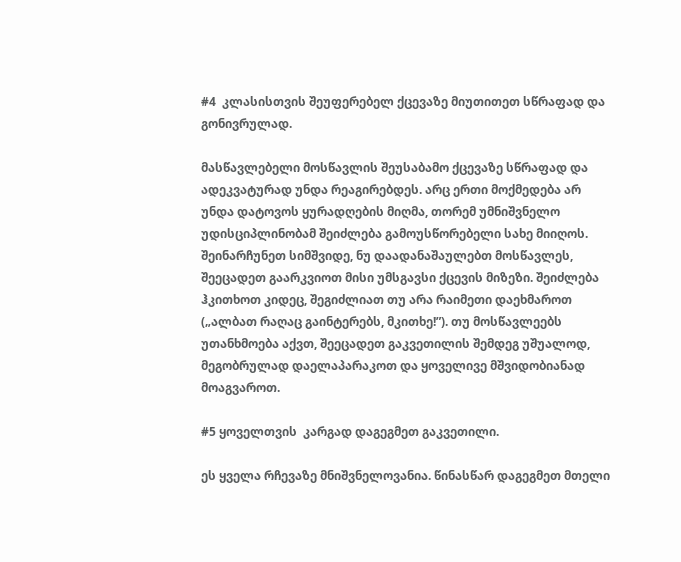#4  კლასისთვის შეუფერებელ ქცევაზე მიუთითეთ სწრაფად და გონივრულად.

მასწავლებელი მოსწავლის შეუსაბამო ქცევაზე სწრაფად და ადეკვატურად უნდა რეაგირებდეს. არც ერთი მოქმედება არ უნდა დატოვოს ყურადღების მიღმა, თორემ უმნიშვნელო უდისციპლინობამ შეიძლება გამოუსწორებელი სახე მიიღოს. შეინარჩუნეთ სიმშვიდე, ნუ დაადანაშაულებთ მოსწავლეს, შეეცადეთ გაარკვიოთ მისი უმსგავსი ქცევის მიზეზი. შეიძლება ჰკითხოთ კიდეც, შეგიძლიათ თუ არა რაიმეთი დაეხმაროთ („ალბათ რაღაც გაინტერებს, მკითხე!”). თუ მოსწავლეებს უთანხმოება აქვთ, შეეცადეთ გაკვეთილის შემდეგ უშუალოდ, მეგობრულად დაელაპარაკოთ და ყოველივე მშვიდობიანად მოაგვაროთ.

#5 ყოველთვის  კარგად დაგეგმეთ გაკვეთილი.

ეს ყველა რჩევაზე მნიშვნელოვანია. წინასწარ დაგეგმეთ მთელი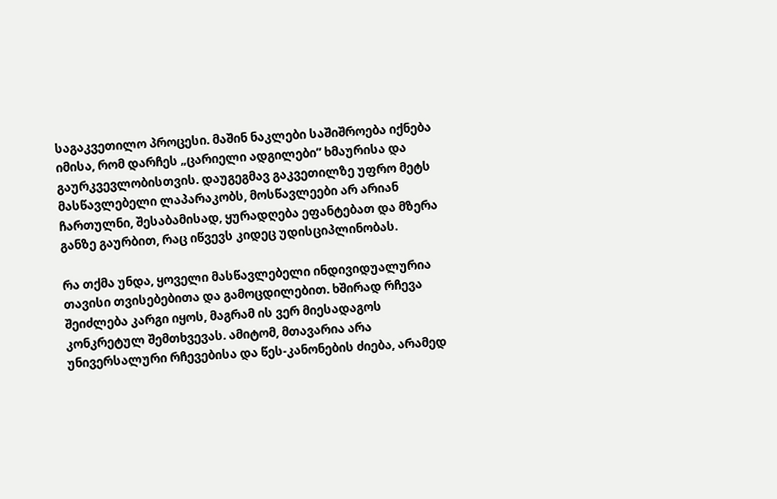საგაკვეთილო პროცესი. მაშინ ნაკლები საშიშროება იქნება იმისა, რომ დარჩეს „ცარიელი ადგილები” ხმაურისა და გაურკვევლობისთვის. დაუგეგმავ გაკვეთილზე უფრო მეტს მასწავლებელი ლაპარაკობს, მოსწავლეები არ არიან ჩართულნი, შესაბამისად, ყურადღება ეფანტებათ და მზერა განზე გაურბით, რაც იწვევს კიდეც უდისციპლინობას.

რა თქმა უნდა, ყოველი მასწავლებელი ინდივიდუალურია თავისი თვისებებითა და გამოცდილებით. ხშირად რჩევა შეიძლება კარგი იყოს, მაგრამ ის ვერ მიესადაგოს კონკრეტულ შემთხვევას. ამიტომ, მთავარია არა უნივერსალური რჩევებისა და წეს-კანონების ძიება, არამედ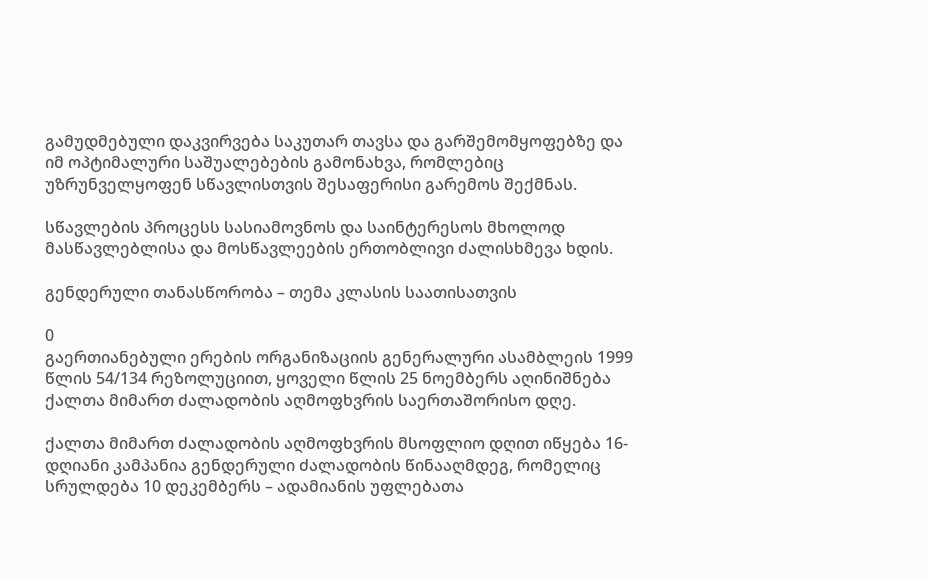გამუდმებული დაკვირვება საკუთარ თავსა და გარშემომყოფებზე და იმ ოპტიმალური საშუალებების გამონახვა, რომლებიც უზრუნველყოფენ სწავლისთვის შესაფერისი გარემოს შექმნას.

სწავლების პროცესს სასიამოვნოს და საინტერესოს მხოლოდ მასწავლებლისა და მოსწავლეების ერთობლივი ძალისხმევა ხდის.

გენდერული თანასწორობა – თემა კლასის საათისათვის

0
გაერთიანებული ერების ორგანიზაციის გენერალური ასამბლეის 1999 წლის 54/134 რეზოლუციით, ყოველი წლის 25 ნოემბერს აღინიშნება  ქალთა მიმართ ძალადობის აღმოფხვრის საერთაშორისო დღე.

ქალთა მიმართ ძალადობის აღმოფხვრის მსოფლიო დღით იწყება 16-დღიანი კამპანია გენდერული ძალადობის წინააღმდეგ, რომელიც სრულდება 10 დეკემბერს – ადამიანის უფლებათა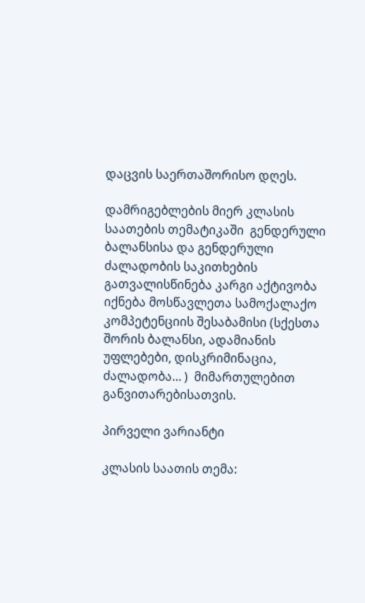დაცვის საერთაშორისო დღეს.

დამრიგებლების მიერ კლასის საათების თემატიკაში  გენდერული ბალანსისა და გენდერული ძალადობის საკითხების გათვალისწინება კარგი აქტივობა იქნება მოსწავლეთა სამოქალაქო კომპეტენციის შესაბამისი (სქესთა შორის ბალანსი, ადამიანის უფლებები, დისკრიმინაცია, ძალადობა… )  მიმართულებით განვითარებისათვის.

პირველი ვარიანტი

კლასის საათის თემა: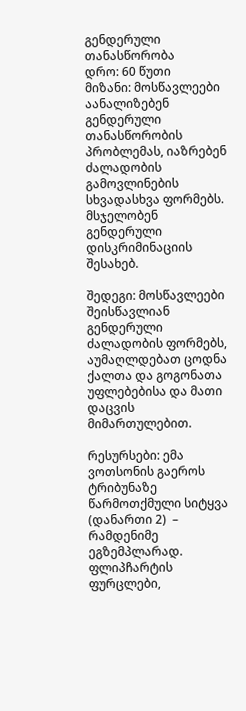გენდერული თანასწორობა
დრო: 60 წუთი
მიზანი: მოსწავლეები აანალიზებენ გენდერული თანასწორობის პრობლემას, იაზრებენ ძალადობის გამოვლინების სხვადასხვა ფორმებს. მსჯელობენ გენდერული დისკრიმინაციის შესახებ.

შედეგი: მოსწავლეები შეისწავლიან გენდერული ძალადობის ფორმებს,  აუმაღლდებათ ცოდნა ქალთა და გოგონათა უფლებებისა და მათი დაცვის მიმართულებით.

რესურსები: ემა ვოთსონის გაეროს ტრიბუნაზე წარმოთქმული სიტყვა (დანართი 2)  – რამდენიმე ეგზემპლარად. ფლიპჩარტის ფურცლები,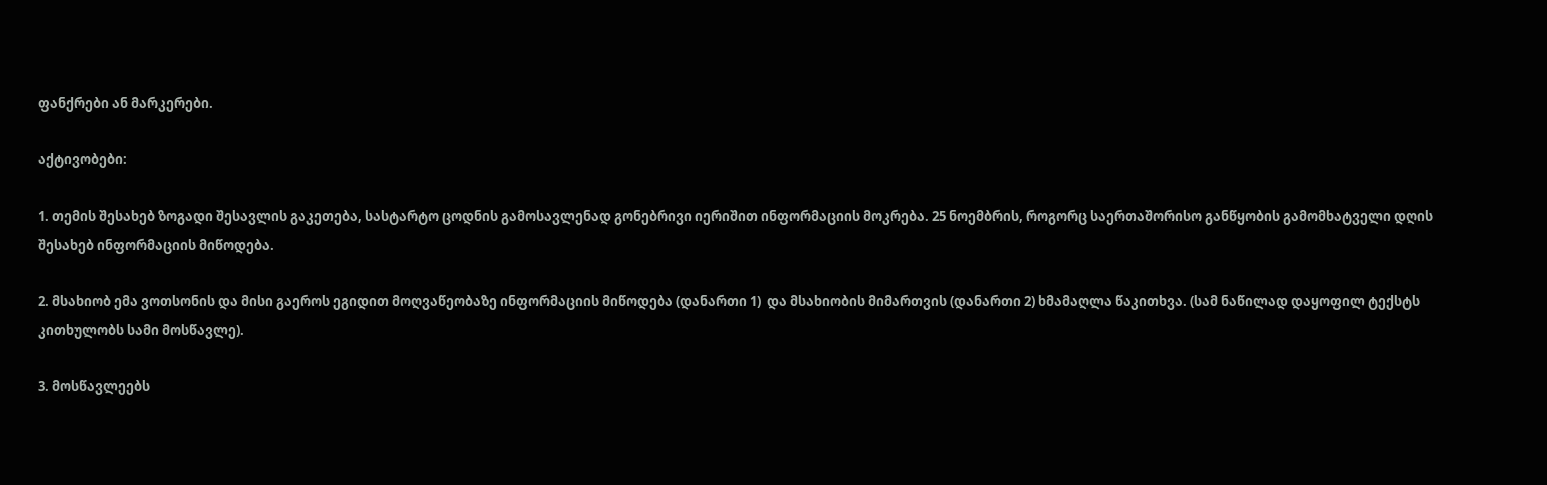ფანქრები ან მარკერები.

აქტივობები:

1. თემის შესახებ ზოგადი შესავლის გაკეთება, სასტარტო ცოდნის გამოსავლენად გონებრივი იერიშით ინფორმაციის მოკრება. 25 ნოემბრის, როგორც საერთაშორისო განწყობის გამომხატველი დღის შესახებ ინფორმაციის მიწოდება.

2. მსახიობ ემა ვოთსონის და მისი გაეროს ეგიდით მოღვაწეობაზე ინფორმაციის მიწოდება (დანართი 1)  და მსახიობის მიმართვის (დანართი 2) ხმამაღლა წაკითხვა. (სამ ნაწილად დაყოფილ ტექსტს კითხულობს სამი მოსწავლე).

3. მოსწავლეებს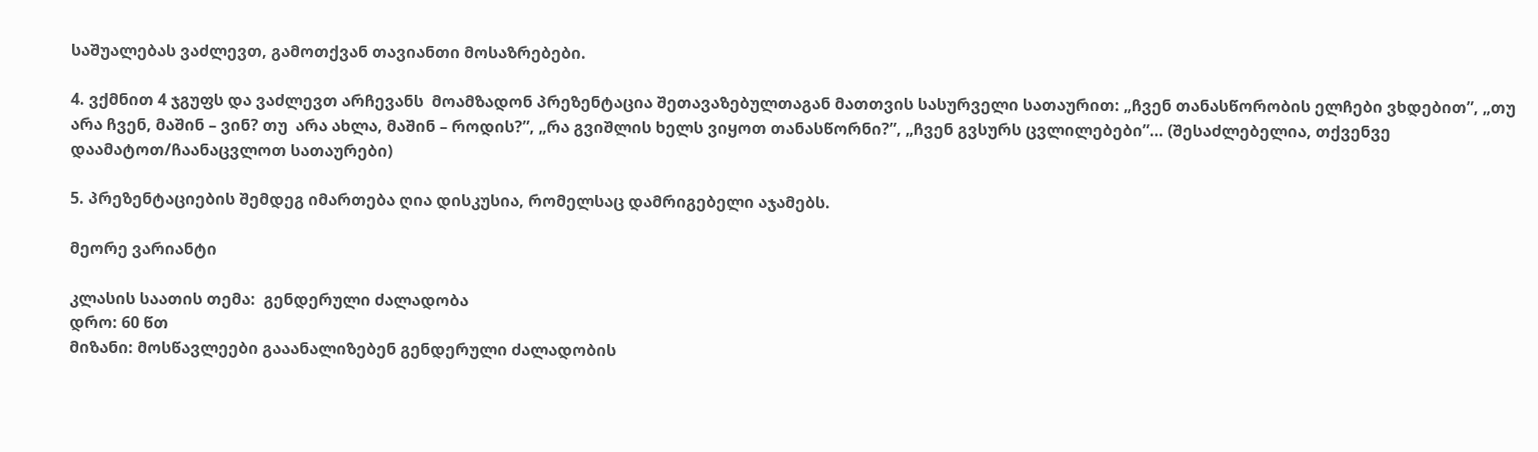საშუალებას ვაძლევთ, გამოთქვან თავიანთი მოსაზრებები.

4. ვქმნით 4 ჯგუფს და ვაძლევთ არჩევანს  მოამზადონ პრეზენტაცია შეთავაზებულთაგან მათთვის სასურველი სათაურით: „ჩვენ თანასწორობის ელჩები ვხდებით”, „თუ არა ჩვენ, მაშინ – ვინ? თუ  არა ახლა, მაშინ – როდის?”, „რა გვიშლის ხელს ვიყოთ თანასწორნი?”, „ჩვენ გვსურს ცვლილებები”… (შესაძლებელია, თქვენვე დაამატოთ/ჩაანაცვლოთ სათაურები)

5. პრეზენტაციების შემდეგ იმართება ღია დისკუსია, რომელსაც დამრიგებელი აჯამებს.

მეორე ვარიანტი

კლასის საათის თემა:  გენდერული ძალადობა
დრო: 60 წთ
მიზანი: მოსწავლეები გააანალიზებენ გენდერული ძალადობის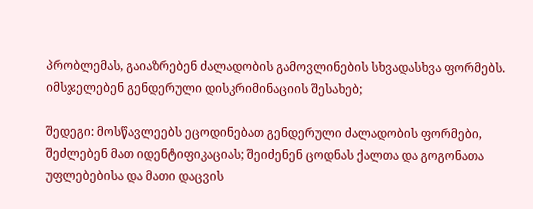პრობლემას, გაიაზრებენ ძალადობის გამოვლინების სხვადასხვა ფორმებს. იმსჯელებენ გენდერული დისკრიმინაციის შესახებ;

შედეგი: მოსწავლეებს ეცოდინებათ გენდერული ძალადობის ფორმები, შეძლებენ მათ იდენტიფიკაციას; შეიძენენ ცოდნას ქალთა და გოგონათა უფლებებისა და მათი დაცვის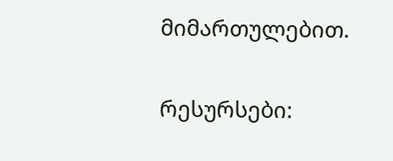მიმართულებით.

რესურსები: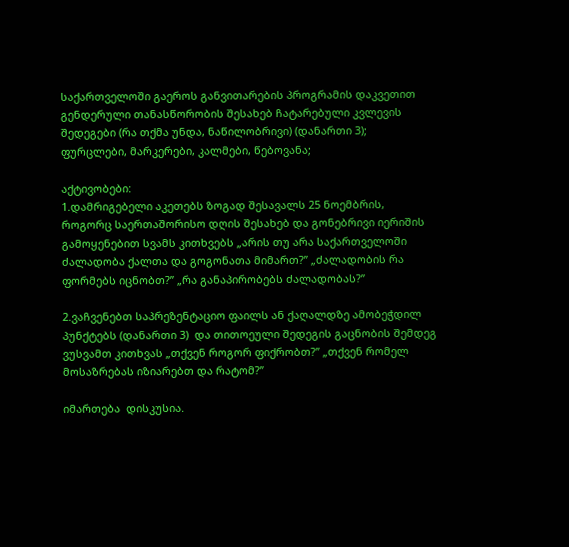საქართველოში გაეროს განვითარების პროგრამის დაკვეთით გენდერული თანასწორობის შესახებ ჩატარებული კვლევის შედეგები (რა თქმა უნდა, ნაწილობრივი) (დანართი 3);  ფურცლები, მარკერები, კალმები, წებოვანა;

აქტივობები:
1.დამრიგებელი აკეთებს ზოგად შესავალს 25 ნოემბრის, როგორც საერთაშორისო დღის შესახებ და გონებრივი იერიშის გამოყენებით სვამს კითხვებს „არის თუ არა საქართველოში ძალადობა ქალთა და გოგონათა მიმართ?” „ძალადობის რა ფორმებს იცნობთ?” „რა განაპირობებს ძალადობას?”

2.ვაჩვენებთ საპრეზენტაციო ფაილს ან ქაღალდზე ამობეჭდილ პუნქტებს (დანართი 3)  და თითოეული შედეგის გაცნობის შემდეგ ვუსვამთ კითხვას „თქვენ როგორ ფიქრობთ?” „თქვენ რომელ მოსაზრებას იზიარებთ და რატომ?”

იმართება  დისკუსია.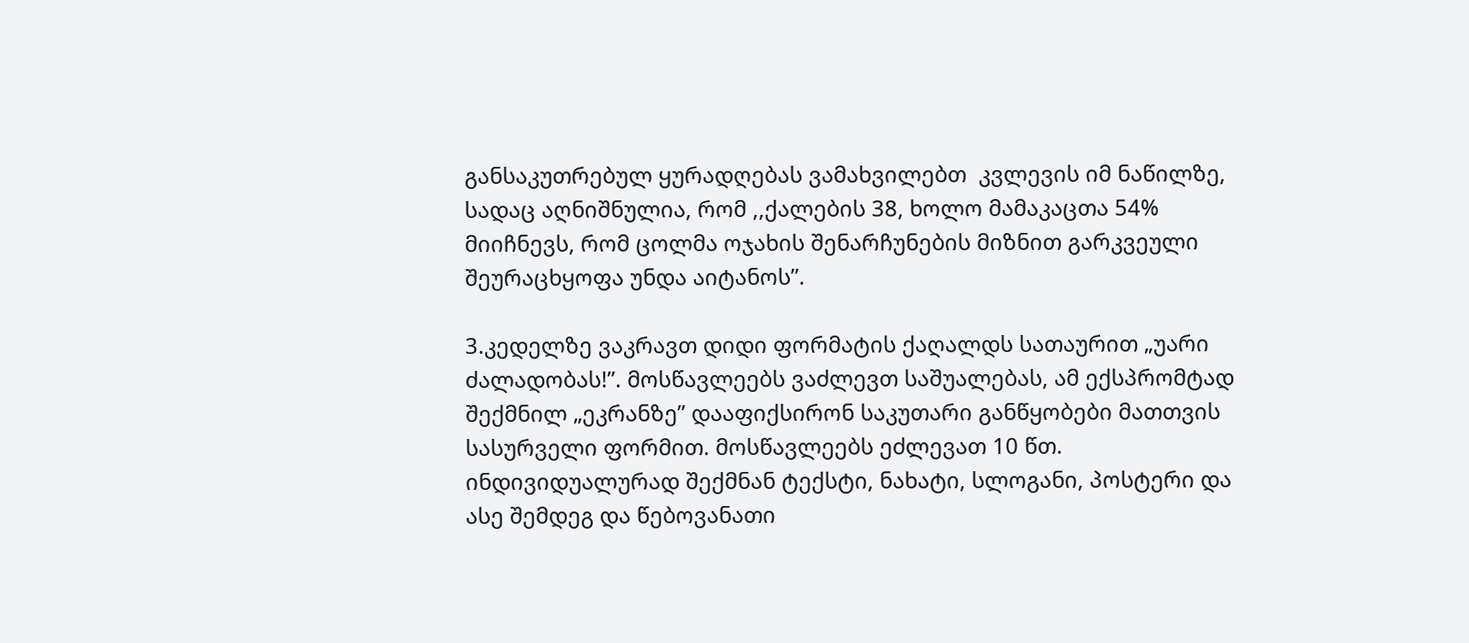განსაკუთრებულ ყურადღებას ვამახვილებთ  კვლევის იმ ნაწილზე, სადაც აღნიშნულია, რომ ,,ქალების 38, ხოლო მამაკაცთა 54% მიიჩნევს, რომ ცოლმა ოჯახის შენარჩუნების მიზნით გარკვეული შეურაცხყოფა უნდა აიტანოს”.

3.კედელზე ვაკრავთ დიდი ფორმატის ქაღალდს სათაურით „უარი ძალადობას!”. მოსწავლეებს ვაძლევთ საშუალებას, ამ ექსპრომტად შექმნილ „ეკრანზე” დააფიქსირონ საკუთარი განწყობები მათთვის სასურველი ფორმით. მოსწავლეებს ეძლევათ 10 წთ. ინდივიდუალურად შექმნან ტექსტი, ნახატი, სლოგანი, პოსტერი და ასე შემდეგ და წებოვანათი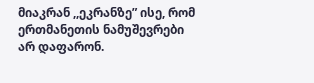მიაკრან ,,ეკრანზე” ისე, რომ ერთმანეთის ნამუშევრები არ დაფარონ.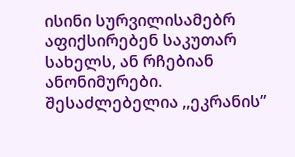ისინი სურვილისამებრ აფიქსირებენ საკუთარ სახელს, ან რჩებიან ანონიმურები. შესაძლებელია ,,ეკრანის”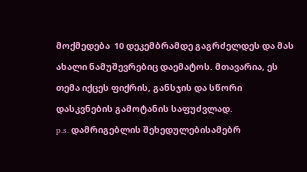მოქმედება  10 დეკემბრამდე გაგრძელდეს და მას ახალი ნამუშევრებიც დაემატოს. მთავარია, ეს თემა იქცეს ფიქრის, განსჯის და სწორი დასკვნების გამოტანის საფუძვლად.
p.s. დამრიგებლის შეხედულებისამებრ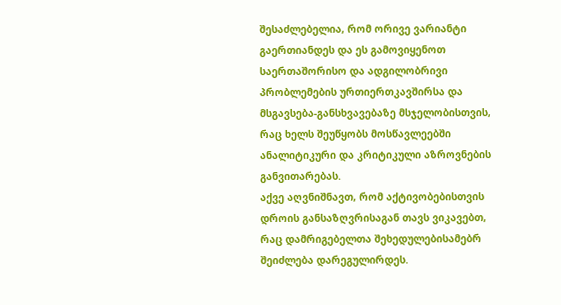შესაძლებელია, რომ ორივე ვარიანტი გაერთიანდეს და ეს გამოვიყენოთ საერთაშორისო და ადგილობრივი პრობლემების ურთიერთკავშირსა და მსგავსება-განსხვავებაზე მსჯელობისთვის, რაც ხელს შეუწყობს მოსწავლეებში ანალიტიკური და კრიტიკული აზროვნების განვითარებას.
აქვე აღვნიშნავთ, რომ აქტივობებისთვის დროის განსაზღვრისაგან თავს ვიკავებთ, რაც დამრიგებელთა შეხედულებისამებრ შეიძლება დარეგულირდეს.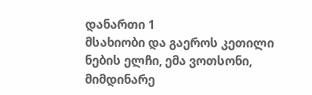დანართი 1
მსახიობი და გაეროს კეთილი ნების ელჩი, ემა ვოთსონი, მიმდინარე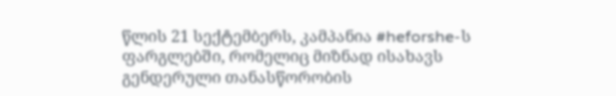წლის 21 სექტემბერს, კამპანია #heforshe-ს ფარგლებში, რომელიც მიზნად ისახავს გენდერული თანასწორობის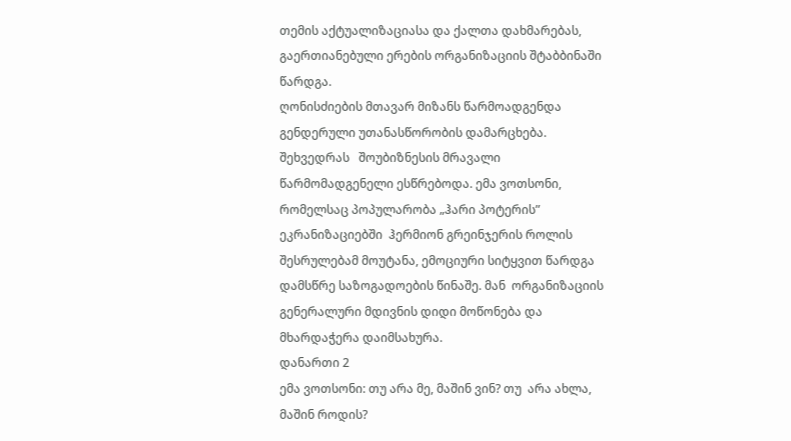თემის აქტუალიზაციასა და ქალთა დახმარებას,  გაერთიანებული ერების ორგანიზაციის შტაბბინაში წარდგა.
ღონისძიების მთავარ მიზანს წარმოადგენდა გენდერული უთანასწორობის დამარცხება. შეხვედრას   შოუბიზნესის მრავალი წარმომადგენელი ესწრებოდა. ემა ვოთსონი, რომელსაც პოპულარობა „ჰარი პოტერის” ეკრანიზაციებში  ჰერმიონ გრეინჯერის როლის შესრულებამ მოუტანა, ემოციური სიტყვით წარდგა დამსწრე საზოგადოების წინაშე. მან  ორგანიზაციის გენერალური მდივნის დიდი მოწონება და მხარდაჭერა დაიმსახურა.
დანართი 2
ემა ვოთსონი: თუ არა მე, მაშინ ვინ? თუ  არა ახლა, მაშინ როდის?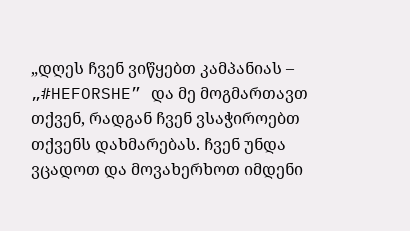„დღეს ჩვენ ვიწყებთ კამპანიას – „#HEFORSHE” და მე მოგმართავთ თქვენ, რადგან ჩვენ ვსაჭიროებთ თქვენს დახმარებას. ჩვენ უნდა ვცადოთ და მოვახერხოთ იმდენი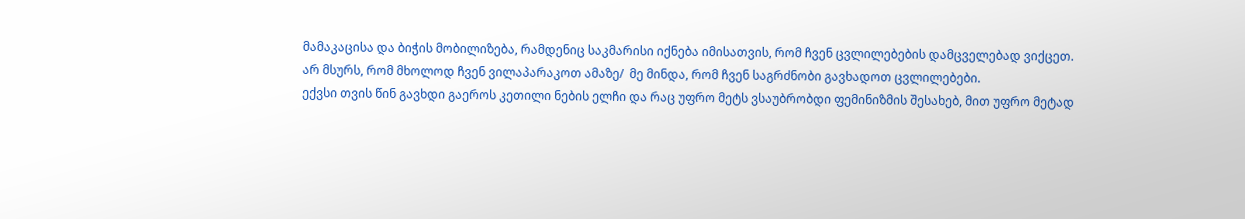მამაკაცისა და ბიჭის მობილიზება, რამდენიც საკმარისი იქნება იმისათვის, რომ ჩვენ ცვლილებების დამცველებად ვიქცეთ.
არ მსურს, რომ მხოლოდ ჩვენ ვილაპარაკოთ ამაზე/  მე მინდა, რომ ჩვენ საგრძნობი გავხადოთ ცვლილებები.
ექვსი თვის წინ გავხდი გაეროს კეთილი ნების ელჩი და რაც უფრო მეტს ვსაუბრობდი ფემინიზმის შესახებ, მით უფრო მეტად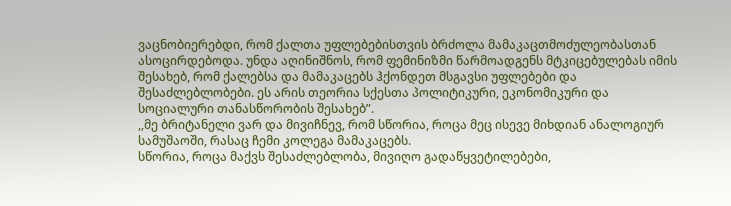ვაცნობიერებდი, რომ ქალთა უფლებებისთვის ბრძოლა მამაკაცთმოძულეობასთან ასოცირდებოდა. უნდა აღინიშნოს, რომ ფემინიზმი წარმოადგენს მტკიცებულებას იმის შესახებ, რომ ქალებსა და მამაკაცებს ჰქონდეთ მსგავსი უფლებები და შესაძლებლობები. ეს არის თეორია სქესთა პოლიტიკური, ეკონომიკური და სოციალური თანასწორობის შესახებ”.
,,მე ბრიტანელი ვარ და მივიჩნევ, რომ სწორია, როცა მეც ისევე მიხდიან ანალოგიურ სამუშაოში, რასაც ჩემი კოლეგა მამაკაცებს.
სწორია, როცა მაქვს შესაძლებლობა, მივიღო გადაწყვეტილებები,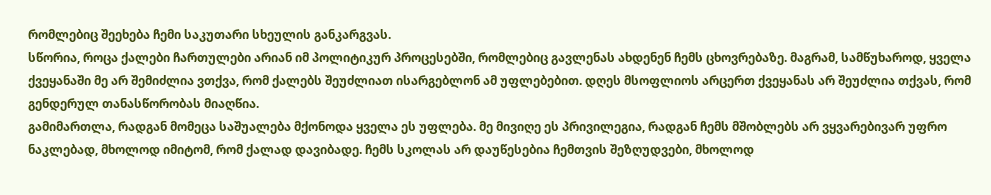რომლებიც შეეხება ჩემი საკუთარი სხეულის განკარგვას.
სწორია, როცა ქალები ჩართულები არიან იმ პოლიტიკურ პროცესებში, რომლებიც გავლენას ახდენენ ჩემს ცხოვრებაზე. მაგრამ, სამწუხაროდ, ყველა ქვეყანაში მე არ შემიძლია ვთქვა, რომ ქალებს შეუძლიათ ისარგებლონ ამ უფლებებით. დღეს მსოფლიოს არცერთ ქვეყანას არ შეუძლია თქვას, რომ გენდერულ თანასწორობას მიაღწია.
გამიმართლა, რადგან მომეცა საშუალება მქონოდა ყველა ეს უფლება. მე მივიღე ეს პრივილეგია, რადგან ჩემს მშობლებს არ ვყვარებივარ უფრო ნაკლებად, მხოლოდ იმიტომ, რომ ქალად დავიბადე. ჩემს სკოლას არ დაუწესებია ჩემთვის შეზღუდვები, მხოლოდ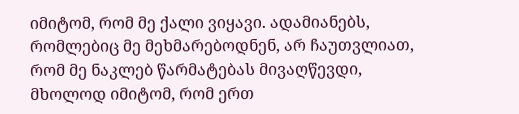იმიტომ, რომ მე ქალი ვიყავი. ადამიანებს, რომლებიც მე მეხმარებოდნენ, არ ჩაუთვლიათ, რომ მე ნაკლებ წარმატებას მივაღწევდი, მხოლოდ იმიტომ, რომ ერთ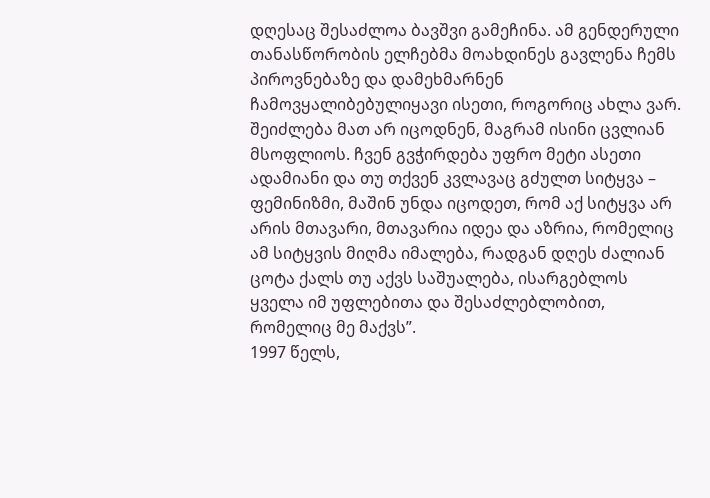დღესაც შესაძლოა ბავშვი გამეჩინა. ამ გენდერული თანასწორობის ელჩებმა მოახდინეს გავლენა ჩემს პიროვნებაზე და დამეხმარნენ ჩამოვყალიბებულიყავი ისეთი, როგორიც ახლა ვარ.
შეიძლება მათ არ იცოდნენ, მაგრამ ისინი ცვლიან მსოფლიოს. ჩვენ გვჭირდება უფრო მეტი ასეთი ადამიანი და თუ თქვენ კვლავაც გძულთ სიტყვა – ფემინიზმი, მაშინ უნდა იცოდეთ, რომ აქ სიტყვა არ არის მთავარი, მთავარია იდეა და აზრია, რომელიც ამ სიტყვის მიღმა იმალება, რადგან დღეს ძალიან ცოტა ქალს თუ აქვს საშუალება, ისარგებლოს ყველა იმ უფლებითა და შესაძლებლობით, რომელიც მე მაქვს”.
1997 წელს,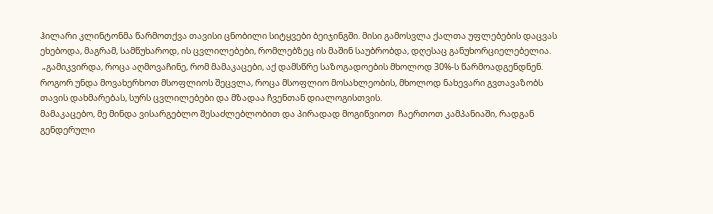ჰილარი კლინტონმა წარმოთქვა თავისი ცნობილი სიტყვები ბეიჯინგში. მისი გამოსვლა ქალთა უფლებების დაცვას ეხებოდა, მაგრამ, სამწუხაროდ, ის ცვლილებები, რომლებზეც ის მაშინ საუბრობდა, დღესაც განუხორციელებელია.
 „გამიკვირდა, როცა აღმოვაჩინე, რომ მამაკაცები, აქ დამსწრე საზოგადოების მხოლოდ 30%-ს წარმოადგენდნენ. როგორ უნდა მოვახერხოთ მსოფლიოს შეცვლა, როცა მსოფლიო მოსახლეობის, მხოლოდ ნახევარი გვთავაზობს თავის დახმარებას, სურს ცვლილებები და მზადაა ჩვენთან დიალოგისთვის.
მამაკაცებო, მე მინდა ვისარგებლო შესაძლებლობით და პირადად მოგიწვიოთ  ჩაერთოთ კამპანიაში, რადგან გენდერული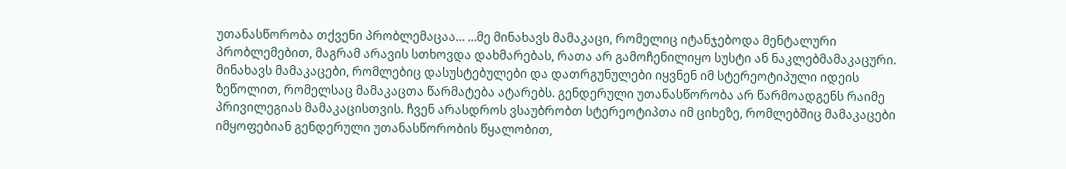უთანასწორობა თქვენი პრობლემაცაა… …მე მინახავს მამაკაცი, რომელიც იტანჯებოდა მენტალური პრობლემებით, მაგრამ არავის სთხოვდა დახმარებას, რათა არ გამოჩენილიყო სუსტი ან ნაკლებმამაკაცური. მინახავს მამაკაცები, რომლებიც დასუსტებულები და დათრგუნულები იყვნენ იმ სტერეოტიპული იდეის ზეწოლით, რომელსაც მამაკაცთა წარმატება ატარებს. გენდერული უთანასწორობა არ წარმოადგენს რაიმე პრივილეგიას მამაკაცისთვის. ჩვენ არასდროს ვსაუბრობთ სტერეოტიპთა იმ ციხეზე, რომლებშიც მამაკაცები იმყოფებიან გენდერული უთანასწორობის წყალობით,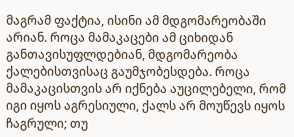მაგრამ ფაქტია, ისინი ამ მდგომარეობაში არიან. როცა მამაკაცები ამ ციხიდან განთავისუფლდებიან, მდგომარეობა ქალებისთვისაც გაუმჯობესდება. როცა მამაკაცისთვის არ იქნება აუცილებელი, რომ იგი იყოს აგრესიული, ქალს არ მოუწევს იყოს ჩაგრული; თუ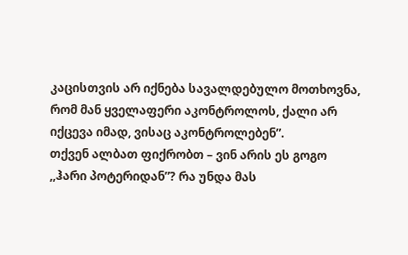კაცისთვის არ იქნება სავალდებულო მოთხოვნა, რომ მან ყველაფერი აკონტროლოს, ქალი არ იქცევა იმად, ვისაც აკონტროლებენ”.
თქვენ ალბათ ფიქრობთ – ვინ არის ეს გოგო ,,ჰარი პოტერიდან”? რა უნდა მას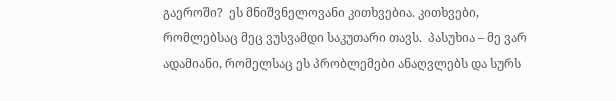გაეროში?  ეს მნიშვნელოვანი კითხვებია. კითხვები, რომლებსაც მეც ვუსვამდი საკუთარი თავს.  პასუხია – მე ვარ ადამიანი, რომელსაც ეს პრობლემები ანაღვლებს და სურს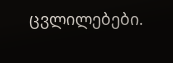ცვლილებები.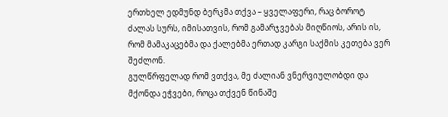ერთხელ ედმუნდ ბერკმა თქვა – ყველაფერი, რაც ბოროტ ძალას სურს, იმისათვის, რომ გამარჯვებას მიღწიოს, არის ის, რომ მამაკაცებმა და ქალებმა ერთად კარგი საქმის კეთება ვერ შეძლონ.
გულწრფელად რომ ვთქვა, მე ძალიან ვნერვიულობდი და მქონდა ეჭვები, როცა თქვენ წინაშე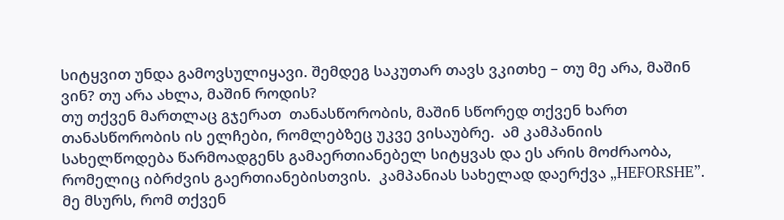სიტყვით უნდა გამოვსულიყავი. შემდეგ საკუთარ თავს ვკითხე – თუ მე არა, მაშინ ვინ? თუ არა ახლა, მაშინ როდის?
თუ თქვენ მართლაც გჯერათ  თანასწორობის, მაშინ სწორედ თქვენ ხართ თანასწორობის ის ელჩები, რომლებზეც უკვე ვისაუბრე.  ამ კამპანიის სახელწოდება წარმოადგენს გამაერთიანებელ სიტყვას და ეს არის მოძრაობა, რომელიც იბრძვის გაერთიანებისთვის.  კამპანიას სახელად დაერქვა „HEFORSHE”.  მე მსურს, რომ თქვენ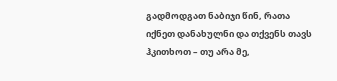გადმოდგათ ნაბიჯი წინ, რათა იქნეთ დანახულნი და თქვენს თავს ჰკითხოთ – თუ არა მე,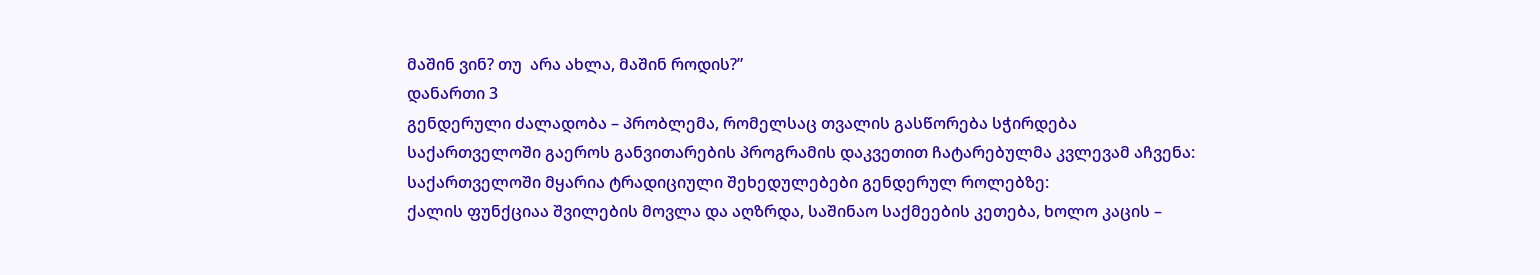მაშინ ვინ? თუ  არა ახლა, მაშინ როდის?”
დანართი 3
გენდერული ძალადობა – პრობლემა, რომელსაც თვალის გასწორება სჭირდება
საქართველოში გაეროს განვითარების პროგრამის დაკვეთით ჩატარებულმა კვლევამ აჩვენა:
საქართველოში მყარია ტრადიციული შეხედულებები გენდერულ როლებზე:
ქალის ფუნქციაა შვილების მოვლა და აღზრდა, საშინაო საქმეების კეთება, ხოლო კაცის –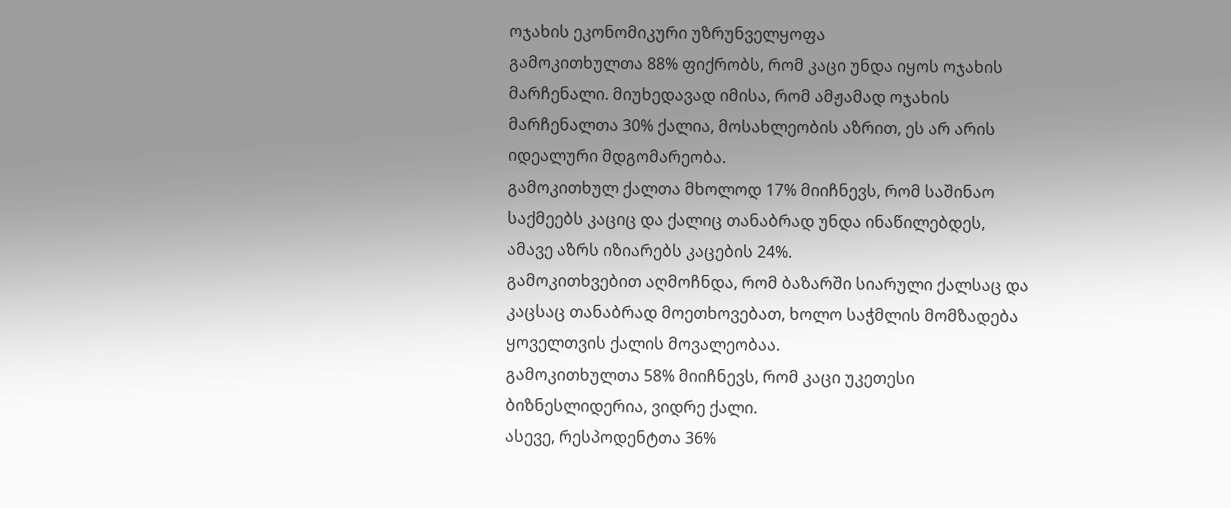ოჯახის ეკონომიკური უზრუნველყოფა
გამოკითხულთა 88% ფიქრობს, რომ კაცი უნდა იყოს ოჯახის მარჩენალი. მიუხედავად იმისა, რომ ამჟამად ოჯახის მარჩენალთა 30% ქალია, მოსახლეობის აზრით, ეს არ არის იდეალური მდგომარეობა.
გამოკითხულ ქალთა მხოლოდ 17% მიიჩნევს, რომ საშინაო საქმეებს კაციც და ქალიც თანაბრად უნდა ინაწილებდეს, ამავე აზრს იზიარებს კაცების 24%.
გამოკითხვებით აღმოჩნდა, რომ ბაზარში სიარული ქალსაც და კაცსაც თანაბრად მოეთხოვებათ, ხოლო საჭმლის მომზადება ყოველთვის ქალის მოვალეობაა.
გამოკითხულთა 58% მიიჩნევს, რომ კაცი უკეთესი ბიზნესლიდერია, ვიდრე ქალი.
ასევე, რესპოდენტთა 36%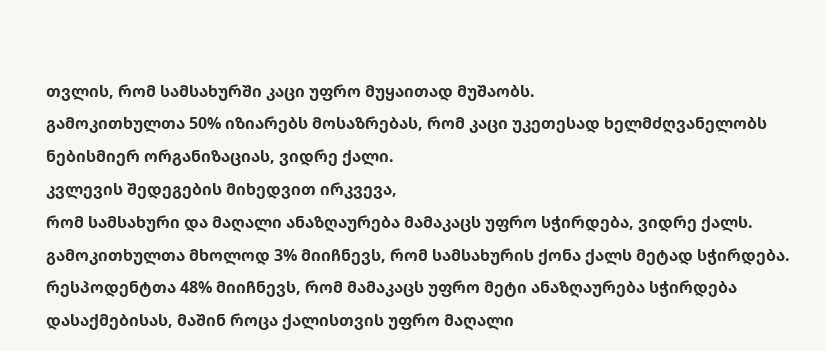თვლის, რომ სამსახურში კაცი უფრო მუყაითად მუშაობს.
გამოკითხულთა 50% იზიარებს მოსაზრებას, რომ კაცი უკეთესად ხელმძღვანელობს ნებისმიერ ორგანიზაციას, ვიდრე ქალი.
კვლევის შედეგების მიხედვით ირკვევა,
რომ სამსახური და მაღალი ანაზღაურება მამაკაცს უფრო სჭირდება, ვიდრე ქალს.
გამოკითხულთა მხოლოდ 3% მიიჩნევს, რომ სამსახურის ქონა ქალს მეტად სჭირდება.
რესპოდენტთა 48% მიიჩნევს, რომ მამაკაცს უფრო მეტი ანაზღაურება სჭირდება დასაქმებისას, მაშინ როცა ქალისთვის უფრო მაღალი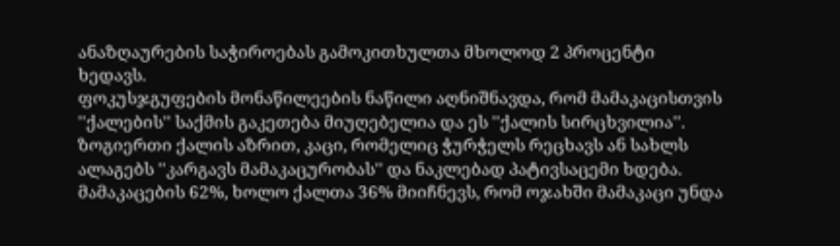ანაზღაურების საჭიროებას გამოკითხულთა მხოლოდ 2 პროცენტი ხედავს.
ფოკუსჯგუფების მონაწილეების ნაწილი აღნიშნავდა, რომ მამაკაცისთვის ''ქალების'' საქმის გაკეთება მიუღებელია და ეს ''ქალის სირცხვილია''.
ზოგიერთი ქალის აზრით, კაცი, რომელიც ჭურჭელს რეცხავს ან სახლს ალაგებს ''კარგავს მამაკაცურობას'' და ნაკლებად პატივსაცემი ხდება.
მამაკაცების 62%, ხოლო ქალთა 36% მიიჩნევს, რომ ოჯახში მამაკაცი უნდა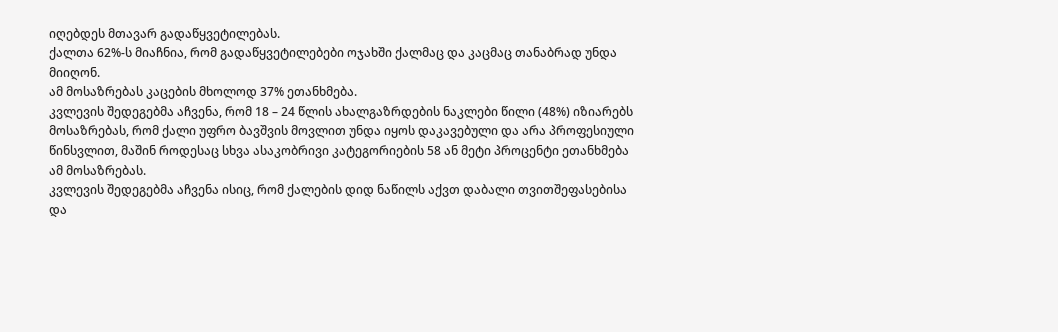იღებდეს მთავარ გადაწყვეტილებას.
ქალთა 62%-ს მიაჩნია, რომ გადაწყვეტილებები ოჯახში ქალმაც და კაცმაც თანაბრად უნდა მიიღონ.
ამ მოსაზრებას კაცების მხოლოდ 37% ეთანხმება.
კვლევის შედეგებმა აჩვენა, რომ 18 – 24 წლის ახალგაზრდების ნაკლები წილი (48%) იზიარებს მოსაზრებას, რომ ქალი უფრო ბავშვის მოვლით უნდა იყოს დაკავებული და არა პროფესიული წინსვლით, მაშინ როდესაც სხვა ასაკობრივი კატეგორიების 58 ან მეტი პროცენტი ეთანხმება ამ მოსაზრებას.
კვლევის შედეგებმა აჩვენა ისიც, რომ ქალების დიდ ნაწილს აქვთ დაბალი თვითშეფასებისა და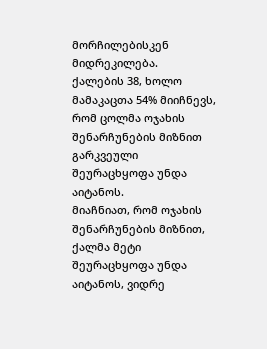მორჩილებისკენ მიდრეკილება.
ქალების 38, ხოლო მამაკაცთა 54% მიიჩნევს, რომ ცოლმა ოჯახის შენარჩუნების მიზნით გარკვეული შეურაცხყოფა უნდა აიტანოს.
მიაჩნიათ, რომ ოჯახის შენარჩუნების მიზნით, ქალმა მეტი შეურაცხყოფა უნდა აიტანოს, ვიდრე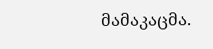მამაკაცმა.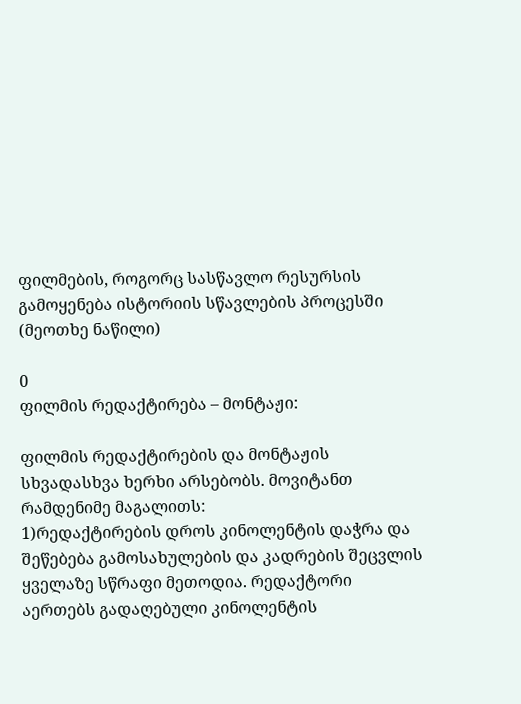ფილმების, როგორც სასწავლო რესურსის გამოყენება ისტორიის სწავლების პროცესში (მეოთხე ნაწილი)

0
ფილმის რედაქტირება – მონტაჟი:

ფილმის რედაქტირების და მონტაჟის სხვადასხვა ხერხი არსებობს. მოვიტანთ რამდენიმე მაგალითს:
1)რედაქტირების დროს კინოლენტის დაჭრა და შეწებება გამოსახულების და კადრების შეცვლის ყველაზე სწრაფი მეთოდია. რედაქტორი აერთებს გადაღებული კინოლენტის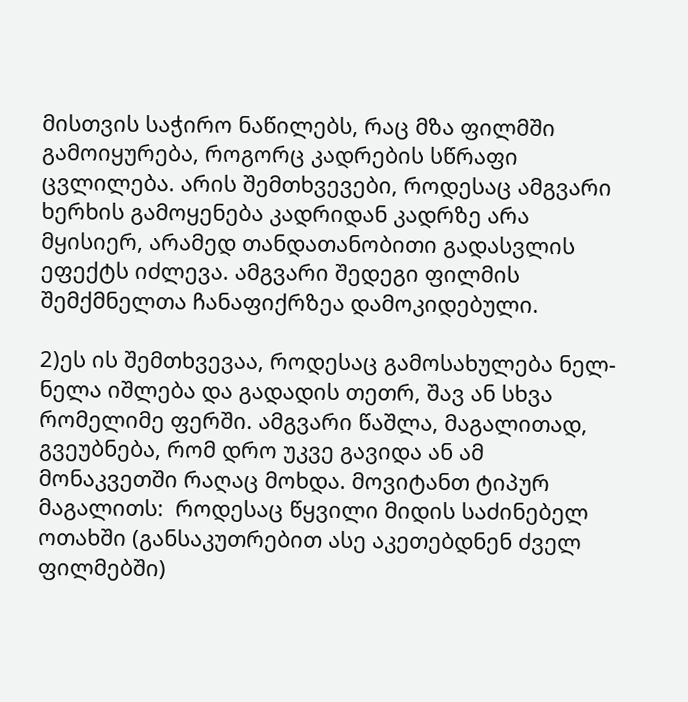მისთვის საჭირო ნაწილებს, რაც მზა ფილმში გამოიყურება, როგორც კადრების სწრაფი ცვლილება. არის შემთხვევები, როდესაც ამგვარი ხერხის გამოყენება კადრიდან კადრზე არა მყისიერ, არამედ თანდათანობითი გადასვლის ეფექტს იძლევა. ამგვარი შედეგი ფილმის შემქმნელთა ჩანაფიქრზეა დამოკიდებული.

2)ეს ის შემთხვევაა, როდესაც გამოსახულება ნელ-ნელა იშლება და გადადის თეთრ, შავ ან სხვა რომელიმე ფერში. ამგვარი წაშლა, მაგალითად, გვეუბნება, რომ დრო უკვე გავიდა ან ამ მონაკვეთში რაღაც მოხდა. მოვიტანთ ტიპურ მაგალითს:  როდესაც წყვილი მიდის საძინებელ ოთახში (განსაკუთრებით ასე აკეთებდნენ ძველ ფილმებში)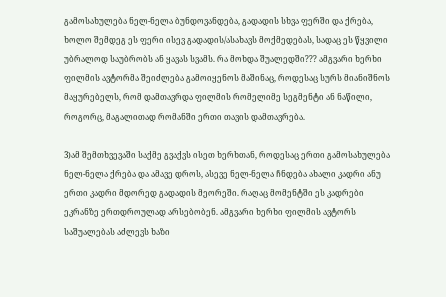გამოსახულება ნელ-ნელა ბუნდოვანდება, გადადის სხვა ფერში და ქრება, ხოლო შემდეგ ეს ფერი ისევ გადადის/ასახავს მოქმედებას, სადაც ეს წყვილი უბრალოდ საუბრობს ან ყავას სვამს. რა მოხდა შუალედში??? ამგვარი ხერხი ფილმის ავტორმა შეიძლება გამოიყენოს მაშინაც, როდესაც სურს მიანიშნოს მაყურებელს, რომ დამთავრდა ფილმის რომელიმე სეგმენტი ან ნაწილი, როგორც, მაგალითად რომანში ერთი თავის დამთავრება.

3)ამ შემთხვევაში საქმე გვაქვს ისეთ ხერხთან, როდესაც ერთი გამოსახულება ნელ-ნელა ქრება და ამავე დროს, ასევე ნელ-ნელა ჩნდება ახალი კადრი ანუ ერთი კადრი მდორედ გადადის მეორეში. რაღაც მომენტში ეს კადრები ეკრანზე ერთდროულად არსებობენ. ამგვარი ხერხი ფილმის ავტორს საშუალებას აძლევს ხაზი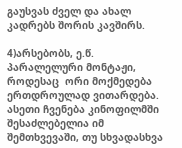გაუსვას ძველ და ახალ კადრებს შორის კავშირს.

4)არსებობს, ე.წ. პარალელური მონტაჟი, როდესაც  ორი მოქმედება ერთდროულად ვითარდება. ასეთი ჩვენება კინოფილმში შესაძლებელია იმ შემთხვევაში, თუ სხვადასხვა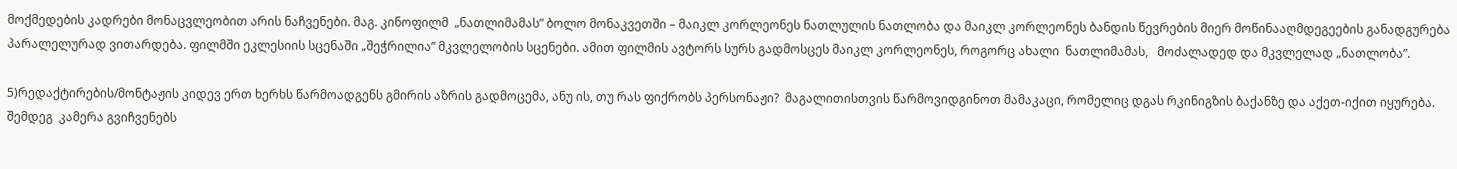მოქმედების კადრები მონაცვლეობით არის ნაჩვენები. მაგ. კინოფილმ  „ნათლიმამას” ბოლო მონაკვეთში – მაიკლ კორლეონეს ნათლულის ნათლობა და მაიკლ კორლეონეს ბანდის წევრების მიერ მოწინააღმდეგეების განადგურება პარალელურად ვითარდება. ფილმში ეკლესიის სცენაში „შეჭრილია” მკვლელობის სცენები. ამით ფილმის ავტორს სურს გადმოსცეს მაიკლ კორლეონეს, როგორც ახალი  ნათლიმამას,   მოძალადედ და მკვლელად „ნათლობა”.

5)რედაქტირების/მონტაჟის კიდევ ერთ ხერხს წარმოადგენს გმირის აზრის გადმოცემა, ანუ ის, თუ რას ფიქრობს პერსონაჟი?  მაგალითისთვის წარმოვიდგინოთ მამაკაცი, რომელიც დგას რკინიგზის ბაქანზე და აქეთ-იქით იყურება.  შემდეგ  კამერა გვიჩვენებს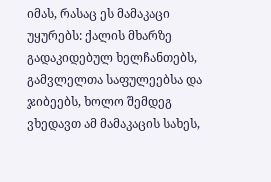იმას, რასაც ეს მამაკაცი უყურებს: ქალის მხარზე გადაკიდებულ ხელჩანთებს, გამვლელთა საფულეებსა და ჯიბეებს, ხოლო შემდეგ ვხედავთ ამ მამაკაცის სახეს,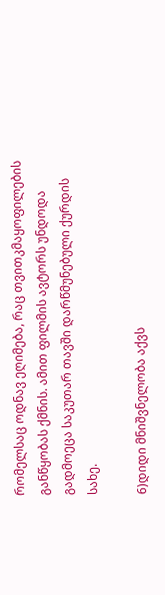რომელსაც ოდნავ ეღიმება, რაც თვითკმაყოფილების განწყობას ქმნის. ამით ფილმის ავტორს უნდოდა გადმოეცა საკუთარ თავში დარწმუნებული ქურდის სახე.

6)დიდი მნიშვნელობა აქვს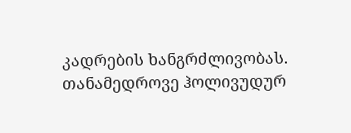კადრების ხანგრძლივობას. თანამედროვე ჰოლივუდურ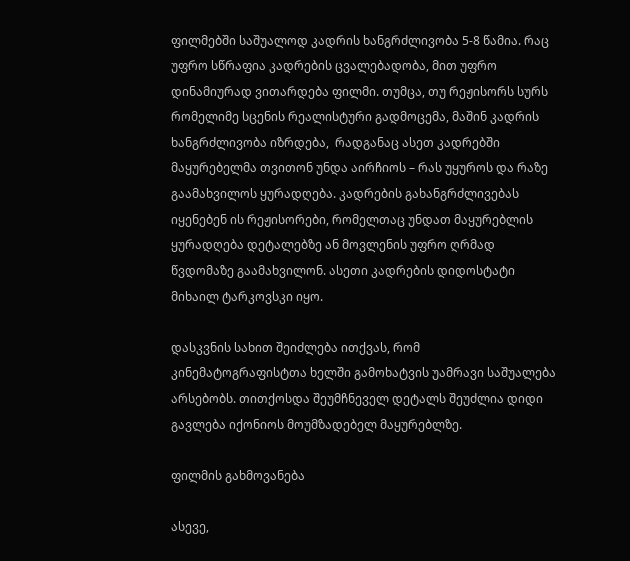ფილმებში საშუალოდ კადრის ხანგრძლივობა 5-8 წამია. რაც უფრო სწრაფია კადრების ცვალებადობა, მით უფრო დინამიურად ვითარდება ფილმი. თუმცა, თუ რეჟისორს სურს რომელიმე სცენის რეალისტური გადმოცემა, მაშინ კადრის ხანგრძლივობა იზრდება,  რადგანაც ასეთ კადრებში მაყურებელმა თვითონ უნდა აირჩიოს – რას უყუროს და რაზე გაამახვილოს ყურადღება. კადრების გახანგრძლივებას იყენებენ ის რეჟისორები, რომელთაც უნდათ მაყურებლის ყურადღება დეტალებზე ან მოვლენის უფრო ღრმად წვდომაზე გაამახვილონ. ასეთი კადრების დიდოსტატი მიხაილ ტარკოვსკი იყო.

დასკვნის სახით შეიძლება ითქვას, რომ კინემატოგრაფისტთა ხელში გამოხატვის უამრავი საშუალება არსებობს. თითქოსდა შეუმჩნეველ დეტალს შეუძლია დიდი გავლება იქონიოს მოუმზადებელ მაყურებლზე.

ფილმის გახმოვანება

ასევე,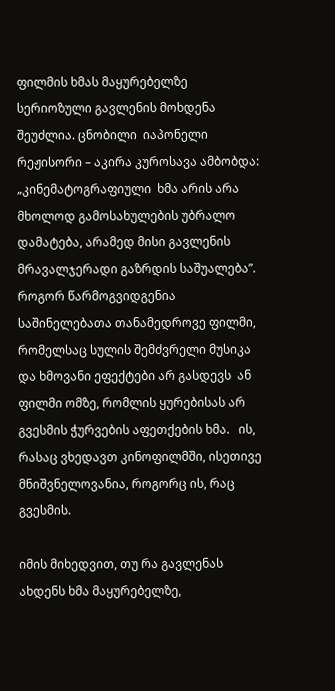ფილმის ხმას მაყურებელზე  სერიოზული გავლენის მოხდენა შეუძლია. ცნობილი  იაპონელი რეჟისორი – აკირა კუროსავა ამბობდა: „კინემატოგრაფიული  ხმა არის არა მხოლოდ გამოსახულების უბრალო დამატება, არამედ მისი გავლენის მრავალჯერადი გაზრდის საშუალება”.  როგორ წარმოგვიდგენია საშინელებათა თანამედროვე ფილმი, რომელსაც სულის შემძვრელი მუსიკა და ხმოვანი ეფექტები არ გასდევს  ან ფილმი ომზე, რომლის ყურებისას არ  გვესმის ჭურვების აფეთქების ხმა.   ის, რასაც ვხედავთ კინოფილმში, ისეთივე მნიშვნელოვანია, როგორც ის, რაც გვესმის.

იმის მიხედვით, თუ რა გავლენას ახდენს ხმა მაყურებელზე,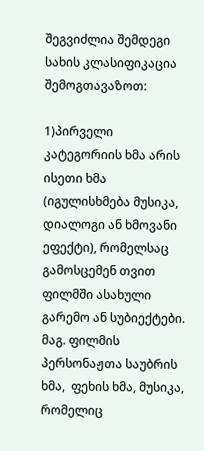შეგვიძლია შემდეგი სახის კლასიფიკაცია შემოგთავაზოთ:

1)პირველი კატეგორიის ხმა არის ისეთი ხმა (იგულისხმება მუსიკა, დიალოგი ან ხმოვანი ეფექტი), რომელსაც გამოსცემენ თვით ფილმში ასახული გარემო ან სუბიექტები. მაგ. ფილმის პერსონაჟთა საუბრის ხმა,  ფეხის ხმა, მუსიკა, რომელიც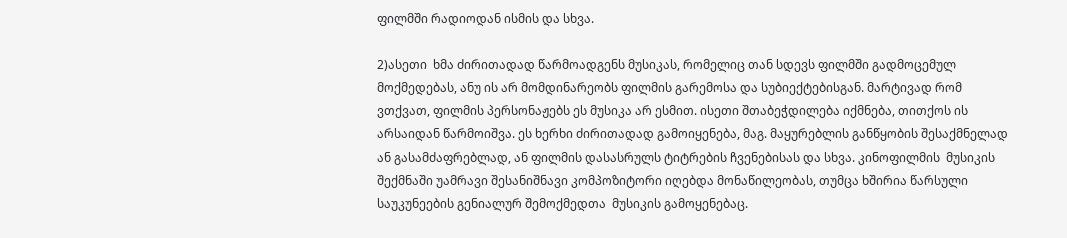ფილმში რადიოდან ისმის და სხვა.

2)ასეთი  ხმა ძირითადად წარმოადგენს მუსიკას, რომელიც თან სდევს ფილმში გადმოცემულ მოქმედებას, ანუ ის არ მომდინარეობს ფილმის გარემოსა და სუბიექტებისგან. მარტივად რომ ვთქვათ, ფილმის პერსონაჟებს ეს მუსიკა არ ესმით. ისეთი შთაბეჭდილება იქმნება, თითქოს ის არსაიდან წარმოიშვა. ეს ხერხი ძირითადად გამოიყენება, მაგ. მაყურებლის განწყობის შესაქმნელად ან გასამძაფრებლად, ან ფილმის დასასრულს ტიტრების ჩვენებისას და სხვა. კინოფილმის  მუსიკის შექმნაში უამრავი შესანიშნავი კომპოზიტორი იღებდა მონაწილეობას, თუმცა ხშირია წარსული საუკუნეების გენიალურ შემოქმედთა  მუსიკის გამოყენებაც.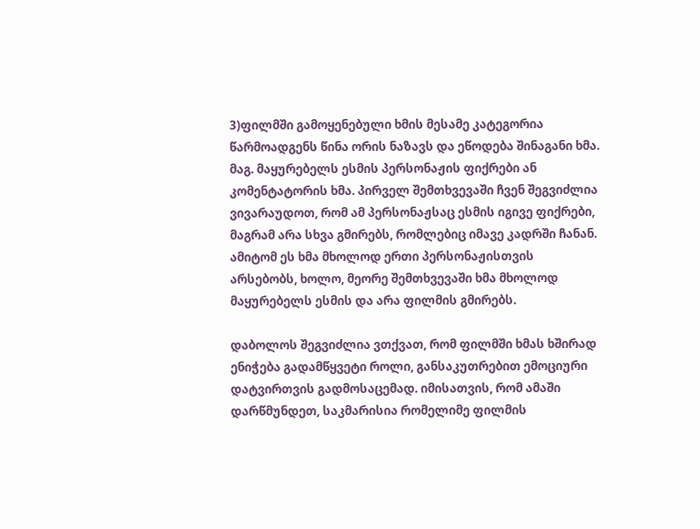3)ფილმში გამოყენებული ხმის მესამე კატეგორია წარმოადგენს წინა ორის ნაზავს და ეწოდება შინაგანი ხმა. მაგ. მაყურებელს ესმის პერსონაჟის ფიქრები ან კომენტატორის ხმა. პირველ შემთხვევაში ჩვენ შეგვიძლია ვივარაუდოთ, რომ ამ პერსონაჟსაც ესმის იგივე ფიქრები, მაგრამ არა სხვა გმირებს, რომლებიც იმავე კადრში ჩანან. ამიტომ ეს ხმა მხოლოდ ერთი პერსონაჟისთვის არსებობს, ხოლო, მეორე შემთხვევაში ხმა მხოლოდ მაყურებელს ესმის და არა ფილმის გმირებს.

დაბოლოს შეგვიძლია ვთქვათ, რომ ფილმში ხმას ხშირად ენიჭება გადამწყვეტი როლი, განსაკუთრებით ემოციური დატვირთვის გადმოსაცემად. იმისათვის, რომ ამაში დარწმუნდეთ, საკმარისია რომელიმე ფილმის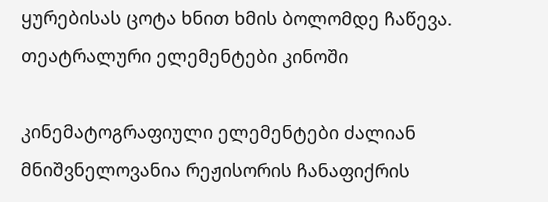ყურებისას ცოტა ხნით ხმის ბოლომდე ჩაწევა.
თეატრალური ელემენტები კინოში

კინემატოგრაფიული ელემენტები ძალიან მნიშვნელოვანია რეჟისორის ჩანაფიქრის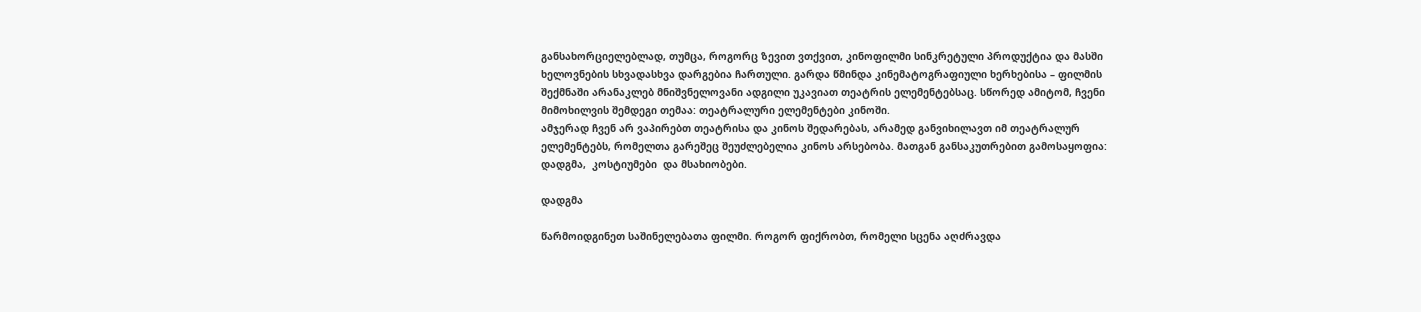განსახორციელებლად, თუმცა, როგორც ზევით ვთქვით, კინოფილმი სინკრეტული პროდუქტია და მასში ხელოვნების სხვადასხვა დარგებია ჩართული. გარდა წმინდა კინემატოგრაფიული ხერხებისა – ფილმის შექმნაში არანაკლებ მნიშვნელოვანი ადგილი უკავიათ თეატრის ელემენტებსაც. სწორედ ამიტომ, ჩვენი მიმოხილვის შემდეგი თემაა: თეატრალური ელემენტები კინოში.
ამჯერად ჩვენ არ ვაპირებთ თეატრისა და კინოს შედარებას, არამედ განვიხილავთ იმ თეატრალურ ელემენტებს, რომელთა გარეშეც შეუძლებელია კინოს არსებობა. მათგან განსაკუთრებით გამოსაყოფია: დადგმა,  კოსტიუმები  და მსახიობები.

დადგმა

წარმოიდგინეთ საშინელებათა ფილმი. როგორ ფიქრობთ, რომელი სცენა აღძრავდა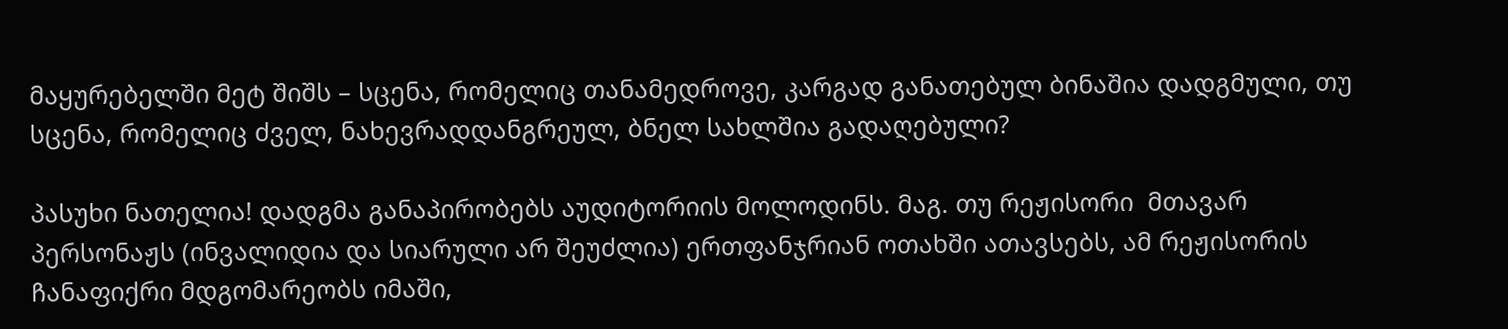მაყურებელში მეტ შიშს – სცენა, რომელიც თანამედროვე, კარგად განათებულ ბინაშია დადგმული, თუ სცენა, რომელიც ძველ, ნახევრადდანგრეულ, ბნელ სახლშია გადაღებული?

პასუხი ნათელია! დადგმა განაპირობებს აუდიტორიის მოლოდინს. მაგ. თუ რეჟისორი  მთავარ პერსონაჟს (ინვალიდია და სიარული არ შეუძლია) ერთფანჯრიან ოთახში ათავსებს, ამ რეჟისორის ჩანაფიქრი მდგომარეობს იმაში,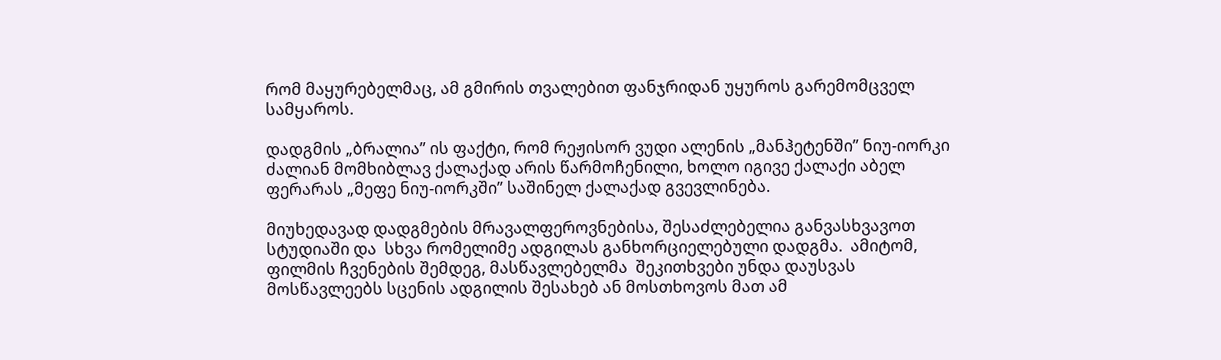რომ მაყურებელმაც, ამ გმირის თვალებით ფანჯრიდან უყუროს გარემომცველ სამყაროს.

დადგმის „ბრალია” ის ფაქტი, რომ რეჟისორ ვუდი ალენის „მანჰეტენში” ნიუ-იორკი ძალიან მომხიბლავ ქალაქად არის წარმოჩენილი, ხოლო იგივე ქალაქი აბელ ფერარას „მეფე ნიუ-იორკში” საშინელ ქალაქად გვევლინება.

მიუხედავად დადგმების მრავალფეროვნებისა, შესაძლებელია განვასხვავოთ სტუდიაში და  სხვა რომელიმე ადგილას განხორციელებული დადგმა.  ამიტომ, ფილმის ჩვენების შემდეგ, მასწავლებელმა  შეკითხვები უნდა დაუსვას მოსწავლეებს სცენის ადგილის შესახებ ან მოსთხოვოს მათ ამ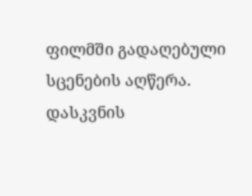ფილმში გადაღებული სცენების აღწერა.
დასკვნის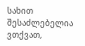სახით შესაძლებელია ვთქვათ,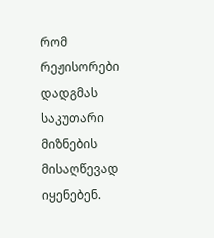რომ რეჟისორები დადგმას საკუთარი მიზნების მისაღწევად იყენებენ.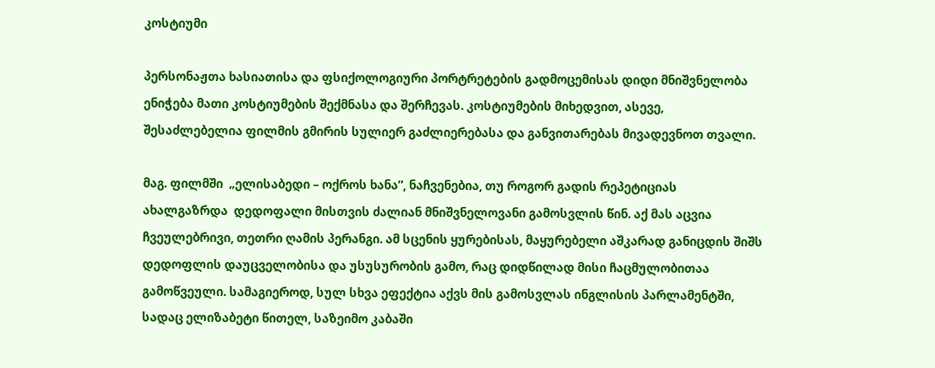კოსტიუმი

პერსონაჟთა ხასიათისა და ფსიქოლოგიური პორტრეტების გადმოცემისას დიდი მნიშვნელობა ენიჭება მათი კოსტიუმების შექმნასა და შერჩევას. კოსტიუმების მიხედვით, ასევე,  შესაძლებელია ფილმის გმირის სულიერ გაძლიერებასა და განვითარებას მივადევნოთ თვალი.

მაგ. ფილმში  „ელისაბედი – ოქროს ხანა”, ნაჩვენებია, თუ როგორ გადის რეპეტიციას ახალგაზრდა  დედოფალი მისთვის ძალიან მნიშვნელოვანი გამოსვლის წინ. აქ მას აცვია ჩვეულებრივი, თეთრი ღამის პერანგი. ამ სცენის ყურებისას, მაყურებელი აშკარად განიცდის შიშს დედოფლის დაუცველობისა და უსუსურობის გამო, რაც დიდწილად მისი ჩაცმულობითაა გამოწვეული. სამაგიეროდ, სულ სხვა ეფექტია აქვს მის გამოსვლას ინგლისის პარლამენტში, სადაც ელიზაბეტი წითელ, საზეიმო კაბაში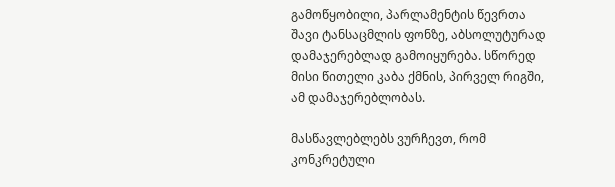გამოწყობილი, პარლამენტის წევრთა შავი ტანსაცმლის ფონზე, აბსოლუტურად  დამაჯერებლად გამოიყურება. სწორედ მისი წითელი კაბა ქმნის, პირველ რიგში, ამ დამაჯერებლობას.

მასწავლებლებს ვურჩევთ, რომ კონკრეტული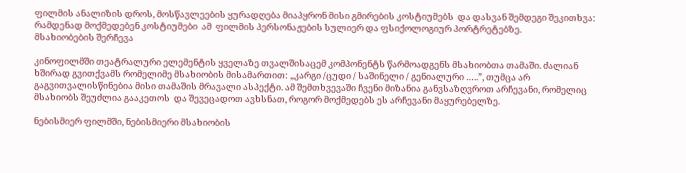ფილმის ანალიზის დროს, მოსწავლეების ყურადღება მიაპყრონ მისი გმირების კოსტიუმებს  და დასვან შემდეგი შეკითხვა: რამდენად მოქმედებენ კოსტიუმები  ამ  ფილმის პერსონაჟების სულიერ და ფსიქოლოგიურ პორტრეტებზე.
მსახიობების შერჩევა

კინოფილმში თეატრალური ელემენტის ყველაზე თვალშისაცემ კომპონენტს წარმოადგენს მსახიობთა თამაში. ძალიან ხშირად გვითქვამს რომელიმე მსახიობის მისამართით: „კარგი /ცუდი / საშინელი / გენიალური …..”, თუმცა არ გაგვითვალისწინებია მისი თამაშის მრავალი ასპექტი. ამ შემთხვევაში ჩვენი მიზანია განვსაზღვროთ არჩევანი, რომელიც  მსახიობს შეუძლია გააკეთოს  და შევეცადოთ ავხსნათ, როგორ მოქმედებს ეს არჩევანი მაყურებელზე.

ნებისმიერ ფილმში, ნებისმიერი მსახიობის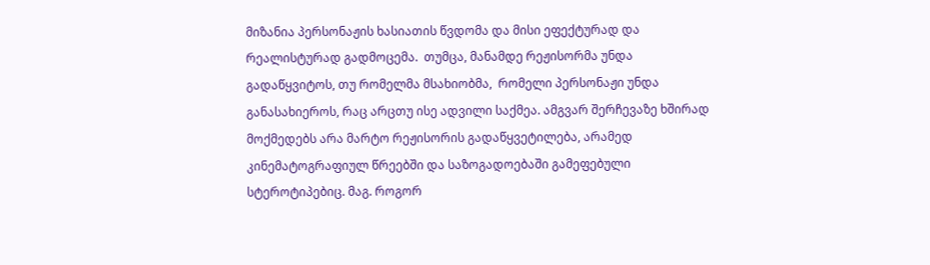მიზანია პერსონაჟის ხასიათის წვდომა და მისი ეფექტურად და რეალისტურად გადმოცემა.  თუმცა, მანამდე რეჟისორმა უნდა გადაწყვიტოს, თუ რომელმა მსახიობმა,  რომელი პერსონაჟი უნდა განასახიეროს, რაც არცთუ ისე ადვილი საქმეა. ამგვარ შერჩევაზე ხშირად მოქმედებს არა მარტო რეჟისორის გადაწყვეტილება, არამედ კინემატოგრაფიულ წრეებში და საზოგადოებაში გამეფებული სტეროტიპებიც. მაგ. როგორ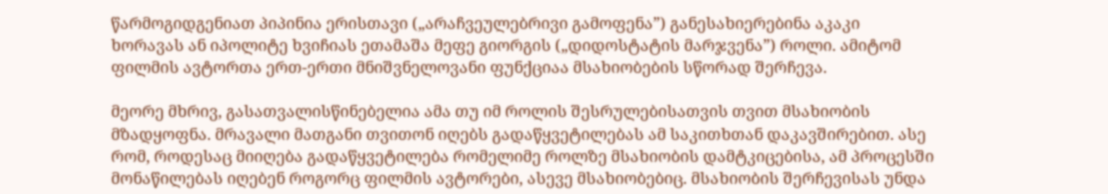წარმოგიდგენიათ პიპინია ერისთავი („არაჩვეულებრივი გამოფენა”) განესახიერებინა აკაკი ხორავას ან იპოლიტე ხვიჩიას ეთამაშა მეფე გიორგის („დიდოსტატის მარჯვენა”) როლი. ამიტომ ფილმის ავტორთა ერთ-ერთი მნიშვნელოვანი ფუნქციაა მსახიობების სწორად შერჩევა.

მეორე მხრივ, გასათვალისწინებელია ამა თუ იმ როლის შესრულებისათვის თვით მსახიობის მზადყოფნა. მრავალი მათგანი თვითონ იღებს გადაწყვეტილებას ამ საკითხთან დაკავშირებით. ასე რომ, როდესაც მიიღება გადაწყვეტილება რომელიმე როლზე მსახიობის დამტკიცებისა, ამ პროცესში მონაწილებას იღებენ როგორც ფილმის ავტორები, ასევე მსახიობებიც. მსახიობის შერჩევისას უნდა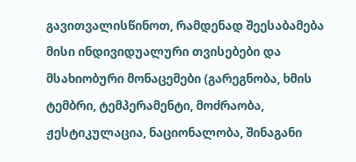გავითვალისწინოთ, რამდენად შეესაბამება მისი ინდივიდუალური თვისებები და მსახიობური მონაცემები (გარეგნობა, ხმის ტემბრი, ტემპერამენტი, მოძრაობა, ჟესტიკულაცია, ნაციონალობა, შინაგანი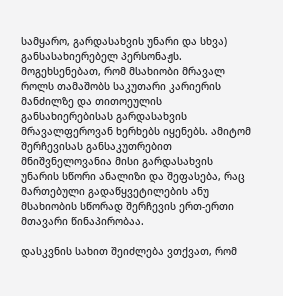სამყარო, გარდასახვის უნარი და სხვა) განსასახიერებელ პერსონაჟს. მოგეხსენებათ, რომ მსახიობი მრავალ როლს თამაშობს საკუთარი კარიერის მანძილზე და თითოეულის განსახიერებისას გარდასახვის მრავალფეროვან ხერხებს იყენებს. ამიტომ შერჩევისას განსაკუთრებით მნიშვნელოვანია მისი გარდასახვის უნარის სწორი ანალიზი და შეფასება, რაც მართებული გადაწყვეტილების ანუ მსახიობის სწორად შერჩევის ერთ-ერთი მთავარი წინაპირობაა.

დასკვნის სახით შეიძლება ვთქვათ, რომ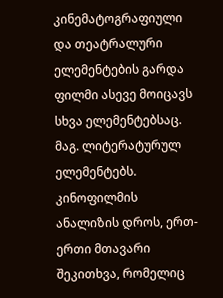კინემატოგრაფიული და თეატრალური ელემენტების გარდა ფილმი ასევე მოიცავს სხვა ელემენტებსაც. მაგ. ლიტერატურულ ელემენტებს. კინოფილმის ანალიზის დროს, ერთ-ერთი მთავარი შეკითხვა, რომელიც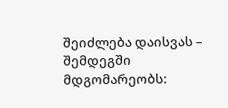შეიძლება დაისვას – შემდეგში მდგომარეობს: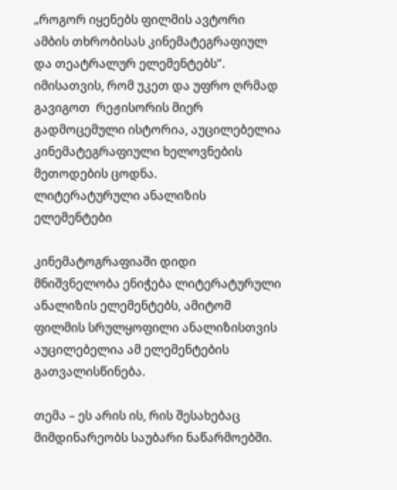„როგორ იყენებს ფილმის ავტორი ამბის თხრობისას კინემატეგრაფიულ და თეატრალურ ელემენტებს”. იმისათვის, რომ უკეთ და უფრო ღრმად  გავიგოთ  რეჟისორის მიერ გადმოცემული ისტორია, აუცილებელია კინემატეგრაფიული ხელოვნების მეთოდების ცოდნა.
ლიტერატურული ანალიზის ელემენტები

კინემატოგრაფიაში დიდი მნიშვნელობა ენიჭება ლიტერატურული ანალიზის ელემენტებს, ამიტომ ფილმის სრულყოფილი ანალიზისთვის აუცილებელია ამ ელემენტების გათვალისწინება.

თემა – ეს არის ის, რის შესახებაც მიმდინარეობს საუბარი ნაწარმოებში.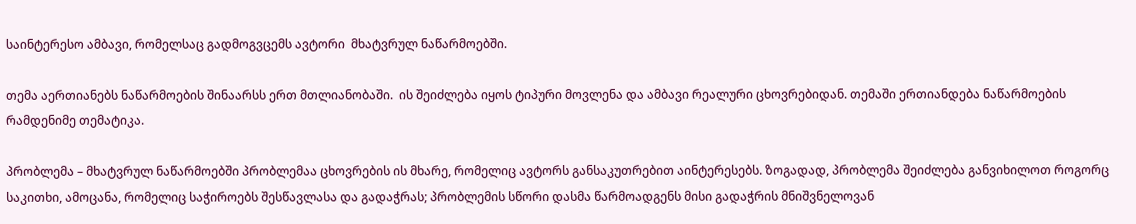საინტერესო ამბავი, რომელსაც გადმოგვცემს ავტორი  მხატვრულ ნაწარმოებში.

თემა აერთიანებს ნაწარმოების შინაარსს ერთ მთლიანობაში.  ის შეიძლება იყოს ტიპური მოვლენა და ამბავი რეალური ცხოვრებიდან. თემაში ერთიანდება ნაწარმოების რამდენიმე თემატიკა.

პრობლემა – მხატვრულ ნაწარმოებში პრობლემაა ცხოვრების ის მხარე, რომელიც ავტორს განსაკუთრებით აინტერესებს. ზოგადად, პრობლემა შეიძლება განვიხილოთ როგორც საკითხი, ამოცანა, რომელიც საჭიროებს შესწავლასა და გადაჭრას; პრობლემის სწორი დასმა წარმოადგენს მისი გადაჭრის მნიშვნელოვან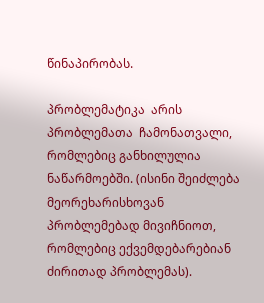წინაპირობას.

პრობლემატიკა  არის პრობლემათა  ჩამონათვალი, რომლებიც განხილულია ნაწარმოებში. (ისინი შეიძლება მეორეხარისხოვან პრობლემებად მივიჩნიოთ, რომლებიც ექვემდებარებიან ძირითად პრობლემას).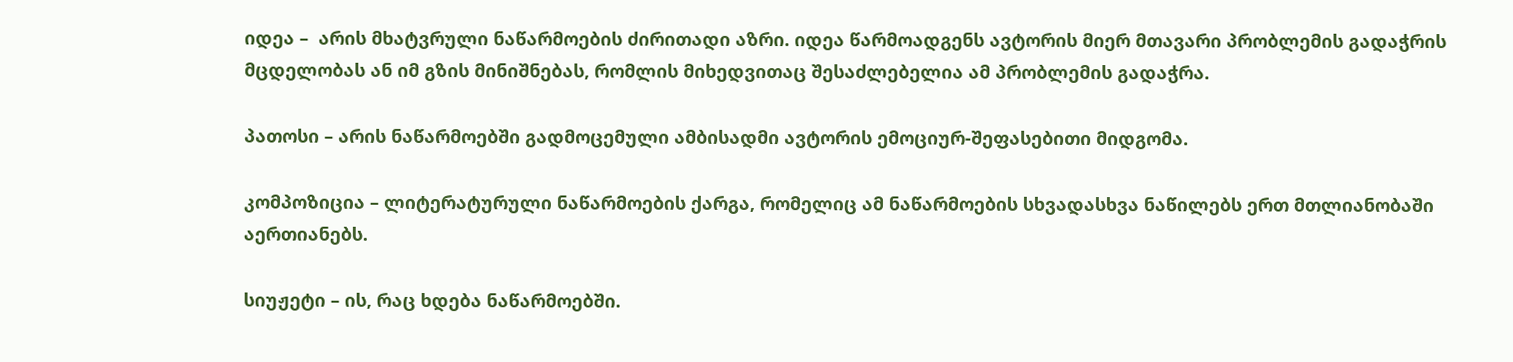იდეა –  არის მხატვრული ნაწარმოების ძირითადი აზრი. იდეა წარმოადგენს ავტორის მიერ მთავარი პრობლემის გადაჭრის მცდელობას ან იმ გზის მინიშნებას, რომლის მიხედვითაც შესაძლებელია ამ პრობლემის გადაჭრა.

პათოსი – არის ნაწარმოებში გადმოცემული ამბისადმი ავტორის ემოციურ-შეფასებითი მიდგომა.

კომპოზიცია – ლიტერატურული ნაწარმოების ქარგა, რომელიც ამ ნაწარმოების სხვადასხვა ნაწილებს ერთ მთლიანობაში აერთიანებს.

სიუჟეტი – ის, რაც ხდება ნაწარმოებში.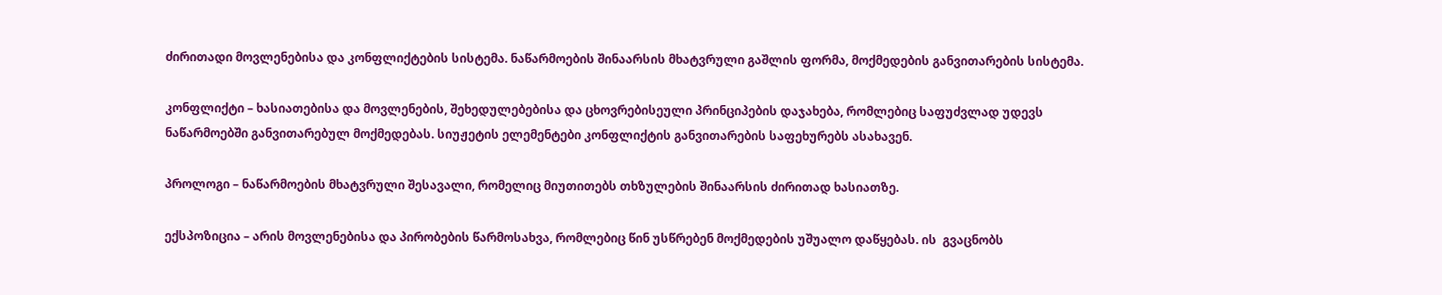ძირითადი მოვლენებისა და კონფლიქტების სისტემა. ნაწარმოების შინაარსის მხატვრული გაშლის ფორმა, მოქმედების განვითარების სისტემა.

კონფლიქტი – ხასიათებისა და მოვლენების, შეხედულებებისა და ცხოვრებისეული პრინციპების დაჯახება, რომლებიც საფუძვლად უდევს ნაწარმოებში განვითარებულ მოქმედებას. სიუჟეტის ელემენტები კონფლიქტის განვითარების საფეხურებს ასახავენ.

პროლოგი – ნაწარმოების მხატვრული შესავალი, რომელიც მიუთითებს თხზულების შინაარსის ძირითად ხასიათზე.

ექსპოზიცია – არის მოვლენებისა და პირობების წარმოსახვა, რომლებიც წინ უსწრებენ მოქმედების უშუალო დაწყებას. ის  გვაცნობს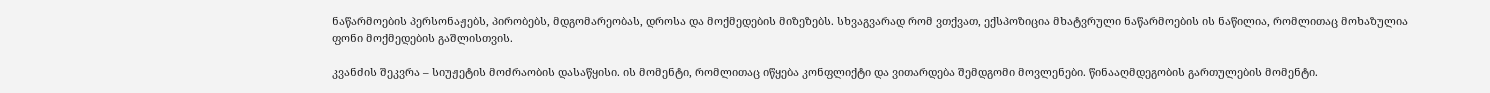ნაწარმოების პერსონაჟებს, პირობებს, მდგომარეობას, დროსა და მოქმედების მიზეზებს. სხვაგვარად რომ ვთქვათ, ექსპოზიცია მხატვრული ნაწარმოების ის ნაწილია, რომლითაც მოხაზულია ფონი მოქმედების გაშლისთვის.

კვანძის შეკვრა – სიუჟეტის მოძრაობის დასაწყისი. ის მომენტი, რომლითაც იწყება კონფლიქტი და ვითარდება შემდგომი მოვლენები. წინააღმდეგობის გართულების მომენტი.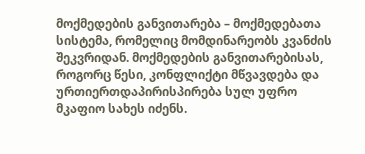მოქმედების განვითარება – მოქმედებათა სისტემა, რომელიც მომდინარეობს კვანძის შეკვრიდან. მოქმედების განვითარებისას, როგორც წესი, კონფლიქტი მწვავდება და ურთიერთდაპირისპირება სულ უფრო მკაფიო სახეს იძენს.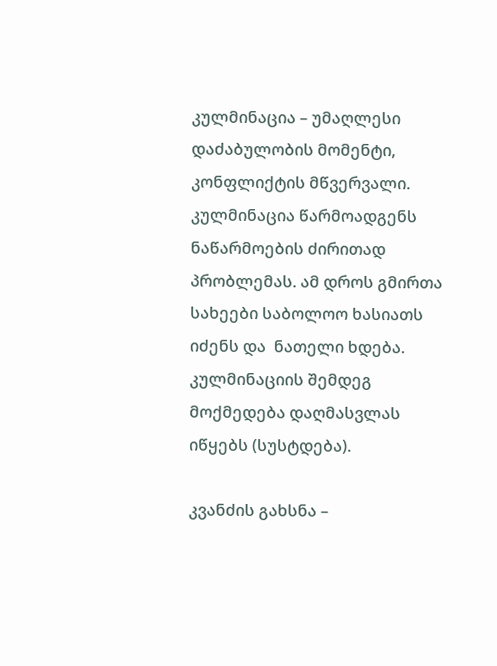კულმინაცია – უმაღლესი დაძაბულობის მომენტი, კონფლიქტის მწვერვალი. კულმინაცია წარმოადგენს ნაწარმოების ძირითად პრობლემას. ამ დროს გმირთა სახეები საბოლოო ხასიათს იძენს და  ნათელი ხდება. კულმინაციის შემდეგ მოქმედება დაღმასვლას იწყებს (სუსტდება).

კვანძის გახსნა –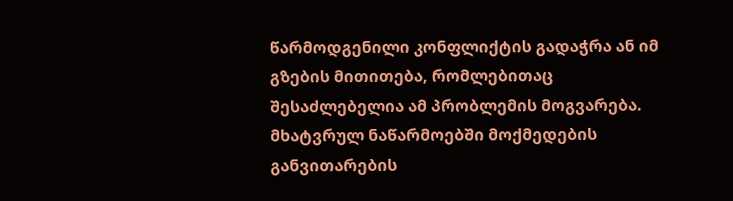წარმოდგენილი კონფლიქტის გადაჭრა ან იმ გზების მითითება, რომლებითაც შესაძლებელია ამ პრობლემის მოგვარება. მხატვრულ ნაწარმოებში მოქმედების განვითარების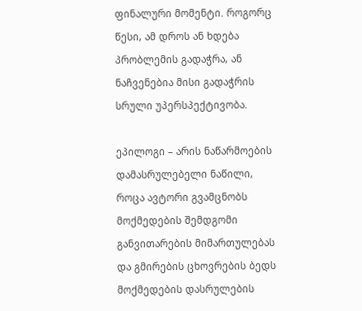ფინალური მომენტი. როგორც წესი, ამ დროს ან ხდება პრობლემის გადაჭრა, ან ნაჩვენებია მისი გადაჭრის სრული უპერსპექტივობა.

ეპილოგი – არის ნაწარმოების დამასრულებელი ნაწილი, როცა ავტორი გვამცნობს მოქმედების შემდგომი განვითარების მიმართულებას და გმირების ცხოვრების ბედს მოქმედების დასრულების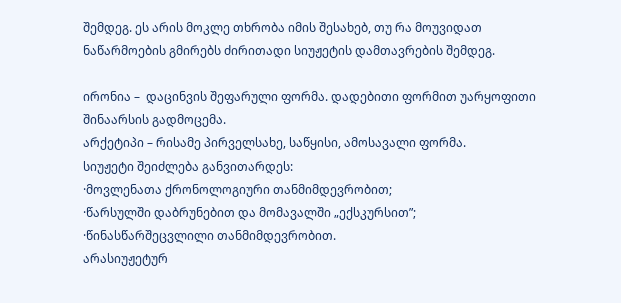შემდეგ. ეს არის მოკლე თხრობა იმის შესახებ, თუ რა მოუვიდათ ნაწარმოების გმირებს ძირითადი სიუჟეტის დამთავრების შემდეგ.

ირონია –  დაცინვის შეფარული ფორმა. დადებითი ფორმით უარყოფითი შინაარსის გადმოცემა.
არქეტიპი – რისამე პირველსახე, საწყისი, ამოსავალი ფორმა.
სიუჟეტი შეიძლება განვითარდეს:
·მოვლენათა ქრონოლოგიური თანმიმდევრობით;
·წარსულში დაბრუნებით და მომავალში „ექსკურსით”;
·წინასწარშეცვლილი თანმიმდევრობით.
არასიუჟეტურ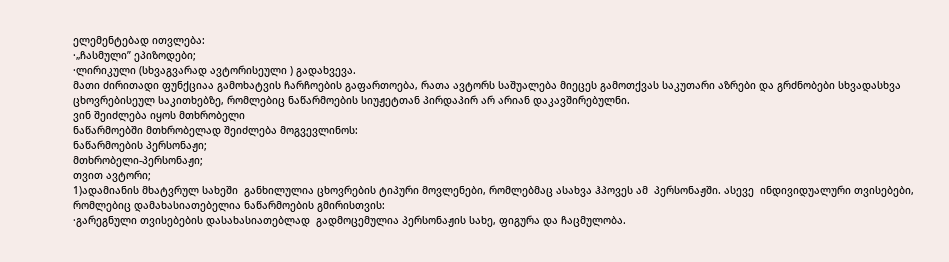ელემენტებად ითვლება:
·„ჩასმული” ეპიზოდები;
·ლირიკული (სხვაგვარად ავტორისეული ) გადახვევა.
მათი ძირითადი ფუნქციაა გამოხატვის ჩარჩოების გაფართოება, რათა ავტორს საშუალება მიეცეს გამოთქვას საკუთარი აზრები და გრძნობები სხვადასხვა ცხოვრებისეულ საკითხებზე, რომლებიც ნაწარმოების სიუჟეტთან პირდაპირ არ არიან დაკავშირებულნი.
ვინ შეიძლება იყოს მთხრობელი
ნაწარმოებში მთხრობელად შეიძლება მოგვევლინოს:
ნაწარმოების პერსონაჟი;
მთხრობელი-პერსონაჟი;
თვით ავტორი;
1)ადამიანის მხატვრულ სახეში  განხილულია ცხოვრების ტიპური მოვლენები, რომლებმაც ასახვა ჰპოვეს ამ  პერსონაჟში. ასევე  ინდივიდუალური თვისებები, რომლებიც დამახასიათებელია ნაწარმოების გმირისთვის:
·გარეგნული თვისებების დასახასიათებლად  გადმოცემულია პერსონაჟის სახე, ფიგურა და ჩაცმულობა.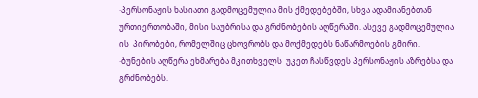·პერსონაჟის ხასიათი გადმოცემულია მის ქმედებებში, სხვა ადამიანებთან ურთიერთობაში, მისი საუბრისა და გრძნობების აღწერაში. ასევე გადმოცემულია ის  პირობები, რომელშიც ცხოვრობს და მოქმედებს ნაწარმოების გმირი.
·ბუნების აღწერა ეხმარება მკითხველს  უკეთ ჩასწვდეს პერსონაჟის აზრებსა და გრძნობებს.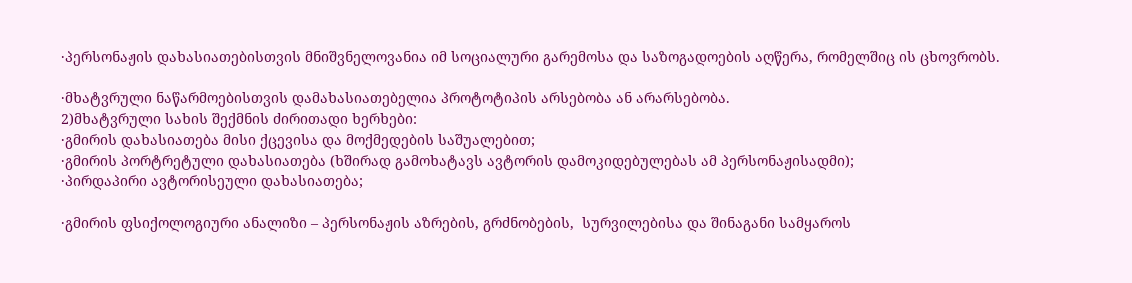·პერსონაჟის დახასიათებისთვის მნიშვნელოვანია იმ სოციალური გარემოსა და საზოგადოების აღწერა, რომელშიც ის ცხოვრობს.

·მხატვრული ნაწარმოებისთვის დამახასიათებელია პროტოტიპის არსებობა ან არარსებობა.
2)მხატვრული სახის შექმნის ძირითადი ხერხები:
·გმირის დახასიათება მისი ქცევისა და მოქმედების საშუალებით;
·გმირის პორტრეტული დახასიათება (ხშირად გამოხატავს ავტორის დამოკიდებულებას ამ პერსონაჟისადმი);
·პირდაპირი ავტორისეული დახასიათება;

·გმირის ფსიქოლოგიური ანალიზი – პერსონაჟის აზრების, გრძნობების,  სურვილებისა და შინაგანი სამყაროს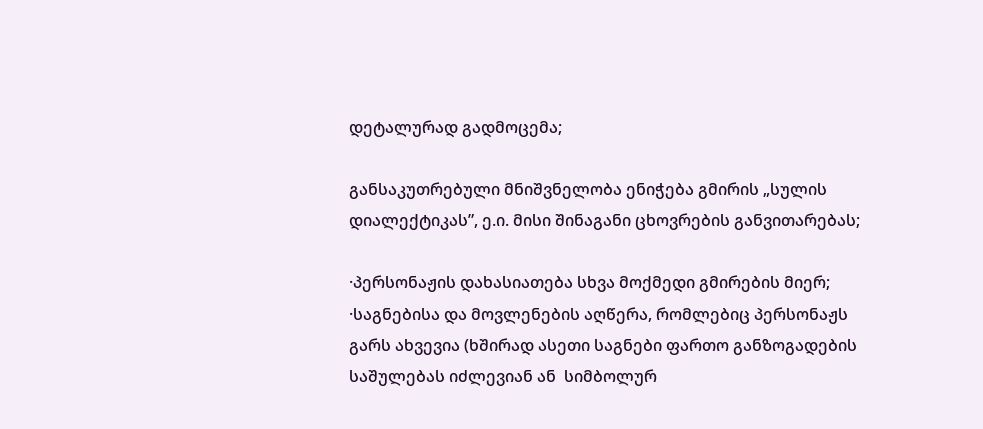დეტალურად გადმოცემა;

განსაკუთრებული მნიშვნელობა ენიჭება გმირის „სულის დიალექტიკას”, ე.ი. მისი შინაგანი ცხოვრების განვითარებას;

·პერსონაჟის დახასიათება სხვა მოქმედი გმირების მიერ;
·საგნებისა და მოვლენების აღწერა, რომლებიც პერსონაჟს გარს ახვევია (ხშირად ასეთი საგნები ფართო განზოგადების საშულებას იძლევიან ან  სიმბოლურ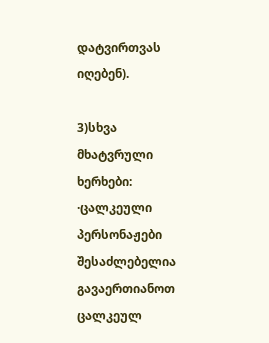დატვირთვას იღებენ).

3)სხვა მხატვრული ხერხები:
·ცალკეული პერსონაჟები შესაძლებელია გავაერთიანოთ ცალკეულ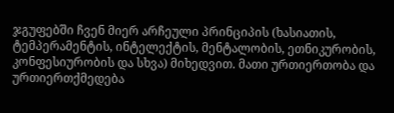ჯგუფებში ჩვენ მიერ არჩეული პრინციპის (ხასიათის, ტემპერამენტის, ინტელექტის, მენტალობის, ეთნიკურობის, კონფესიურობის და სხვა) მიხედვით. მათი ურთიერთობა და ურთიერთქმედება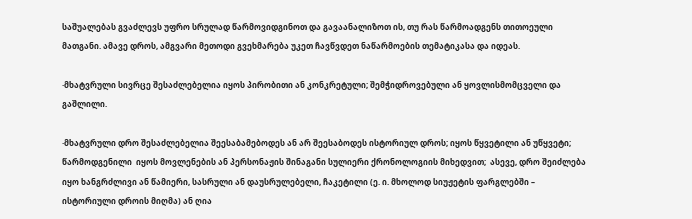საშუალებას გვაძლევს უფრო სრულად წარმოვიდგინოთ და გავაანალიზოთ ის, თუ რას წარმოადგენს თითოეული მათგანი. ამავე დროს, ამგვარი მეთოდი გვეხმარება უკეთ ჩავწვდეთ ნაწარმოების თემატიკასა და იდეას.

·მხატვრული სივრცე შესაძლებელია იყოს პირობითი ან კონკრეტული; შემჭიდროვებული ან ყოვლისმომცველი და გაშლილი.

·მხატვრული დრო შესაძლებელია შეესაბამებოდეს ან არ შეესაბოდეს ისტორიულ დროს; იყოს წყვეტილი ან უწყვეტი; წარმოდგენილი  იყოს მოვლენების ან პერსონაჟის შინაგანი სულიერი ქრონოლოგიის მიხედვით;  ასევე, დრო შეიძლება იყო ხანგრძლივი ან წამიერი, სასრული ან დაუსრულებელი, ჩაკეტილი (ე. ი. მხოლოდ სიუჟეტის ფარგლებში – ისტორიული დროის მიღმა) ან ღია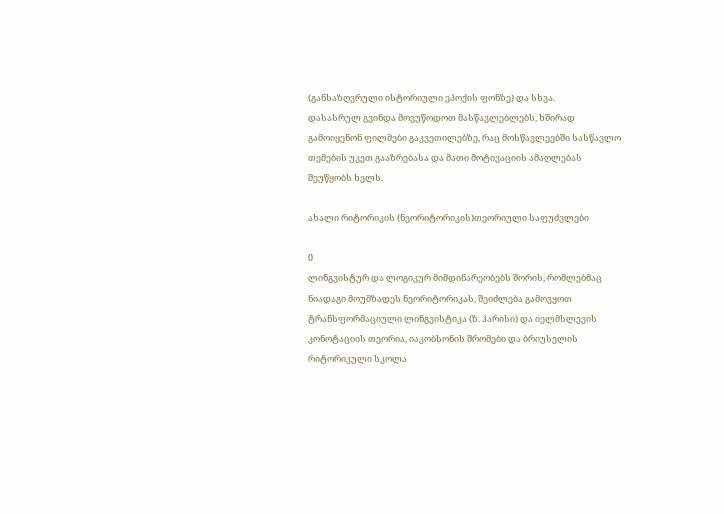(განსაზღვრული ისტორიული ეპოქის ფონზე) და სხვა.
დასასრულ გვინდა მოვუწოდოთ მასწავლებლებს, ხშირად გამოიყენონ ფილმები გაკვეთილებზე, რაც მოსწავლეებში სასწავლო თემების უკეთ გააზრებასა და მათი მოტივაციის ამაღლებას შეუწყობს ხელს.

ახალი რიტორიკის (ნეორიტორიკის)თეორიული საფუძვლები

0
ლინგვისტურ და ლოგიკურ მიმდინარეობებს შორის, რომლებმაც ნიადაგი მოუმზადეს ნეორიტორიკას, შეიძლება გამოვყოთ ტრანსფორმაციული ლინგვისტიკა (ზ. ჰარისი) და იელმსლევის კონოტაციის თეორია, იაკობსონის შრომები და ბრიუსელის რიტორიკული სკოლა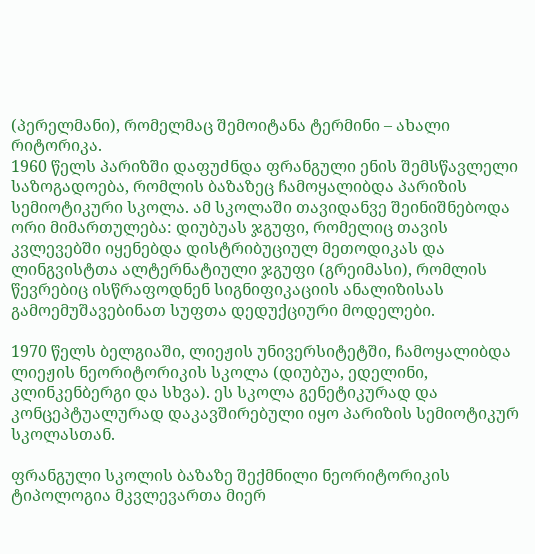(პერელმანი), რომელმაც შემოიტანა ტერმინი – ახალი რიტორიკა.
1960 წელს პარიზში დაფუძნდა ფრანგული ენის შემსწავლელი საზოგადოება, რომლის ბაზაზეც ჩამოყალიბდა პარიზის სემიოტიკური სკოლა. ამ სკოლაში თავიდანვე შეინიშნებოდა ორი მიმართულება: დიუბუას ჯგუფი, რომელიც თავის კვლევებში იყენებდა დისტრიბუციულ მეთოდიკას და ლინგვისტთა ალტერნატიული ჯგუფი (გრეიმასი), რომლის წევრებიც ისწრაფოდნენ სიგნიფიკაციის ანალიზისას გამოემუშავებინათ სუფთა დედუქციური მოდელები.

1970 წელს ბელგიაში, ლიეჟის უნივერსიტეტში, ჩამოყალიბდა ლიეჟის ნეორიტორიკის სკოლა (დიუბუა, ედელინი, კლინკენბერგი და სხვა). ეს სკოლა გენეტიკურად და კონცეპტუალურად დაკავშირებული იყო პარიზის სემიოტიკურ სკოლასთან.

ფრანგული სკოლის ბაზაზე შექმნილი ნეორიტორიკის ტიპოლოგია მკვლევართა მიერ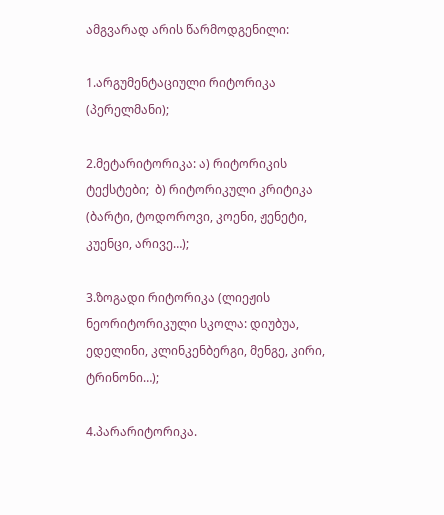ამგვარად არის წარმოდგენილი:

1.არგუმენტაციული რიტორიკა (პერელმანი);

2.მეტარიტორიკა: ა) რიტორიკის ტექსტები;  ბ) რიტორიკული კრიტიკა (ბარტი, ტოდოროვი, კოენი, ჟენეტი, კუენცი, არივე…);

3.ზოგადი რიტორიკა (ლიეჟის ნეორიტორიკული სკოლა: დიუბუა, ედელინი, კლინკენბერგი, მენგე, კირი, ტრინონი…);

4.პარარიტორიკა.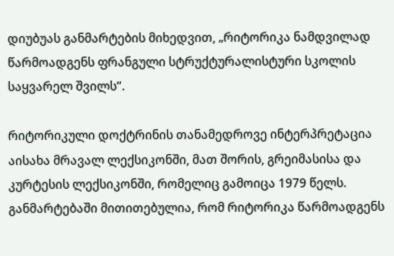დიუბუას განმარტების მიხედვით, „რიტორიკა ნამდვილად წარმოადგენს ფრანგული სტრუქტურალისტური სკოლის საყვარელ შვილს”.

რიტორიკული დოქტრინის თანამედროვე ინტერპრეტაცია აისახა მრავალ ლექსიკონში, მათ შორის, გრეიმასისა და კურტესის ლექსიკონში, რომელიც გამოიცა 1979 წელს. განმარტებაში მითითებულია, რომ რიტორიკა წარმოადგენს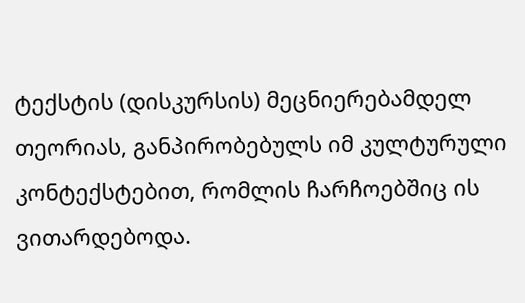ტექსტის (დისკურსის) მეცნიერებამდელ თეორიას, განპირობებულს იმ კულტურული კონტექსტებით, რომლის ჩარჩოებშიც ის ვითარდებოდა.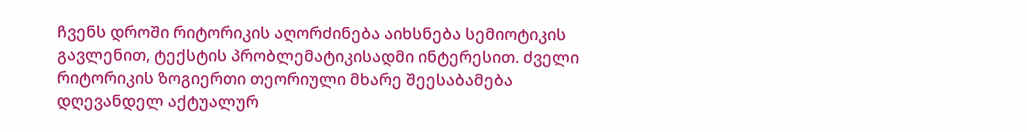ჩვენს დროში რიტორიკის აღორძინება აიხსნება სემიოტიკის გავლენით, ტექსტის პრობლემატიკისადმი ინტერესით. ძველი რიტორიკის ზოგიერთი თეორიული მხარე შეესაბამება დღევანდელ აქტუალურ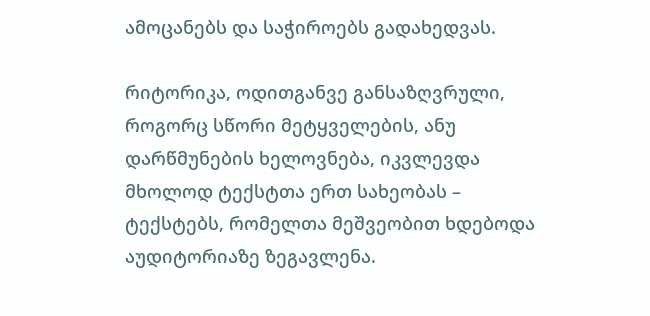ამოცანებს და საჭიროებს გადახედვას.

რიტორიკა, ოდითგანვე განსაზღვრული, როგორც სწორი მეტყველების, ანუ დარწმუნების ხელოვნება, იკვლევდა მხოლოდ ტექსტთა ერთ სახეობას – ტექსტებს, რომელთა მეშვეობით ხდებოდა აუდიტორიაზე ზეგავლენა.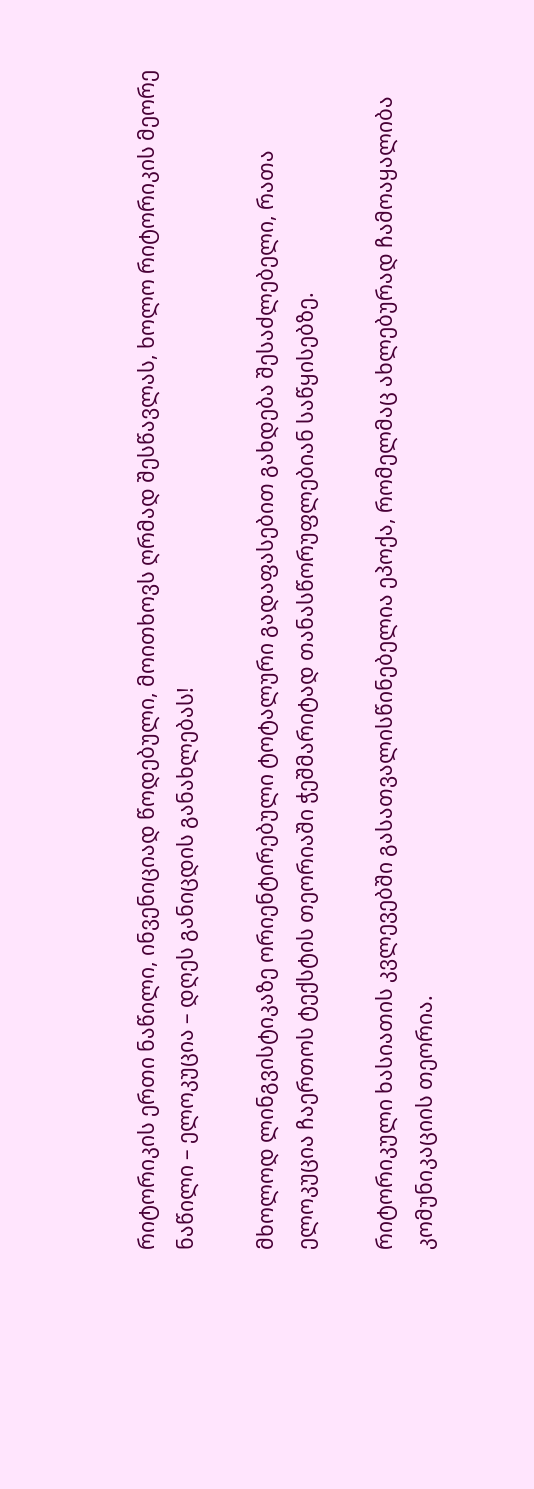რიტორიკის ერთი ნაწილი, ინვენიციად წოდებული, მოითხოვს ღრმად შესწავლას, ხოლო რიტორიკის მეორე ნაწილი – ელოკუცია – დღეს განიცდის განახლებას!

მხოლოდ ლინგვისტიკაზე ორიენტირებული ტოტალური გადაფასებით გახდება შესაძლებელი, რათა ელოკუცია ჩაერთოს ტექსტის თეორიაში ჭეშმარიტად თანასწორუფლებიან საწყისებზე.

რიტორიკული ხასიათის კვლევებში გასათვალისწინებელია ეპოქა, რომელმაც ახლებურად ჩამოაყალიბა კომუნიკაციის თეორია.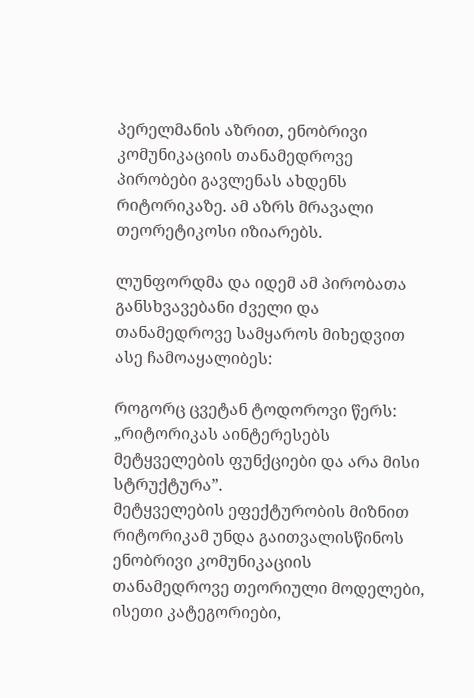პერელმანის აზრით, ენობრივი კომუნიკაციის თანამედროვე პირობები გავლენას ახდენს რიტორიკაზე. ამ აზრს მრავალი თეორეტიკოსი იზიარებს.

ლუნფორდმა და იდემ ამ პირობათა განსხვავებანი ძველი და თანამედროვე სამყაროს მიხედვით ასე ჩამოაყალიბეს:

როგორც ცვეტან ტოდოროვი წერს: „რიტორიკას აინტერესებს მეტყველების ფუნქციები და არა მისი სტრუქტურა”.
მეტყველების ეფექტურობის მიზნით რიტორიკამ უნდა გაითვალისწინოს ენობრივი კომუნიკაციის თანამედროვე თეორიული მოდელები, ისეთი კატეგორიები,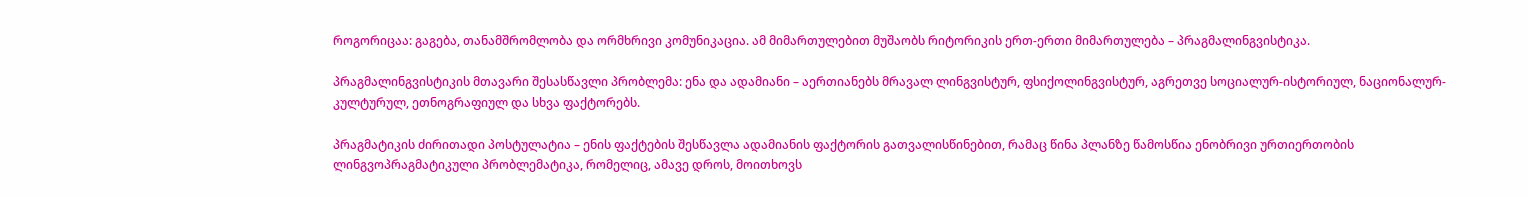როგორიცაა: გაგება, თანამშრომლობა და ორმხრივი კომუნიკაცია. ამ მიმართულებით მუშაობს რიტორიკის ერთ-ერთი მიმართულება – პრაგმალინგვისტიკა.

პრაგმალინგვისტიკის მთავარი შესასწავლი პრობლემა: ენა და ადამიანი – აერთიანებს მრავალ ლინგვისტურ, ფსიქოლინგვისტურ, აგრეთვე სოციალურ-ისტორიულ, ნაციონალურ-კულტურულ, ეთნოგრაფიულ და სხვა ფაქტორებს.

პრაგმატიკის ძირითადი პოსტულატია – ენის ფაქტების შესწავლა ადამიანის ფაქტორის გათვალისწინებით, რამაც წინა პლანზე წამოსწია ენობრივი ურთიერთობის ლინგვოპრაგმატიკული პრობლემატიკა, რომელიც, ამავე დროს, მოითხოვს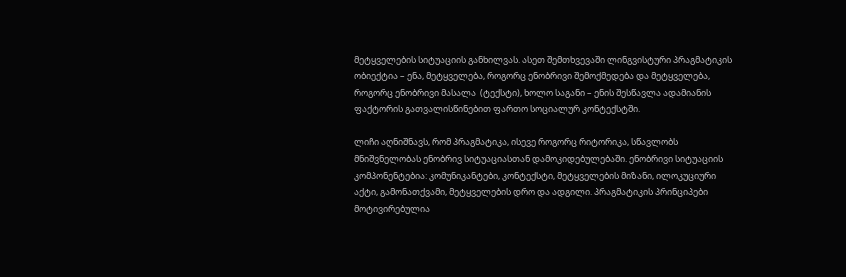მეტყველების სიტუაციის განხილვას. ასეთ შემთხვევაში ლინგვისტური პრაგმატიკის ობიექტია – ენა, მეტყველება, როგორც ენობრივი შემოქმედება და მეტყველება, როგორც ენობრივი მასალა  (ტექსტი), ხოლო საგანი – ენის შესწავლა ადამიანის ფაქტორის გათვალისწინებით ფართო სოციალურ კონტექსტში.

ლიჩი აღნიშნავს, რომ პრაგმატიკა, ისევე როგორც რიტორიკა, სწავლობს მნიშვნელობას ენობრივ სიტუაციასთან დამოკიდებულებაში. ენობრივი სიტუაციის კომპონენტებია: კომუნიკანტები, კონტექსტი, მეტყველების მიზანი, ილოკუციური აქტი, გამონათქვამი, მეტყველების დრო და ადგილი. პრაგმატიკის პრინციპები მოტივირებულია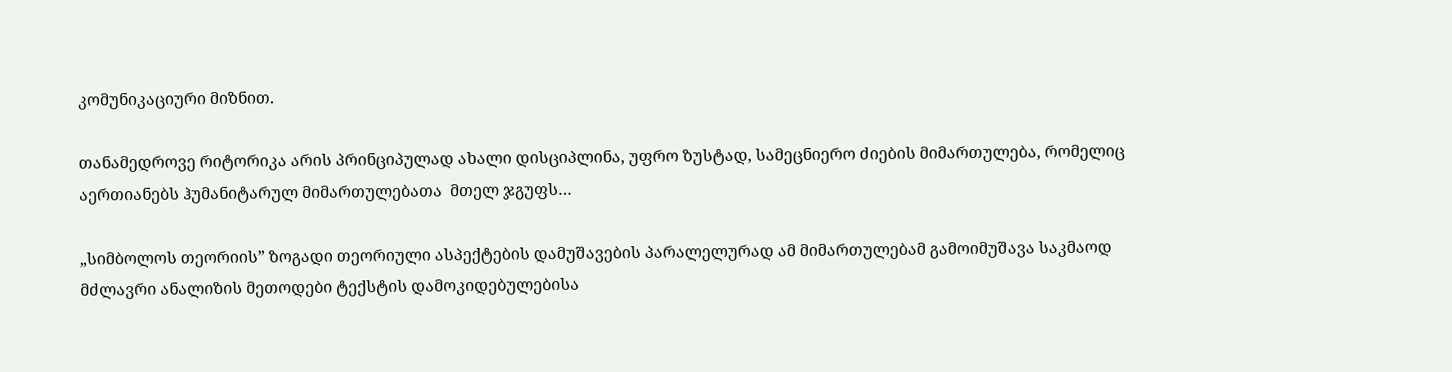კომუნიკაციური მიზნით.

თანამედროვე რიტორიკა არის პრინციპულად ახალი დისციპლინა, უფრო ზუსტად, სამეცნიერო ძიების მიმართულება, რომელიც აერთიანებს ჰუმანიტარულ მიმართულებათა  მთელ ჯგუფს…

„სიმბოლოს თეორიის” ზოგადი თეორიული ასპექტების დამუშავების პარალელურად ამ მიმართულებამ გამოიმუშავა საკმაოდ მძლავრი ანალიზის მეთოდები ტექსტის დამოკიდებულებისა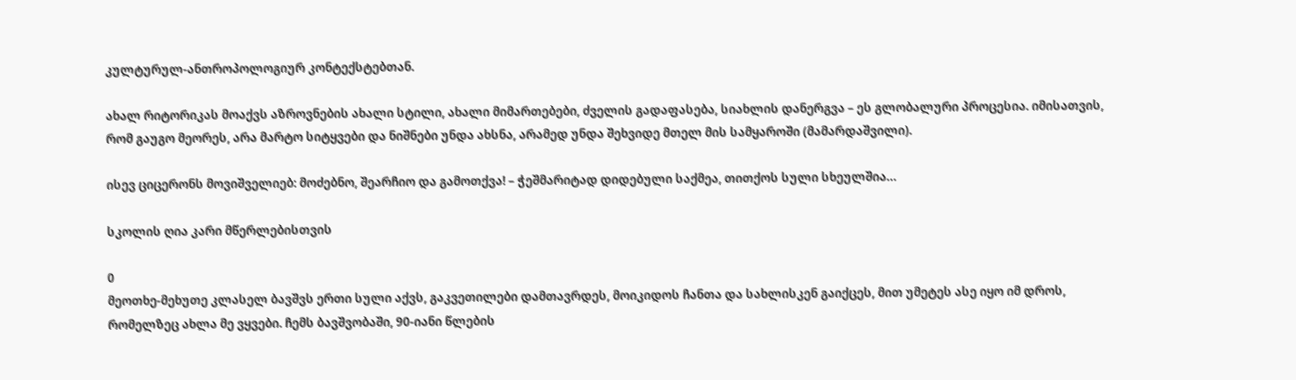კულტურულ-ანთროპოლოგიურ კონტექსტებთან.

ახალ რიტორიკას მოაქვს აზროვნების ახალი სტილი, ახალი მიმართებები, ძველის გადაფასება, სიახლის დანერგვა – ეს გლობალური პროცესია. იმისათვის, რომ გაუგო მეორეს, არა მარტო სიტყვები და ნიშნები უნდა ახსნა, არამედ უნდა შეხვიდე მთელ მის სამყაროში (მამარდაშვილი).

ისევ ციცერონს მოვიშველიებ: მოძებნო, შეარჩიო და გამოთქვა! – ჭეშმარიტად დიდებული საქმეა, თითქოს სული სხეულშია…

სკოლის ღია კარი მწერლებისთვის

0
მეოთხე-მეხუთე კლასელ ბავშვს ერთი სული აქვს, გაკვეთილები დამთავრდეს, მოიკიდოს ჩანთა და სახლისკენ გაიქცეს, მით უმეტეს ასე იყო იმ დროს, რომელზეც ახლა მე ვყვები. ჩემს ბავშვობაში, 90-იანი წლების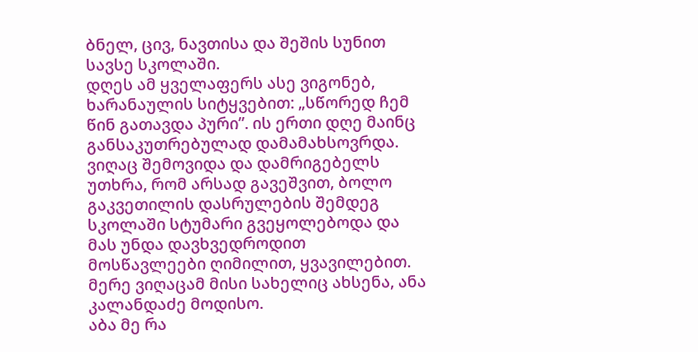ბნელ, ცივ, ნავთისა და შეშის სუნით სავსე სკოლაში.
დღეს ამ ყველაფერს ასე ვიგონებ, ხარანაულის სიტყვებით: „სწორედ ჩემ წინ გათავდა პური”. ის ერთი დღე მაინც განსაკუთრებულად დამამახსოვრდა. ვიღაც შემოვიდა და დამრიგებელს უთხრა, რომ არსად გავეშვით, ბოლო გაკვეთილის დასრულების შემდეგ სკოლაში სტუმარი გვეყოლებოდა და მას უნდა დავხვედროდით მოსწავლეები ღიმილით, ყვავილებით. მერე ვიღაცამ მისი სახელიც ახსენა, ანა კალანდაძე მოდისო.
აბა მე რა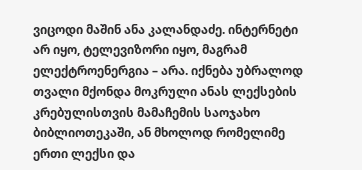ვიცოდი მაშინ ანა კალანდაძე. ინტერნეტი არ იყო, ტელევიზორი იყო, მაგრამ ელექტროენერგია – არა. იქნება უბრალოდ თვალი მქონდა მოკრული ანას ლექსების კრებულისთვის მამაჩემის საოჯახო ბიბლიოთეკაში, ან მხოლოდ რომელიმე ერთი ლექსი და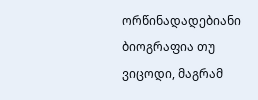ორწინადადებიანი ბიოგრაფია თუ ვიცოდი, მაგრამ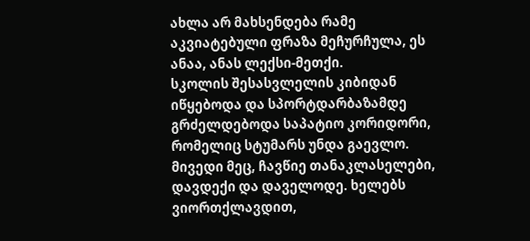ახლა არ მახსენდება რამე აკვიატებული ფრაზა მეჩურჩულა, ეს ანაა, ანას ლექსი-მეთქი.
სკოლის შესასვლელის კიბიდან იწყებოდა და სპორტდარბაზამდე გრძელდებოდა საპატიო კორიდორი, რომელიც სტუმარს უნდა გაევლო. მივედი მეც, ჩავწიე თანაკლასელები, დავდექი და დაველოდე. ხელებს ვიორთქლავდით,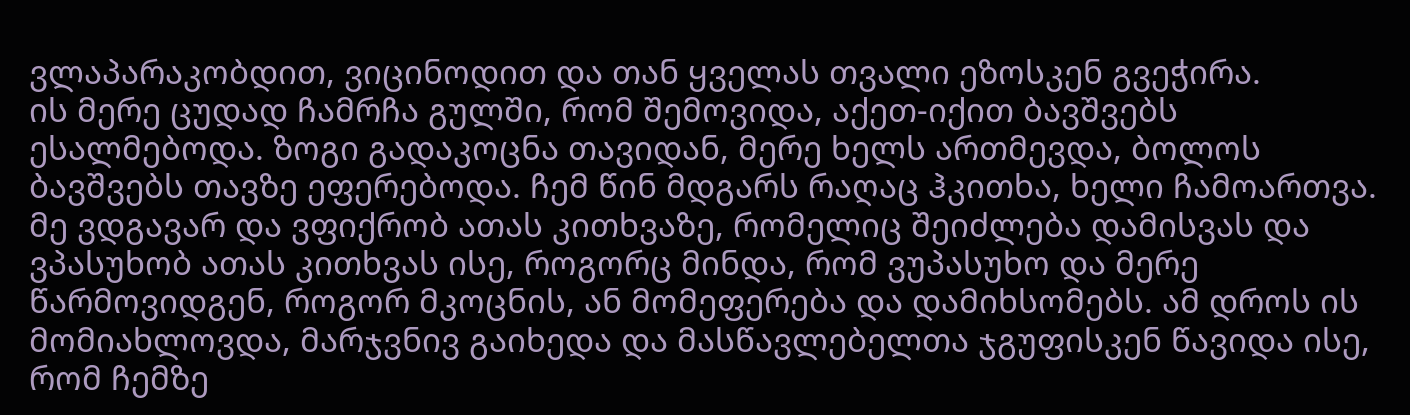ვლაპარაკობდით, ვიცინოდით და თან ყველას თვალი ეზოსკენ გვეჭირა.
ის მერე ცუდად ჩამრჩა გულში, რომ შემოვიდა, აქეთ-იქით ბავშვებს ესალმებოდა. ზოგი გადაკოცნა თავიდან, მერე ხელს ართმევდა, ბოლოს ბავშვებს თავზე ეფერებოდა. ჩემ წინ მდგარს რაღაც ჰკითხა, ხელი ჩამოართვა.
მე ვდგავარ და ვფიქრობ ათას კითხვაზე, რომელიც შეიძლება დამისვას და ვპასუხობ ათას კითხვას ისე, როგორც მინდა, რომ ვუპასუხო და მერე წარმოვიდგენ, როგორ მკოცნის, ან მომეფერება და დამიხსომებს. ამ დროს ის მომიახლოვდა, მარჯვნივ გაიხედა და მასწავლებელთა ჯგუფისკენ წავიდა ისე, რომ ჩემზე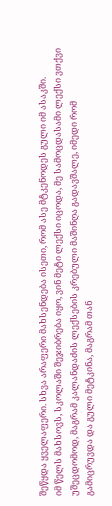შეწყდა ყველაფერი. სხვა არაფერი მახსენდება ისეთი, რომ ასე მტკენოდეს გული იმ ასაკში.
იმ წელს მახსოვს, სკოლაში შეჯიბრება იყო, ვინ მეტი ლექსი იცოდა, მე სამოცდასამი ლექსი ვთქვი უშეცდომოდ, მაგრამ კალანდაძის ლექსების კრებული მაშინღა გადავშალე, იმედი რომ გამიცრუვდა და გული მეტკინა, მაგრამ თან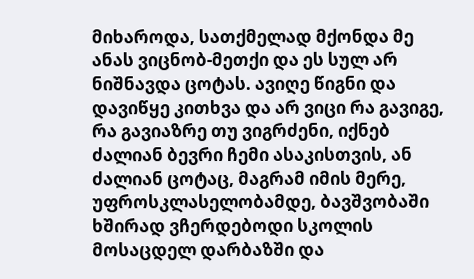მიხაროდა, სათქმელად მქონდა მე ანას ვიცნობ-მეთქი და ეს სულ არ ნიშნავდა ცოტას. ავიღე წიგნი და დავიწყე კითხვა და არ ვიცი რა გავიგე, რა გავიაზრე თუ ვიგრძენი, იქნებ ძალიან ბევრი ჩემი ასაკისთვის, ან ძალიან ცოტაც, მაგრამ იმის მერე, უფროსკლასელობამდე, ბავშვობაში ხშირად ვჩერდებოდი სკოლის მოსაცდელ დარბაზში და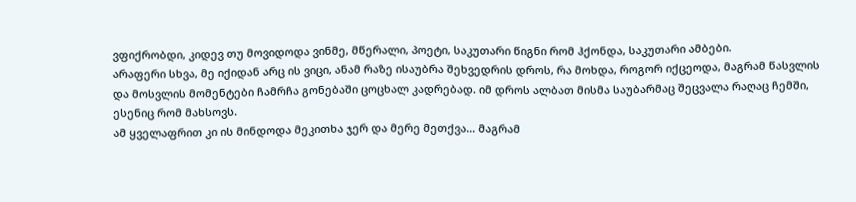ვფიქრობდი, კიდევ თუ მოვიდოდა ვინმე, მწერალი, პოეტი, საკუთარი წიგნი რომ ჰქონდა, საკუთარი ამბები.
არაფერი სხვა, მე იქიდან არც ის ვიცი, ანამ რაზე ისაუბრა შეხვედრის დროს, რა მოხდა, როგორ იქცეოდა, მაგრამ წასვლის და მოსვლის მომენტები ჩამრჩა გონებაში ცოცხალ კადრებად. იმ დროს ალბათ მისმა საუბარმაც შეცვალა რაღაც ჩემში, ესენიც რომ მახსოვს.
ამ ყველაფრით კი ის მინდოდა მეკითხა ჯერ და მერე მეთქვა… მაგრამ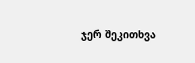ჯერ შეკითხვა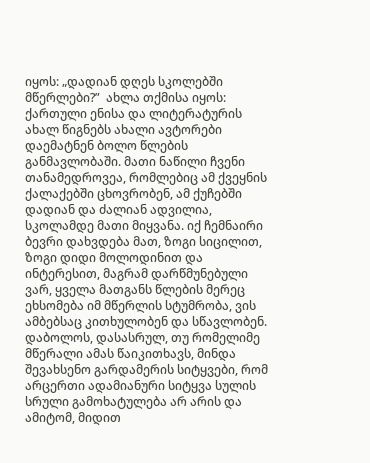იყოს: „დადიან დღეს სკოლებში მწერლები?”  ახლა თქმისა იყოს: ქართული ენისა და ლიტერატურის ახალ წიგნებს ახალი ავტორები დაემატნენ ბოლო წლების განმავლობაში. მათი ნაწილი ჩვენი თანამედროვეა, რომლებიც ამ ქვეყნის ქალაქებში ცხოვრობენ, ამ ქუჩებში დადიან და ძალიან ადვილია, სკოლამდე მათი მიყვანა. იქ ჩემნაირი ბევრი დახვდება მათ, ზოგი სიცილით, ზოგი დიდი მოლოდინით და ინტერესით, მაგრამ დარწმუნებული ვარ, ყველა მათგანს წლების მერეც ეხსომება იმ მწერლის სტუმრობა, ვის ამბებსაც კითხულობენ და სწავლობენ.
დაბოლოს, დასასრულ, თუ რომელიმე მწერალი ამას წაიკითხავს, მინდა შევახსენო გარდამერის სიტყვები, რომ არცერთი ადამიანური სიტყვა სულის სრული გამოხატულება არ არის და ამიტომ, მიდით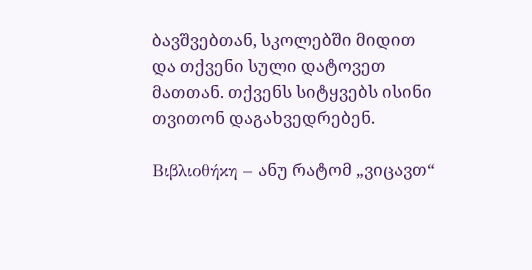ბავშვებთან, სკოლებში მიდით და თქვენი სული დატოვეთ მათთან. თქვენს სიტყვებს ისინი თვითონ დაგახვედრებენ.

Βιβλιοθήκη – ანუ რატომ „ვიცავთ“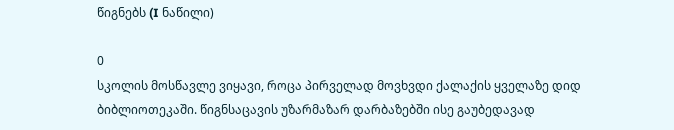წიგნებს (I ნაწილი)

0
სკოლის მოსწავლე ვიყავი, როცა პირველად მოვხვდი ქალაქის ყველაზე დიდ ბიბლიოთეკაში. წიგნსაცავის უზარმაზარ დარბაზებში ისე გაუბედავად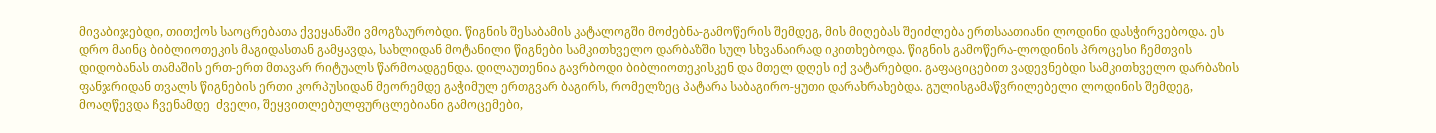მივაბიჯებდი, თითქოს საოცრებათა ქვეყანაში ვმოგზაურობდი. წიგნის შესაბამის კატალოგში მოძებნა-გამოწერის შემდეგ, მის მიღებას შეიძლება ერთსაათიანი ლოდინი დასჭირვებოდა. ეს დრო მაინც ბიბლიოთეკის მაგიდასთან გამყავდა, სახლიდან მოტანილი წიგნები სამკითხველო დარბაზში სულ სხვანაირად იკითხებოდა. წიგნის გამოწერა-ლოდინის პროცესი ჩემთვის დიდობანას თამაშის ერთ-ერთ მთავარ რიტუალს წარმოადგენდა. დილაუთენია გავრბოდი ბიბლიოთეკისკენ და მთელ დღეს იქ ვატარებდი. გაფაციცებით ვადევნებდი სამკითხველო დარბაზის ფანჯრიდან თვალს წიგნების ერთი კორპუსიდან მეორემდე გაჭიმულ ერთგვარ ბაგირს, რომელზეც პატარა საბაგირო-ყუთი დარახრახებდა. გულისგამაწვრილებელი ლოდინის შემდეგ, მოაღწევდა ჩვენამდე  ძველი, შეყვითლებულფურცლებიანი გამოცემები,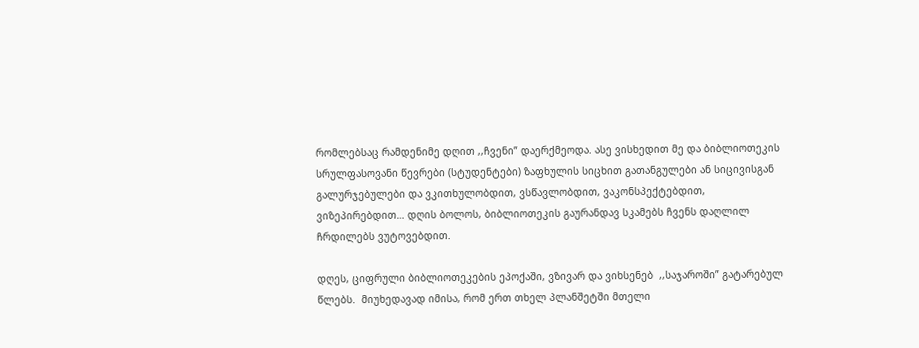რომლებსაც რამდენიმე დღით ,,ჩვენი” დაერქმეოდა. ასე ვისხედით მე და ბიბლიოთეკის სრულფასოვანი წევრები (სტუდენტები) ზაფხულის სიცხით გათანგულები ან სიცივისგან გალურჯებულები და ვკითხულობდით, ვსწავლობდით, ვაკონსპექტებდით, ვიზეპირებდით… დღის ბოლოს, ბიბლიოთეკის გაურანდავ სკამებს ჩვენს დაღლილ ჩრდილებს ვუტოვებდით.

დღეს, ციფრული ბიბლიოთეკების ეპოქაში, ვზივარ და ვიხსენებ  ,,საჯაროში” გატარებულ წლებს.  მიუხედავად იმისა, რომ ერთ თხელ პლანშეტში მთელი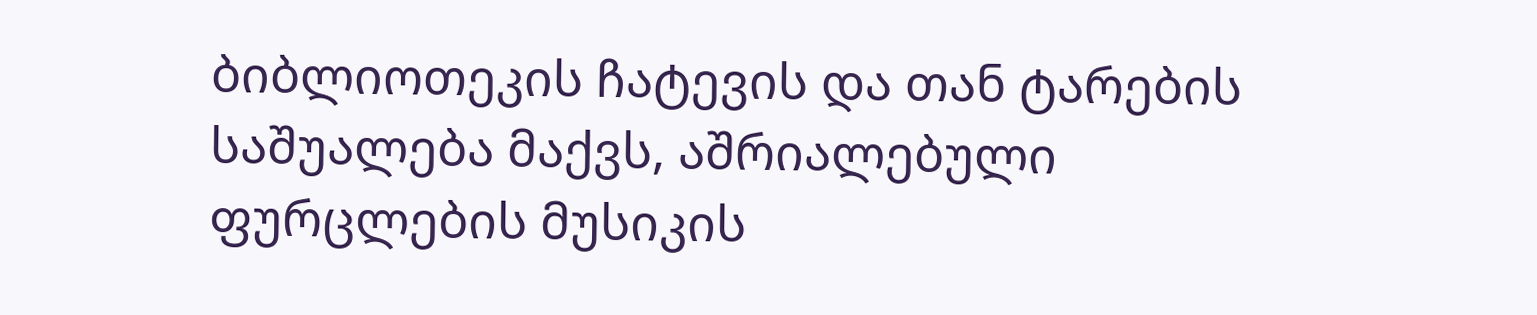ბიბლიოთეკის ჩატევის და თან ტარების საშუალება მაქვს, აშრიალებული ფურცლების მუსიკის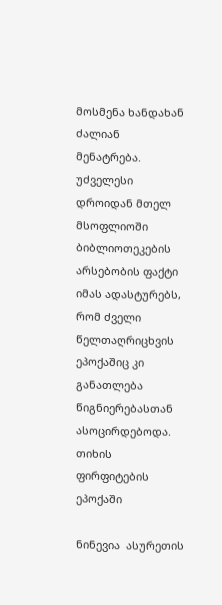მოსმენა ხანდახან ძალიან მენატრება.
უძველესი დროიდან მთელ მსოფლიოში ბიბლიოთეკების არსებობის ფაქტი იმას ადასტურებს, რომ ძველი წელთაღრიცხვის ეპოქაშიც კი განათლება წიგნიერებასთან ასოცირდებოდა.
თიხის ფირფიტების ეპოქაში

ნინევია  ასურეთის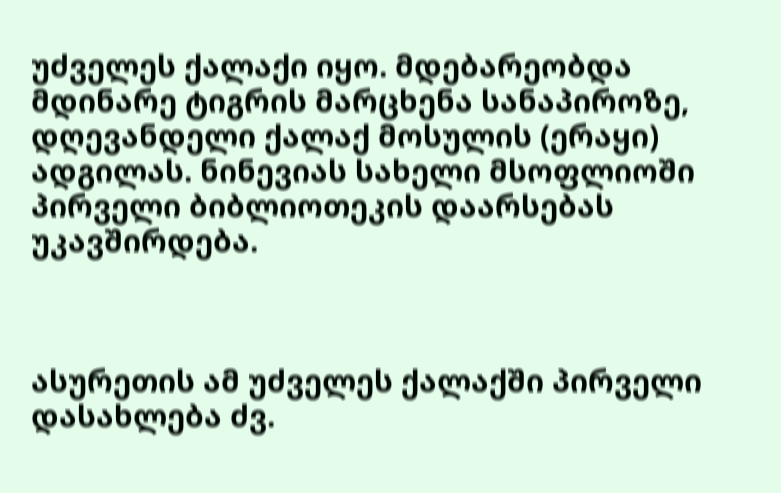უძველეს ქალაქი იყო. მდებარეობდა მდინარე ტიგრის მარცხენა სანაპიროზე, დღევანდელი ქალაქ მოსულის (ერაყი) ადგილას. ნინევიას სახელი მსოფლიოში პირველი ბიბლიოთეკის დაარსებას უკავშირდება.



ასურეთის ამ უძველეს ქალაქში პირველი დასახლება ძვ.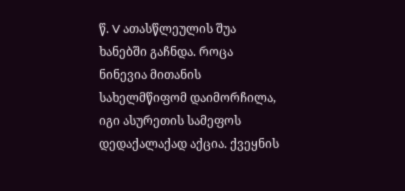წ. V ათასწლეულის შუა ხანებში გაჩნდა. როცა ნინევია მითანის სახელმწიფომ დაიმორჩილა, იგი ასურეთის სამეფოს დედაქალაქად აქცია. ქვეყნის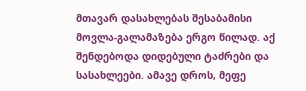მთავარ დასახლებას შესაბამისი მოვლა-გალამაზება ერგო წილად. აქ შენდებოდა დიდებული ტაძრები და სასახლეები. ამავე დროს, მეფე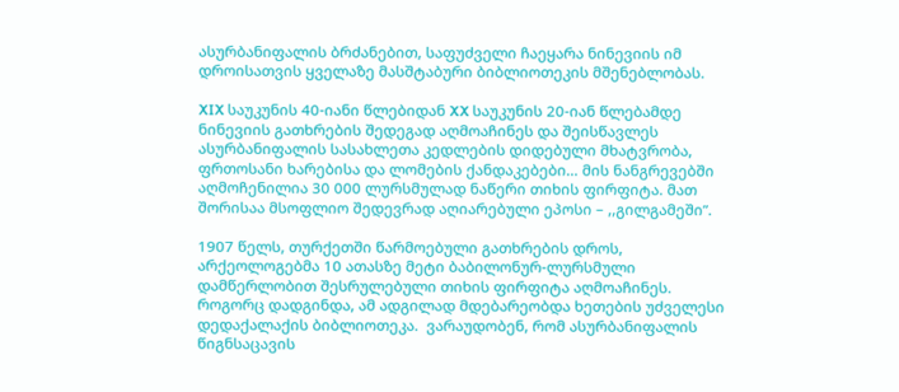ასურბანიფალის ბრძანებით, საფუძველი ჩაეყარა ნინევიის იმ დროისათვის ყველაზე მასშტაბური ბიბლიოთეკის მშენებლობას.

XIX საუკუნის 40-იანი წლებიდან XX საუკუნის 20-იან წლებამდე ნინევიის გათხრების შედეგად აღმოაჩინეს და შეისწავლეს ასურბანიფალის სასახლეთა კედლების დიდებული მხატვრობა, ფრთოსანი ხარებისა და ლომების ქანდაკებები… მის ნანგრევებში აღმოჩენილია 30 000 ლურსმულად ნაწერი თიხის ფირფიტა. მათ შორისაა მსოფლიო შედევრად აღიარებული ეპოსი – ,,გილგამეში”.

1907 წელს, თურქეთში წარმოებული გათხრების დროს, არქეოლოგებმა 10 ათასზე მეტი ბაბილონურ-ლურსმული დამწერლობით შესრულებული თიხის ფირფიტა აღმოაჩინეს. როგორც დადგინდა, ამ ადგილად მდებარეობდა ხეთების უძველესი დედაქალაქის ბიბლიოთეკა.  ვარაუდობენ, რომ ასურბანიფალის წიგნსაცავის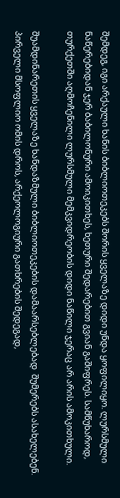შემდეგ, იგი არქაული ხანის ბიბლიოთეკებს შორის ყველაზე დიდი უნდა ყოფილიყო. ლურსმული ნაწერებიდან ჯერ ბაბილონური ამოიკითხეს, ხეთური შედარებით გვიან გაშიფრეს. სამწუხაროდ, თურქეთში აღმოჩენილი ლურსმული მემკვიდრეობის დიდი ნაწილი ჯერაც არ არის ამოკითხული.

შუამდინარეთის ყველაზე ხანდაზმული ბიბლიოთეკების დამაარსებლებად  შუმერებს ასახელებენ.                                                                                                                          პირველი მსოფლიო ომის დროს, არქეოლოგიური გათხრების შედეგად,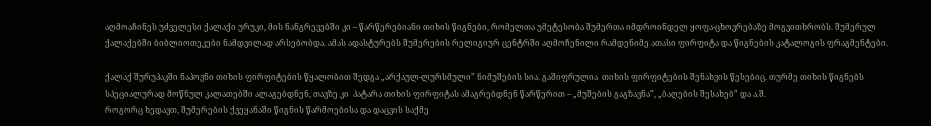აღმოაჩინეს უძველესი ქალაქი ურუკი, მის ნანგრევებში კი – წარწერებიანი თიხის წიგნები, რომელთა უმეტესობა შუმერთა იმდროინდელ ყოფა-ცხოვრებაზე მოგვითხრობს. შუმერულ ქალაქებში ბიბლიოთეკები ნამდვილად არსებობდა. ამას ადასტურებს შუმერების რელიგიურ ცენტრში აღმოჩენილი რამდენიმე ათასი ფირფიტა და წიგნების კატალოგის ფრაგმენტები.

ქალაქ შურუპაკში ნაპოვნი თიხის ფირფიტების წყალობით შედგა „არქაულ-ლურსმული” ნიმუშების სია. გაშიფრულია  თიხის ფირფიტების შენახვის წესებიც. თურმე თიხის წიგნებს სპეციალურად მოწნულ კალათებში ალაგებდნენ, თავზე კი  პატარა თიხის ფირფიტას ამაგრებდნენ წარწერით – „მუშების გაგზავნა”, „ბაღების შესახებ” და ა.შ.
როგორც ხედავთ, შუმერების ქვეყანაში წიგნის წარმოებისა და დაცვის საქმე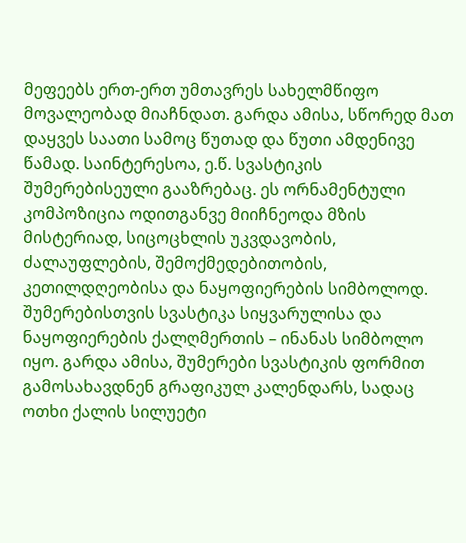მეფეებს ერთ-ერთ უმთავრეს სახელმწიფო მოვალეობად მიაჩნდათ. გარდა ამისა, სწორედ მათ დაყვეს საათი სამოც წუთად და წუთი ამდენივე წამად. საინტერესოა, ე.წ. სვასტიკის შუმერებისეული გააზრებაც. ეს ორნამენტული კომპოზიცია ოდითგანვე მიიჩნეოდა მზის მისტერიად, სიცოცხლის უკვდავობის, ძალაუფლების, შემოქმედებითობის, კეთილდღეობისა და ნაყოფიერების სიმბოლოდ. შუმერებისთვის სვასტიკა სიყვარულისა და ნაყოფიერების ქალღმერთის – ინანას სიმბოლო იყო. გარდა ამისა, შუმერები სვასტიკის ფორმით გამოსახავდნენ გრაფიკულ კალენდარს, სადაც ოთხი ქალის სილუეტი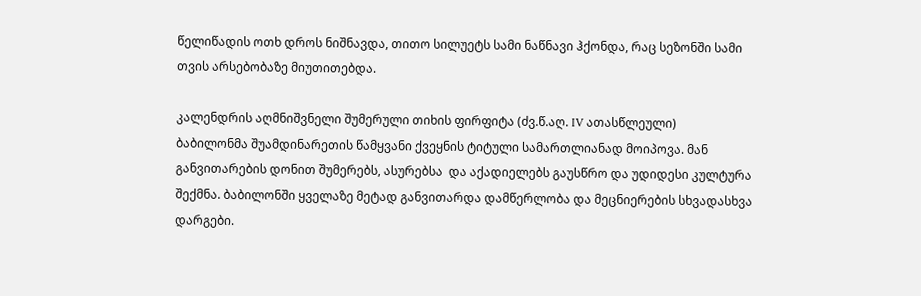წელიწადის ოთხ დროს ნიშნავდა, თითო სილუეტს სამი ნაწნავი ჰქონდა, რაც სეზონში სამი თვის არსებობაზე მიუთითებდა.

კალენდრის აღმნიშვნელი შუმერული თიხის ფირფიტა (ძვ.წ.აღ. IV ათასწლეული)
ბაბილონმა შუამდინარეთის წამყვანი ქვეყნის ტიტული სამართლიანად მოიპოვა. მან განვითარების დონით შუმერებს, ასურებსა  და აქადიელებს გაუსწრო და უდიდესი კულტურა შექმნა. ბაბილონში ყველაზე მეტად განვითარდა დამწერლობა და მეცნიერების სხვადასხვა დარგები.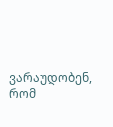ვარაუდობენ, რომ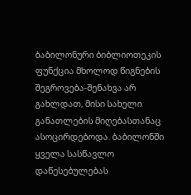ბაბილონური ბიბლიოთეკის ფუნქცია მხოლოდ წიგნების შეგროვება-შენახვა არ გახლდათ, მისი სახელი განათლების მიღებასთანაც ასოცირდებოდა. ბაბილონში ყველა სასწავლო დაწესებულებას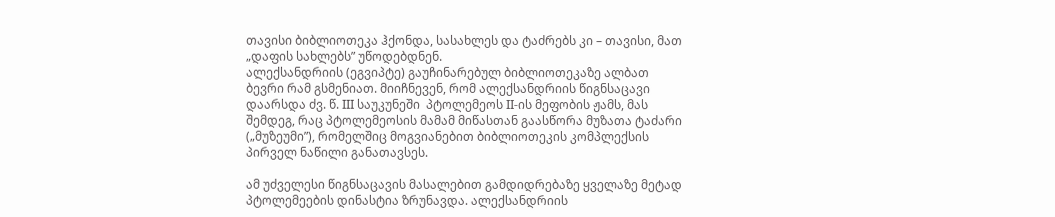თავისი ბიბლიოთეკა ჰქონდა, სასახლეს და ტაძრებს კი – თავისი, მათ  „დაფის სახლებს” უწოდებდნენ.
ალექსანდრიის (ეგვიპტე) გაუჩინარებულ ბიბლიოთეკაზე ალბათ ბევრი რამ გსმენიათ. მიიჩნევენ, რომ ალექსანდრიის წიგნსაცავი დაარსდა ძვ. წ. III საუკუნეში  პტოლემეოს II-ის მეფობის ჟამს, მას შემდეგ, რაც პტოლემეოსის მამამ მიწასთან გაასწორა მუზათა ტაძარი („მუზეუმი”), რომელშიც მოგვიანებით ბიბლიოთეკის კომპლექსის პირველ ნაწილი განათავსეს.

ამ უძველესი წიგნსაცავის მასალებით გამდიდრებაზე ყველაზე მეტად პტოლემეების დინასტია ზრუნავდა. ალექსანდრიის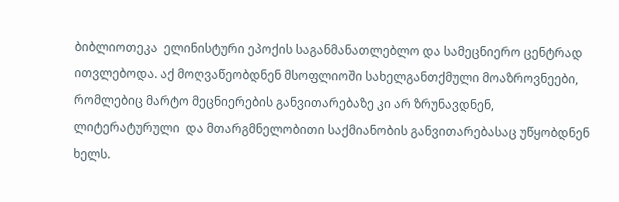ბიბლიოთეკა  ელინისტური ეპოქის საგანმანათლებლო და სამეცნიერო ცენტრად ითვლებოდა. აქ მოღვაწეობდნენ მსოფლიოში სახელგანთქმული მოაზროვნეები, რომლებიც მარტო მეცნიერების განვითარებაზე კი არ ზრუნავდნენ,  ლიტერატურული  და მთარგმნელობითი საქმიანობის განვითარებასაც უწყობდნენ ხელს.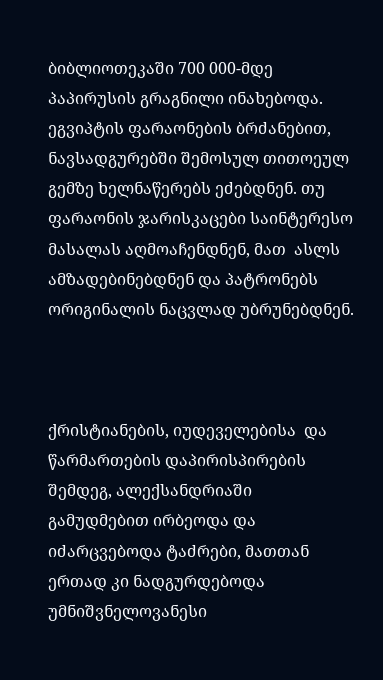ბიბლიოთეკაში 700 000-მდე პაპირუსის გრაგნილი ინახებოდა. ეგვიპტის ფარაონების ბრძანებით, ნავსადგურებში შემოსულ თითოეულ გემზე ხელნაწერებს ეძებდნენ. თუ ფარაონის ჯარისკაცები საინტერესო მასალას აღმოაჩენდნენ, მათ  ასლს ამზადებინებდნენ და პატრონებს ორიგინალის ნაცვლად უბრუნებდნენ.



ქრისტიანების, იუდეველებისა  და წარმართების დაპირისპირების შემდეგ, ალექსანდრიაში გამუდმებით ირბეოდა და იძარცვებოდა ტაძრები, მათთან ერთად კი ნადგურდებოდა უმნიშვნელოვანესი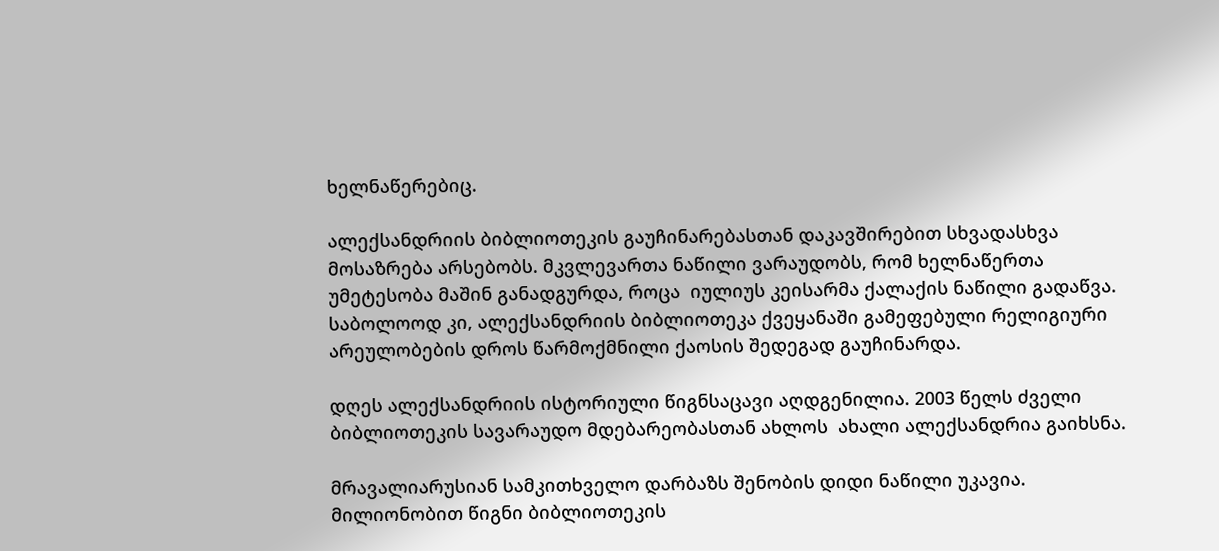ხელნაწერებიც.

ალექსანდრიის ბიბლიოთეკის გაუჩინარებასთან დაკავშირებით სხვადასხვა მოსაზრება არსებობს. მკვლევართა ნაწილი ვარაუდობს, რომ ხელნაწერთა უმეტესობა მაშინ განადგურდა, როცა  იულიუს კეისარმა ქალაქის ნაწილი გადაწვა. საბოლოოდ კი, ალექსანდრიის ბიბლიოთეკა ქვეყანაში გამეფებული რელიგიური არეულობების დროს წარმოქმნილი ქაოსის შედეგად გაუჩინარდა.

დღეს ალექსანდრიის ისტორიული წიგნსაცავი აღდგენილია. 2003 წელს ძველი ბიბლიოთეკის სავარაუდო მდებარეობასთან ახლოს  ახალი ალექსანდრია გაიხსნა.

მრავალიარუსიან სამკითხველო დარბაზს შენობის დიდი ნაწილი უკავია. მილიონობით წიგნი ბიბლიოთეკის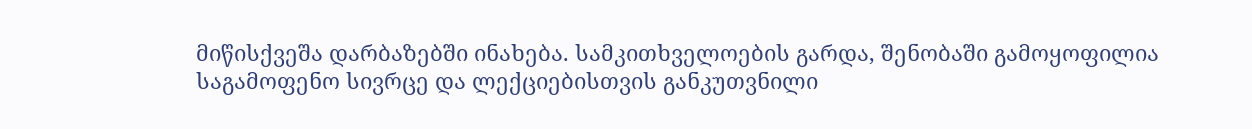მიწისქვეშა დარბაზებში ინახება. სამკითხველოების გარდა, შენობაში გამოყოფილია საგამოფენო სივრცე და ლექციებისთვის განკუთვნილი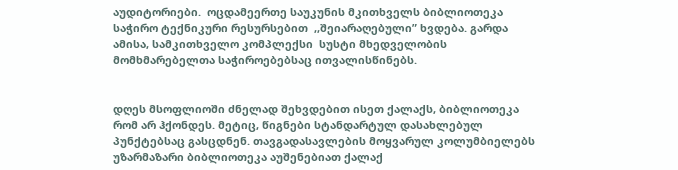აუდიტორიები.  ოცდამეერთე საუკუნის მკითხველს ბიბლიოთეკა საჭირო ტექნიკური რესურსებით  ,,შეიარაღებული” ხვდება. გარდა ამისა, სამკითხველო კომპლექსი  სუსტი მხედველობის მომხმარებელთა საჭიროებებსაც ითვალისწინებს.


დღეს მსოფლიოში ძნელად შეხვდებით ისეთ ქალაქს, ბიბლიოთეკა რომ არ ჰქონდეს. მეტიც, წიგნები სტანდარტულ დასახლებულ პუნქტებსაც გასცდნენ. თავგადასავლების მოყვარულ კოლუმბიელებს უზარმაზარი ბიბლიოთეკა აუშენებიათ ქალაქ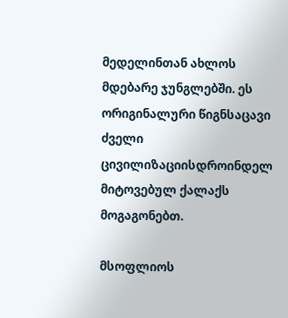მედელინთან ახლოს მდებარე ჯუნგლებში. ეს ორიგინალური წიგნსაცავი ძველი ცივილიზაციისდროინდელ მიტოვებულ ქალაქს მოგაგონებთ.

მსოფლიოს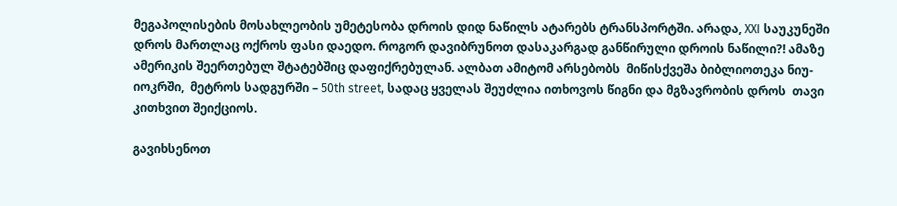მეგაპოლისების მოსახლეობის უმეტესობა დროის დიდ ნაწილს ატარებს ტრანსპორტში. არადა, XXI საუკუნეში დროს მართლაც ოქროს ფასი დაედო. როგორ დავიბრუნოთ დასაკარგად განწირული დროის ნაწილი?! ამაზე  ამერიკის შეერთებულ შტატებშიც დაფიქრებულან. ალბათ ამიტომ არსებობს  მიწისქვეშა ბიბლიოთეკა ნიუ-იოკრში,  მეტროს სადგურში – 50th street, სადაც ყველას შეუძლია ითხოვოს წიგნი და მგზავრობის დროს  თავი კითხვით შეიქციოს.

გავიხსენოთ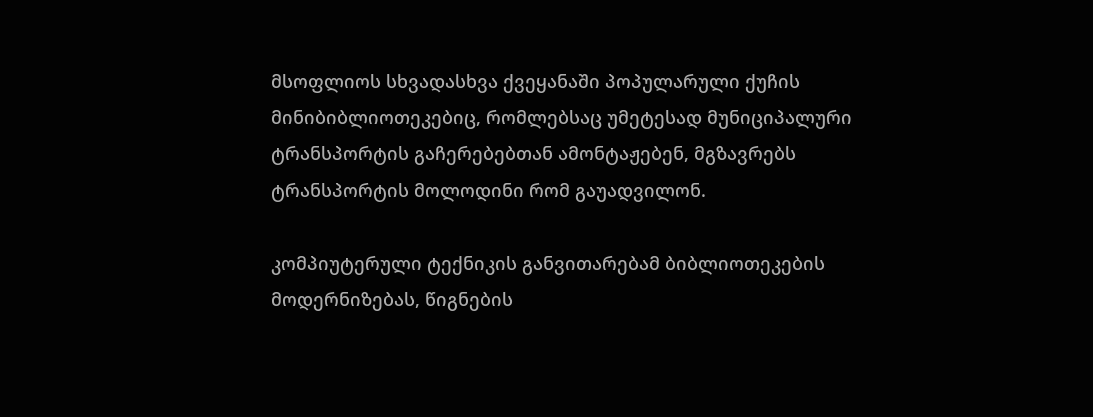მსოფლიოს სხვადასხვა ქვეყანაში პოპულარული ქუჩის მინიბიბლიოთეკებიც, რომლებსაც უმეტესად მუნიციპალური ტრანსპორტის გაჩერებებთან ამონტაჟებენ, მგზავრებს ტრანსპორტის მოლოდინი რომ გაუადვილონ.

კომპიუტერული ტექნიკის განვითარებამ ბიბლიოთეკების მოდერნიზებას, წიგნების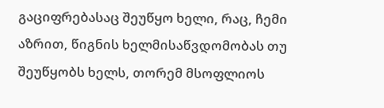გაციფრებასაც შეუწყო ხელი, რაც, ჩემი აზრით, წიგნის ხელმისაწვდომობას თუ შეუწყობს ხელს, თორემ მსოფლიოს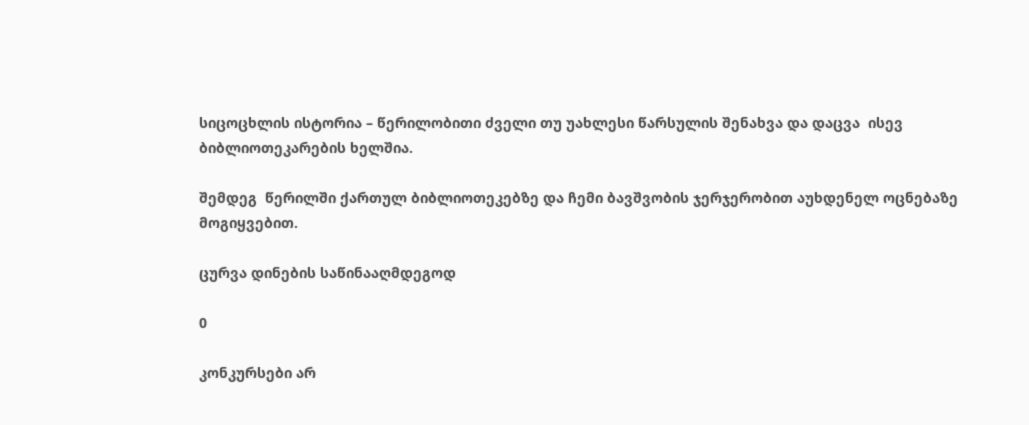სიცოცხლის ისტორია – წერილობითი ძველი თუ უახლესი წარსულის შენახვა და დაცვა  ისევ ბიბლიოთეკარების ხელშია.

შემდეგ  წერილში ქართულ ბიბლიოთეკებზე და ჩემი ბავშვობის ჯერჯერობით აუხდენელ ოცნებაზე მოგიყვებით.

ცურვა დინების საწინააღმდეგოდ

0

კონკურსები არ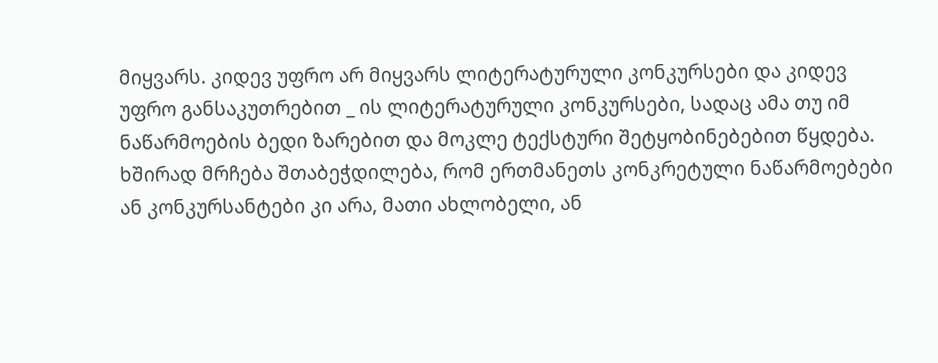მიყვარს. კიდევ უფრო არ მიყვარს ლიტერატურული კონკურსები და კიდევ უფრო განსაკუთრებით _ ის ლიტერატურული კონკურსები, სადაც ამა თუ იმ ნაწარმოების ბედი ზარებით და მოკლე ტექსტური შეტყობინებებით წყდება. ხშირად მრჩება შთაბეჭდილება, რომ ერთმანეთს კონკრეტული ნაწარმოებები ან კონკურსანტები კი არა, მათი ახლობელი, ან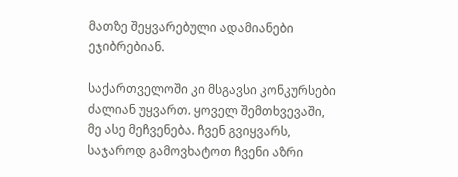მათზე შეყვარებული ადამიანები ეჯიბრებიან.

საქართველოში კი მსგავსი კონკურსები ძალიან უყვართ. ყოველ შემთხვევაში, მე ასე მეჩვენება. ჩვენ გვიყვარს, საჯაროდ გამოვხატოთ ჩვენი აზრი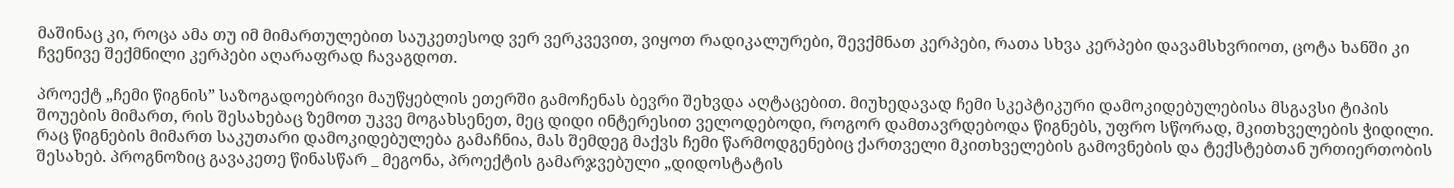მაშინაც კი, როცა ამა თუ იმ მიმართულებით საუკეთესოდ ვერ ვერკვევით, ვიყოთ რადიკალურები, შევქმნათ კერპები, რათა სხვა კერპები დავამსხვრიოთ, ცოტა ხანში კი ჩვენივე შექმნილი კერპები აღარაფრად ჩავაგდოთ.

პროექტ „ჩემი წიგნის” საზოგადოებრივი მაუწყებლის ეთერში გამოჩენას ბევრი შეხვდა აღტაცებით. მიუხედავად ჩემი სკეპტიკური დამოკიდებულებისა მსგავსი ტიპის შოუების მიმართ, რის შესახებაც ზემოთ უკვე მოგახსენეთ, მეც დიდი ინტერესით ველოდებოდი, როგორ დამთავრდებოდა წიგნებს, უფრო სწორად, მკითხველების ჭიდილი. რაც წიგნების მიმართ საკუთარი დამოკიდებულება გამაჩნია, მას შემდეგ მაქვს ჩემი წარმოდგენებიც ქართველი მკითხველების გამოვნების და ტექსტებთან ურთიერთობის შესახებ. პროგნოზიც გავაკეთე წინასწარ _ მეგონა, პროექტის გამარჯვებული „დიდოსტატის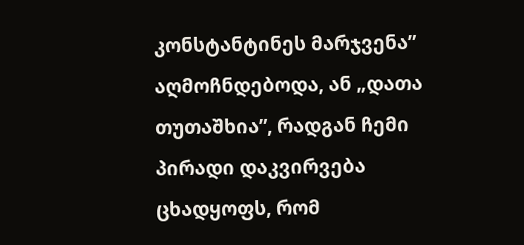კონსტანტინეს მარჯვენა” აღმოჩნდებოდა, ან „დათა თუთაშხია”, რადგან ჩემი პირადი დაკვირვება ცხადყოფს, რომ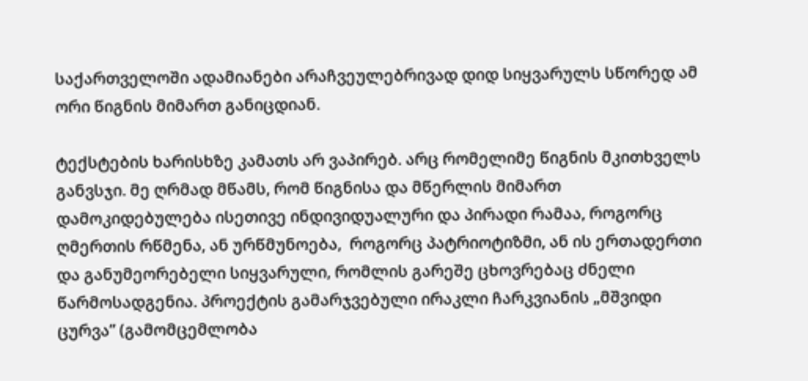საქართველოში ადამიანები არაჩვეულებრივად დიდ სიყვარულს სწორედ ამ ორი წიგნის მიმართ განიცდიან.

ტექსტების ხარისხზე კამათს არ ვაპირებ. არც რომელიმე წიგნის მკითხველს განვსჯი. მე ღრმად მწამს, რომ წიგნისა და მწერლის მიმართ დამოკიდებულება ისეთივე ინდივიდუალური და პირადი რამაა, როგორც ღმერთის რწმენა, ან ურწმუნოება,  როგორც პატრიოტიზმი, ან ის ერთადერთი და განუმეორებელი სიყვარული, რომლის გარეშე ცხოვრებაც ძნელი წარმოსადგენია. პროექტის გამარჯვებული ირაკლი ჩარკვიანის „მშვიდი ცურვა” (გამომცემლობა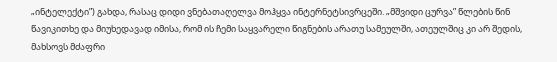„ინტელექტი”) გახდა, რასაც დიდი ვნებათაღელვა მოჰყვა ინტერნეტსივრცეში. „მშვიდი ცურვა” წლების წინ წავიკითხე და მიუხედავად იმისა, რომ ის ჩემი საყვარელი წიგნების არათუ სამეულში, ათეულშიც კი არ შედის, მახსოვს მძაფრი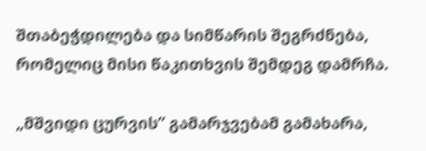შთაბეჭდილება და სიმწარის შეგრძნება, რომელიც მისი წაკითხვის შემდეგ დამრჩა.

„მშვიდი ცურვის” გამარჯვებამ გამახარა,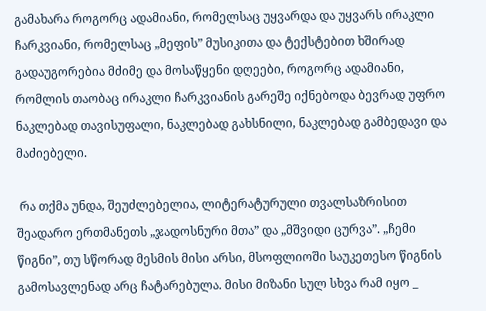გამახარა როგორც ადამიანი, რომელსაც უყვარდა და უყვარს ირაკლი ჩარკვიანი, რომელსაც „მეფის” მუსიკითა და ტექსტებით ხშირად გადაუგორებია მძიმე და მოსაწყენი დღეები, როგორც ადამიანი, რომლის თაობაც ირაკლი ჩარკვიანის გარეშე იქნებოდა ბევრად უფრო ნაკლებად თავისუფალი, ნაკლებად გახსნილი, ნაკლებად გამბედავი და მაძიებელი.

 რა თქმა უნდა, შეუძლებელია, ლიტერატურული თვალსაზრისით შეადარო ერთმანეთს „ჯადოსნური მთა” და „მშვიდი ცურვა”. „ჩემი წიგნი”, თუ სწორად მესმის მისი არსი, მსოფლიოში საუკეთესო წიგნის გამოსავლენად არც ჩატარებულა. მისი მიზანი სულ სხვა რამ იყო _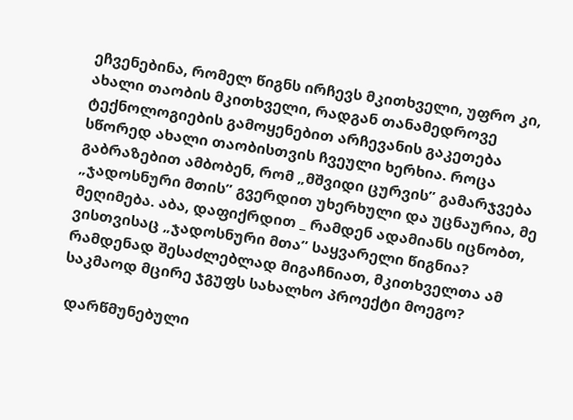ეჩვენებინა, რომელ წიგნს ირჩევს მკითხველი, უფრო კი, ახალი თაობის მკითხველი, რადგან თანამედროვე ტექნოლოგიების გამოყენებით არჩევანის გაკეთება სწორედ ახალი თაობისთვის ჩვეული ხერხია. როცა გაბრაზებით ამბობენ, რომ „მშვიდი ცურვის” გამარჯვება „ჯადოსნური მთის” გვერდით უხერხული და უცნაურია, მე მეღიმება. აბა, დაფიქრდით _ რამდენ ადამიანს იცნობთ, ვისთვისაც „ჯადოსნური მთა” საყვარელი წიგნია? რამდენად შესაძლებლად მიგაჩნიათ, მკითხველთა ამ საკმაოდ მცირე ჯგუფს სახალხო პროექტი მოეგო?

 დარწმუნებული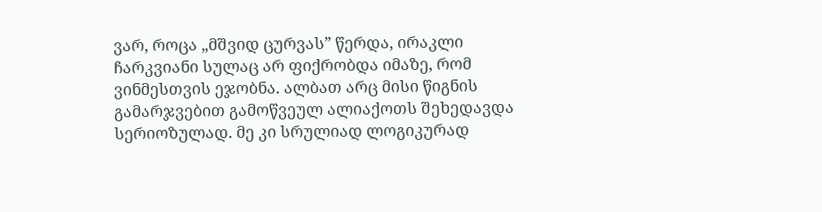ვარ, როცა „მშვიდ ცურვას” წერდა, ირაკლი ჩარკვიანი სულაც არ ფიქრობდა იმაზე, რომ ვინმესთვის ეჯობნა. ალბათ არც მისი წიგნის გამარჯვებით გამოწვეულ ალიაქოთს შეხედავდა სერიოზულად. მე კი სრულიად ლოგიკურად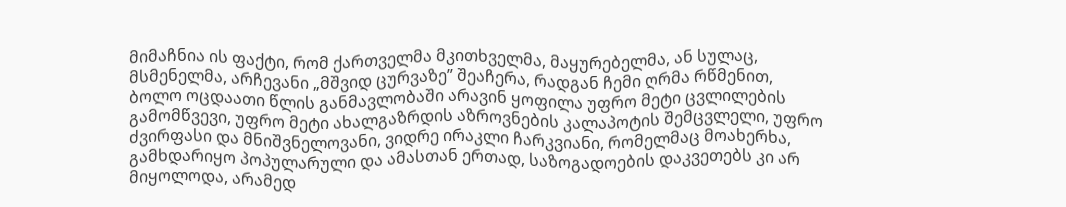მიმაჩნია ის ფაქტი, რომ ქართველმა მკითხველმა, მაყურებელმა, ან სულაც, მსმენელმა, არჩევანი „მშვიდ ცურვაზე” შეაჩერა, რადგან ჩემი ღრმა რწმენით, ბოლო ოცდაათი წლის განმავლობაში არავინ ყოფილა უფრო მეტი ცვლილების გამომწვევი, უფრო მეტი ახალგაზრდის აზროვნების კალაპოტის შემცვლელი, უფრო ძვირფასი და მნიშვნელოვანი, ვიდრე ირაკლი ჩარკვიანი, რომელმაც მოახერხა, გამხდარიყო პოპულარული და ამასთან ერთად, საზოგადოების დაკვეთებს კი არ მიყოლოდა, არამედ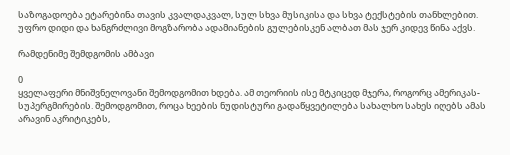საზოგადოება ეტარებინა თავის კვალდაკვალ, სულ სხვა მუსიკისა და სხვა ტექსტების თანხლებით. უფრო დიდი და ხანგრძლივი მოგზარობა ადამიანების გულებისკენ ალბათ მას ჯერ კიდევ წინა აქვს.

რამდენიმე შემდგომის ამბავი

0
ყველაფერი მნიშვნელოვანი შემოდგომით ხდება. ამ თეორიის ისე მტკიცედ მჯერა, როგორც ამერიკას- სუპერგმირების. შემოდგომით, როცა ხეების ნუდისტური გადაწყვეტილება სახალხო სახეს იღებს ამას არავინ აკრიტიკებს,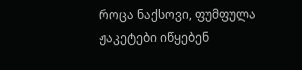როცა ნაქსოვი, ფუმფულა ჟაკეტები იწყებენ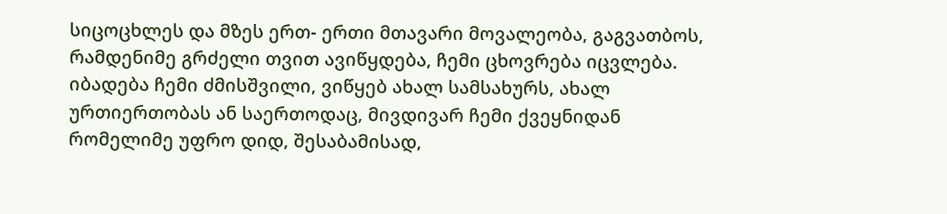სიცოცხლეს და მზეს ერთ- ერთი მთავარი მოვალეობა, გაგვათბოს, რამდენიმე გრძელი თვით ავიწყდება, ჩემი ცხოვრება იცვლება. იბადება ჩემი ძმისშვილი, ვიწყებ ახალ სამსახურს, ახალ ურთიერთობას ან საერთოდაც, მივდივარ ჩემი ქვეყნიდან რომელიმე უფრო დიდ, შესაბამისად,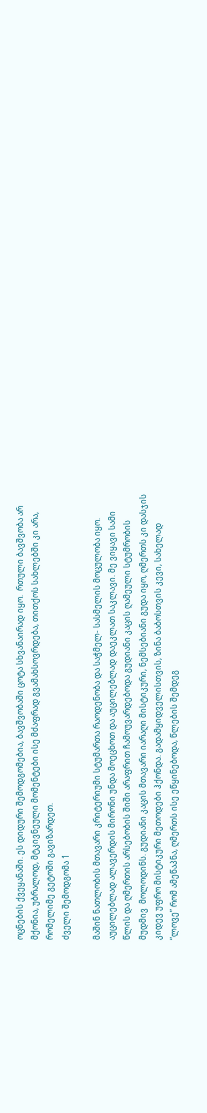ოცნების ქვეყანაში. ეს დიდური შემოდგომებია, ბავშვობაში ცოტა სხვანაირად იყო.  რთული ბავშვობა არ მქონია, უბრალოდ, მტკივნეული მომენტები ისე მძაფრად გვამახსოვრდება, თითქოს სახლებში კი არა, რომელიმე გეტოში გავიზარდეთ.
ძველი შემოდგომა 1

მაშინ ნათლობის მთავარი კრიტერიუმი სტუმართა რაოდენობა და საჭმელ- სასმელის მოცულობა იყო. აუცილებლად ალავერდის მირონი უნდა მოეცხოთ და აუცილებლად დაეკლათ საკლავი. მე ვიყავი სამი წლის და ღმერთის არსებობის შიში არაფრით ჩამოუვარდებოდა გუდიანი კაცის ღამეული სტუმრობის მუდმივ  მოლოდინს. გუდიანი კაცის მთავარი იარაღი მისტიკური, ნემსებიანი გუდა იყო, ღმერთს კი დასჯის კიდევ უფრო მისტიკური მეთოდები ჰქონდა. გადამყიდველისთვის, ზინა ბაბოსთვის კევი, სახელად “ლოვე” რომ ამეწაპნა, ღმერთს ისე ეწყინებოდა, წლების შემდეგ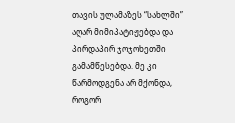თავის ულამაზეს “სახლში” აღარ მიმიპატიჟებდა და პირდაპირ ჯოჯოხეთში გამამწესებდა. მე კი წარმოდგენა არ მქონდა, როგორ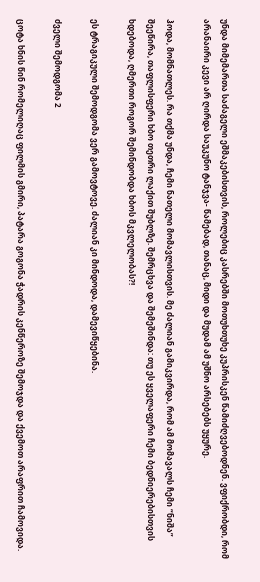უნდა მიმემართა საძაგელი ეშმაკებისთვის, როლებიც კასრებში მოთუხთუხე კუპრისკენ წამიძღვებოდნენ. ვფიქრობდი, რომ არანაირი კევი არ ღირდა საუკუნო ტანჯვა- წამებად, თანაც, მიდი და მუდამ ამ უშნო არსებებს უყურე.

ჰოდა, მომნათლეს. რა თქმა უნდა, ჩემი ნათელი მომავლისთვის. მე ძალიან გამიკვირდა, რომ ამ მომავალს ჩემი “ნიშა” შეეწირა, თაფლისფერი ხბო თეთრი ლაქით შუბლზე. შემრცხვა და შემეშინდა: თუ ეს ყველაფერი ჩემი ბედნიერებისთვის ხდებოდა, ღმერთი როგორ შემინდობდა ხბოს მკვლელობას?!

ეს ტრაგიკული შემოდგომა ვერ გამოვტოვე. ძალიან კი მინდოდა, დამევიწყებინა.

ძველი შემოდგომა 2

ცოტა ხნის წინ რომელიღაც ფილმის გმირი, პატარა გოგონა ჭადრის კენწეროზე შემოჯდა და ქვემოთ არაფრით ჩამოვიდა.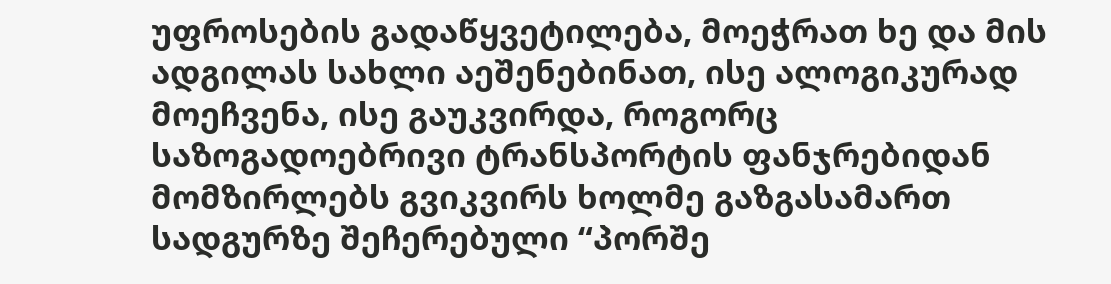უფროსების გადაწყვეტილება, მოეჭრათ ხე და მის ადგილას სახლი აეშენებინათ, ისე ალოგიკურად მოეჩვენა, ისე გაუკვირდა, როგორც საზოგადოებრივი ტრანსპორტის ფანჯრებიდან მომზირლებს გვიკვირს ხოლმე გაზგასამართ სადგურზე შეჩერებული “პორშე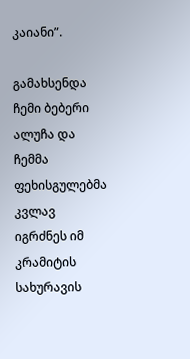კაიანი”.

გამახსენდა ჩემი ბებერი ალუჩა და ჩემმა ფეხისგულებმა კვლავ იგრძნეს იმ კრამიტის სახურავის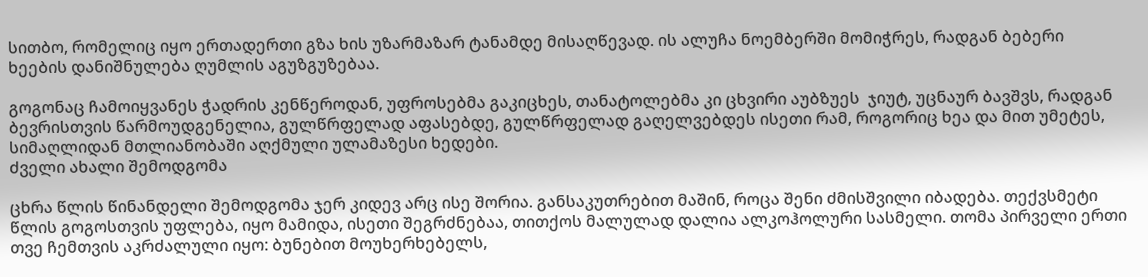სითბო, რომელიც იყო ერთადერთი გზა ხის უზარმაზარ ტანამდე მისაღწევად. ის ალუჩა ნოემბერში მომიჭრეს, რადგან ბებერი ხეების დანიშნულება ღუმლის აგუზგუზებაა.

გოგონაც ჩამოიყვანეს ჭადრის კენწეროდან, უფროსებმა გაკიცხეს, თანატოლებმა კი ცხვირი აუბზუეს  ჯიუტ, უცნაურ ბავშვს, რადგან ბევრისთვის წარმოუდგენელია, გულწრფელად აფასებდე, გულწრფელად გაღელვებდეს ისეთი რამ, როგორიც ხეა და მით უმეტეს, სიმაღლიდან მთლიანობაში აღქმული ულამაზესი ხედები.
ძველი ახალი შემოდგომა

ცხრა წლის წინანდელი შემოდგომა ჯერ კიდევ არც ისე შორია. განსაკუთრებით მაშინ, როცა შენი ძმისშვილი იბადება. თექვსმეტი წლის გოგოსთვის უფლება, იყო მამიდა, ისეთი შეგრძნებაა, თითქოს მალულად დალია ალკოჰოლური სასმელი. თომა პირველი ერთი თვე ჩემთვის აკრძალული იყო: ბუნებით მოუხერხებელს,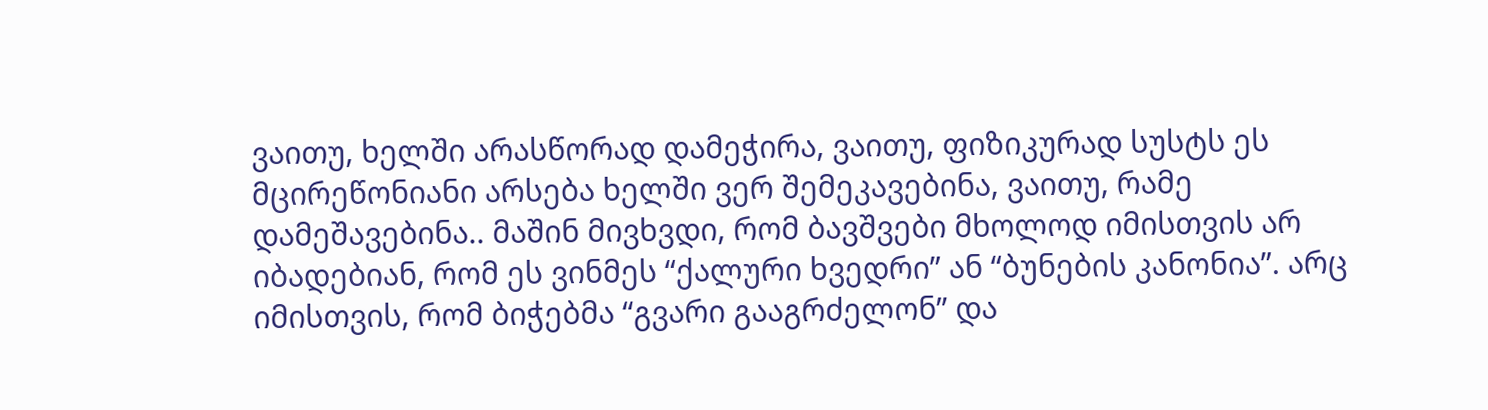ვაითუ, ხელში არასწორად დამეჭირა, ვაითუ, ფიზიკურად სუსტს ეს მცირეწონიანი არსება ხელში ვერ შემეკავებინა, ვაითუ, რამე დამეშავებინა.. მაშინ მივხვდი, რომ ბავშვები მხოლოდ იმისთვის არ იბადებიან, რომ ეს ვინმეს “ქალური ხვედრი” ან “ბუნების კანონია”. არც იმისთვის, რომ ბიჭებმა “გვარი გააგრძელონ” და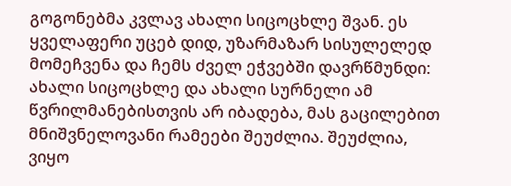გოგონებმა კვლავ ახალი სიცოცხლე შვან. ეს ყველაფერი უცებ დიდ, უზარმაზარ სისულელედ მომეჩვენა და ჩემს ძველ ეჭვებში დავრწმუნდი: ახალი სიცოცხლე და ახალი სურნელი ამ წვრილმანებისთვის არ იბადება, მას გაცილებით მნიშვნელოვანი რამეები შეუძლია. შეუძლია, ვიყო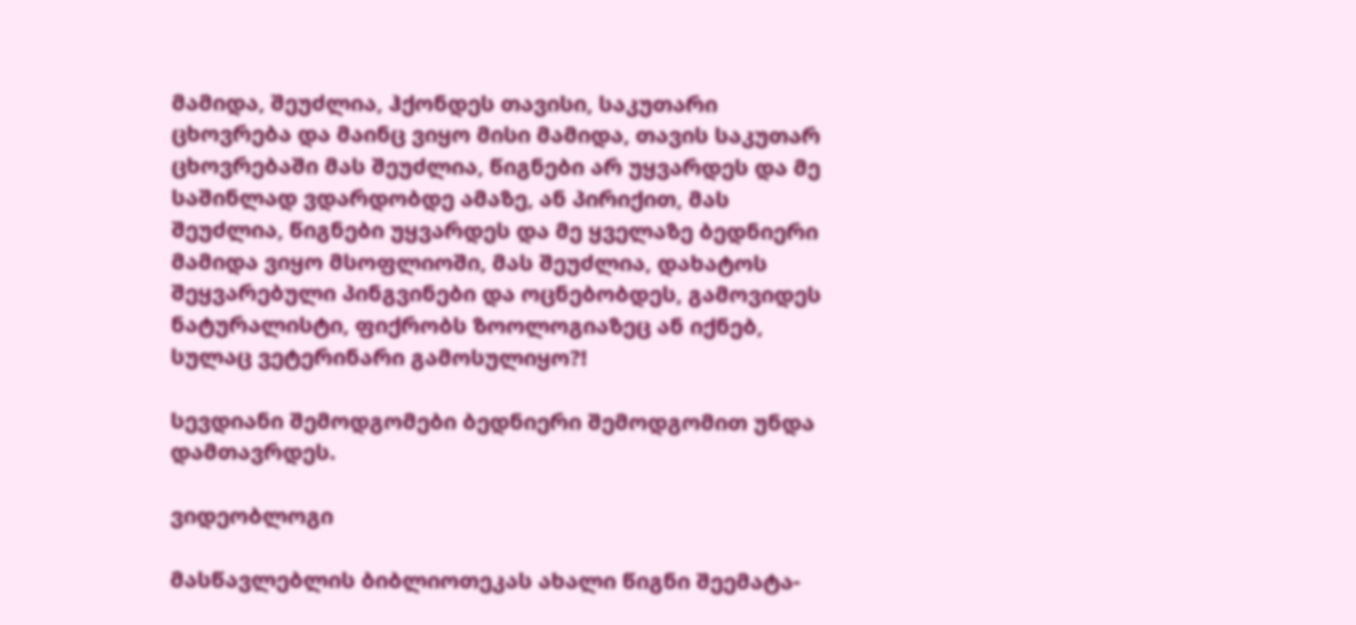მამიდა, შეუძლია, ჰქონდეს თავისი, საკუთარი ცხოვრება და მაინც ვიყო მისი მამიდა, თავის საკუთარ ცხოვრებაში მას შეუძლია, წიგნები არ უყვარდეს და მე საშინლად ვდარდობდე ამაზე, ან პირიქით, მას შეუძლია, წიგნები უყვარდეს და მე ყველაზე ბედნიერი მამიდა ვიყო მსოფლიოში, მას შეუძლია, დახატოს შეყვარებული პინგვინები და ოცნებობდეს, გამოვიდეს ნატურალისტი, ფიქრობს ზოოლოგიაზეც ან იქნებ, სულაც ვეტერინარი გამოსულიყო?!

სევდიანი შემოდგომები ბედნიერი შემოდგომით უნდა დამთავრდეს.

ვიდეობლოგი

მასწავლებლის ბიბლიოთეკას ახალი წიგნი შეემატა-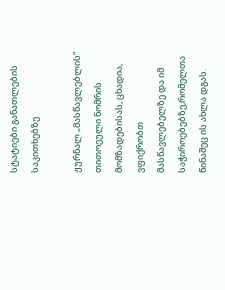სტატიები განათლების საკითხებზე

ჟურნალ „მასწავლებლის“ თითოეული ნომრის მომზადებისას, ცხადია, ვფიქრობთ მასწავლებელზე და იმ საჭიროებებზე,რომელთა წინაშეც ის ახლა დგას.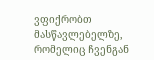ვფიქრობთ მასწავლებელზე, რომელიც ჩვენგან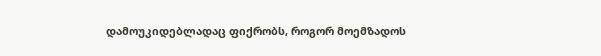დამოუკიდებლადაც ფიქრობს, როგორ მოემზადოს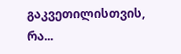გაკვეთილისთვის, რა...